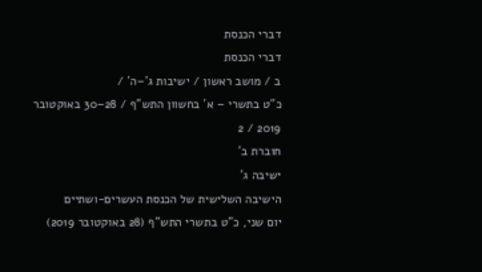דברי הכנסת
דברי הכנסת
ב / מושב ראשון / ישיבות ג'–ה' /
כ"ט בתשרי – א' בחשוון התש"ף / 28–30 באוקטובר 2019 / 2
חוברת ב'
ישיבה ג'
הישיבה השלישית של הכנסת העשרים-ושתיים
יום שני, כ"ט בתשרי התש"ף (28 באוקטובר 2019)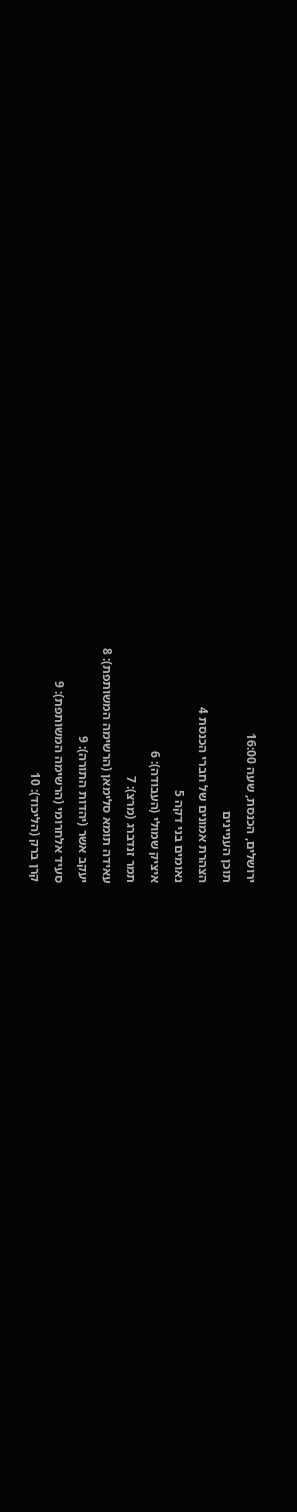ירושלים, הכנסת, שעה 16:00
תוכן העניינים
הצהרת אמונים של חברי הכנסת 4
נאומים בני דקה 5
איציק שמולי (העבודה): 6
תמר זנדברג (מרצ): 7
עאידה תומא סלימאן (הרשימה המשותפת): 8
יעקב אשר (יהדות התורה): 9
סעיד אלחרומי (הרשימה המשותפת): 9
קרן ברק (הליכוד): 10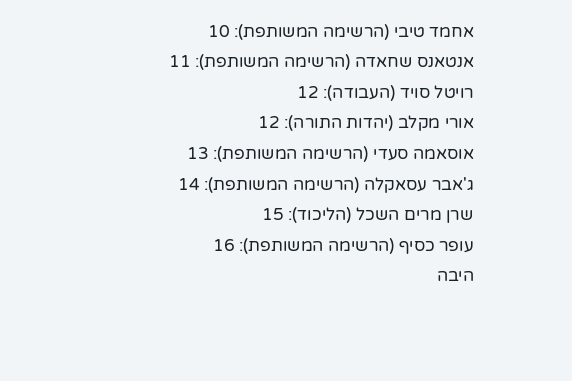אחמד טיבי (הרשימה המשותפת): 10
אנטאנס שחאדה (הרשימה המשותפת): 11
רויטל סויד (העבודה): 12
אורי מקלב (יהדות התורה): 12
אוסאמה סעדי (הרשימה המשותפת): 13
ג'אבר עסאקלה (הרשימה המשותפת): 14
שרן מרים השכל (הליכוד): 15
עופר כסיף (הרשימה המשותפת): 16
היבה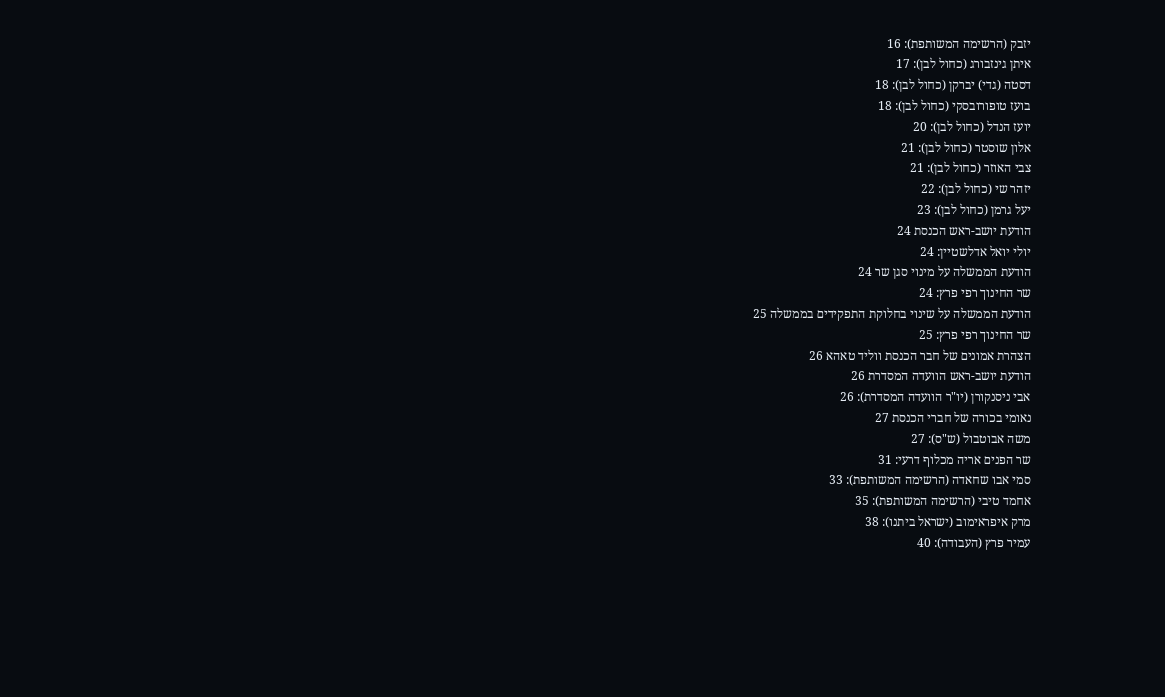יזבק (הרשימה המשותפת): 16
איתן גינזבורג (כחול לבן): 17
דסטה (גדי) יברקן (כחול לבן): 18
בועז טופורובסקי (כחול לבן): 18
יועז הנדל (כחול לבן): 20
אלון שוסטר (כחול לבן): 21
צבי האוזר (כחול לבן): 21
יזהר שי (כחול לבן): 22
יעל גרמן (כחול לבן): 23
הודעת יושב-ראש הכנסת 24
יולי יואל אדלשטיין: 24
הודעת הממשלה על מינוי סגן שר 24
שר החינוך רפי פרץ: 24
הודעת הממשלה על שינוי בחלוקת התפקידים בממשלה 25
שר החינוך רפי פרץ: 25
הצהרת אמונים של חבר הכנסת ווליד טאהא 26
הודעת יושב-ראש הוועדה המסדרת 26
אבי ניסנקורן (יו"ר הוועדה המסדרת): 26
נאומי בכורה של חברי הכנסת 27
משה אבוטבול (ש"ס): 27
שר הפנים אריה מכלוף דרעי: 31
סמי אבו שחאדה (הרשימה המשותפת): 33
אחמד טיבי (הרשימה המשותפת): 35
מרק איפראימוב (ישראל ביתנו): 38
עמיר פרץ (העבודה): 40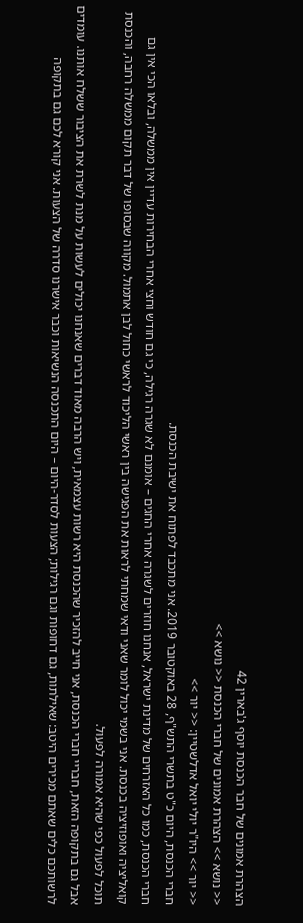הצהרת אמונים של חבר הכנסת יוסף ג'בארין 42
<< נושא >> הצהרת אמונים של חברי הכנסת << נושא >>
<< יור >> היו"ר יולי יואל אדלשטיין: << יור >>
חברי הכנסת, היום כ"ט בתשרי התש"ף, 28 באוקטובר 2019. אני מתכבד לפתוח את ישיבת הכנסת.
חברי הכנסת, כמו כל האזרחים של מדינת ישראל, אנחנו חוזרים לשגרה אחרי החגים – אומנם לא שגרה רגילה, כי גם חודש וחצי אחרי הבחירות עדיין אין ממשלה, ובלאו הכי אין גם קואליציה ואופוזיציה בכנסת. אני בשמי יכול לומר שאני ודאי שמחתי לראות את הפגישה בין ראשי הליכוד לראשי כחול לבן אתמול. מקווה שבסופו של דבר תקום ממשלה רחבה, והכנסת תוכל לפעול כפי שהיא אמורה לפעול.
אבל גם בתקופה הזאת, חבריי חברי הכנסת, אני חייב להזכיר שהכנסת היא רשות עצמאית, ויש הרבה מאוד דברים שאנחנו יכולים לעשות על מנת לשרת את הציבור ששלח אותנו. עומדים לרשותכם כלים שאתם מכירים היטב: שאילתות, גם דחופות וגם רגילות; הצעות לסדר-היום – היום התכנסה הנשיאות וכבר אישרנו סדרה של הצעות. אני קורא לכם גם בתקופה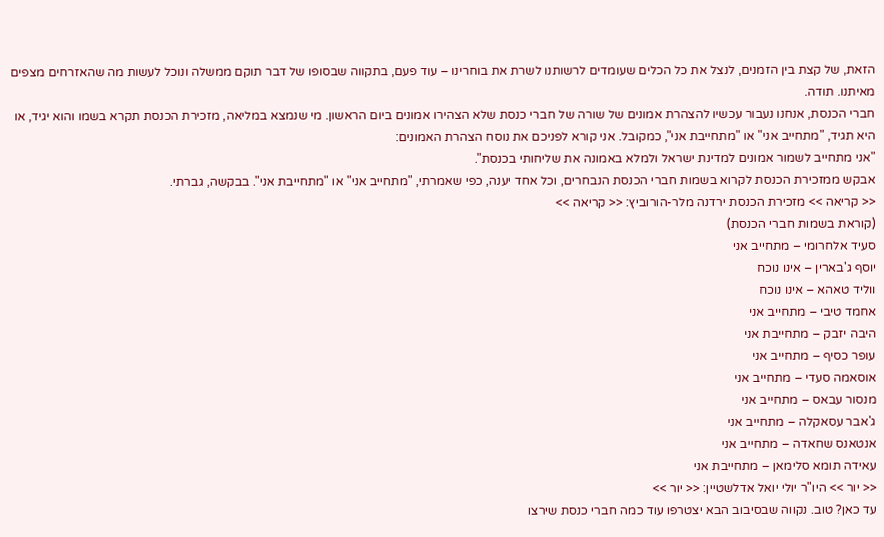הזאת, של קצת בין הזמנים, לנצל את כל הכלים שעומדים לרשותנו לשרת את בוחרינו – עוד פעם, בתקווה שבסופו של דבר תוקם ממשלה ונוכל לעשות מה שהאזרחים מצפים מאיתנו. תודה.
חברי הכנסת, אנחנו נעבור עכשיו להצהרת אמונים של שורה של חברי כנסת שלא הצהירו אמונים ביום הראשון. מי שנמצא במליאה, מזכירת הכנסת תקרא בשמו והוא יגיד, או היא תגיד, "מתחייב אני" או "מתחייבת אני", כמקובל. אני קורא לפניכם את נוסח הצהרת האמונים:
"אני מתחייב לשמור אמונים למדינת ישראל ולמלא באמונה את שליחותי בכנסת".
אבקש ממזכירת הכנסת לקרוא בשמות חברי הכנסת הנבחרים, וכל אחד יענה, כפי שאמרתי, "מתחייב אני" או "מתחייבת אני". בבקשה, גברתי.
<< קריאה >> מזכירת הכנסת ירדנה מלר-הורוביץ: << קריאה >>
(קוראת בשמות חברי הכנסת)
סעיד אלחרומי – מתחייב אני
יוסף ג'בארין – אינו נוכח
ווליד טאהא – אינו נוכח
אחמד טיבי – מתחייב אני
היבה יזבק – מתחייבת אני
עופר כסיף – מתחייב אני
אוסאמה סעדי – מתחייב אני
מנסור עבאס – מתחייב אני
ג'אבר עסאקלה – מתחייב אני
אנטאנס שחאדה – מתחייב אני
עאידה תומא סלימאן – מתחייבת אני
<< יור >> היו"ר יולי יואל אדלשטיין: << יור >>
עד כאן? טוב. נקווה שבסיבוב הבא יצטרפו עוד כמה חברי כנסת שירצו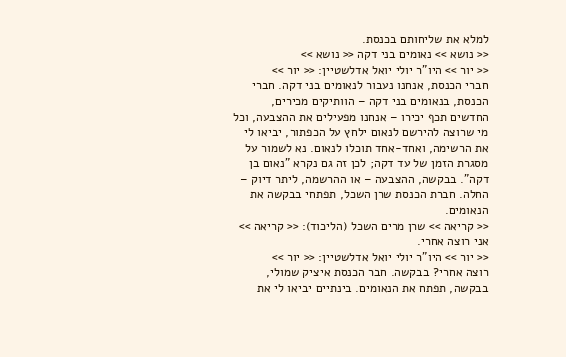למלא את שליחותם בכנסת.
<< נושא >> נאומים בני דקה << נושא >>
<< יור >> היו"ר יולי יואל אדלשטיין: << יור >>
חברי הכנסת, אנחנו נעבור לנאומים בני דקה. חברי הכנסת, בנאומים בני דקה – הוותיקים מכירים, החדשים תכף יכירו – אנחנו מפעילים את ההצבעה, וכל מי שרוצה להירשם לנאום ילחץ על הכפתור, יביאו לי את הרשימה, ואחד-אחד תוכלו לנאום. נא לשמור על מסגרת הזמן של עד דקה; לכן זה גם נקרא "נאום בן דקה". בבקשה, ההצבעה – או ההרשמה, ליתר דיוק – החלה. חברת הכנסת שרן השכל, תפתחי בבקשה את הנאומים.
<< קריאה >> שרן מרים השכל (הליכוד): << קריאה >>
אני רוצה אחרי.
<< יור >> היו"ר יולי יואל אדלשטיין: << יור >>
רוצה אחרי? בבקשה. חבר הכנסת איציק שמולי, בבקשה, תפתח את הנאומים. בינתיים יביאו לי את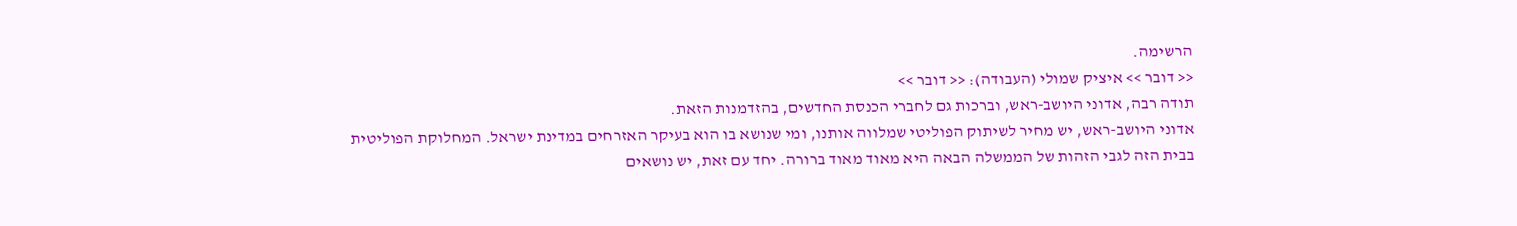הרשימה.
<< דובר >> איציק שמולי (העבודה): << דובר >>
תודה רבה, אדוני היושב-ראש, וברכות גם לחברי הכנסת החדשים, בהזדמנות הזאת.
אדוני היושב-ראש, יש מחיר לשיתוק הפוליטי שמלווה אותנו, ומי שנושא בו הוא בעיקר האזרחים במדינת ישראל. המחלוקת הפוליטית בבית הזה לגבי הזהות של הממשלה הבאה היא מאוד מאוד ברורה. יחד עם זאת, יש נושאים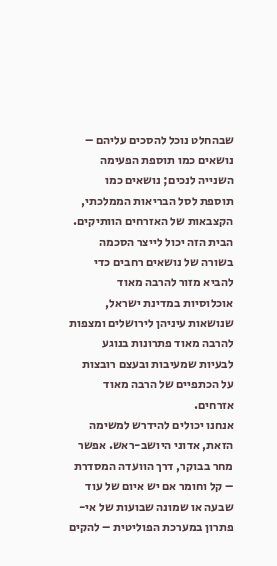שבהחלט נוכל להסכים עליהם – נושאים כמו תוספת הפעימה השנייה לנכים; נושאים כמו תוספת לסל הבריאות הממלכתי, הקצבאות של האזרחים הוותיקים. הבית הזה יכול לייצר הסכמה בשורה של נושאים רחבים כדי להביא מזור להרבה מאוד אוכלוסיות במדינת ישראל, שנושאות עיניהן לירושלים ומצפות להרבה מאוד פתרונות בנוגע לבעיות שמעיבות ובעצם רובצות על הכתפיים של הרבה מאוד אזרחים.
אנחנו יכולים להידרש למשימה הזאת, אדוני היושב-ראש. אפשר מחר בבוקר, דרך הוועדה המסדרת – קל וחומר אם יש איום של עוד שבעה או שמונה שבועות של אי-פתרון במערכת הפוליטית – להקים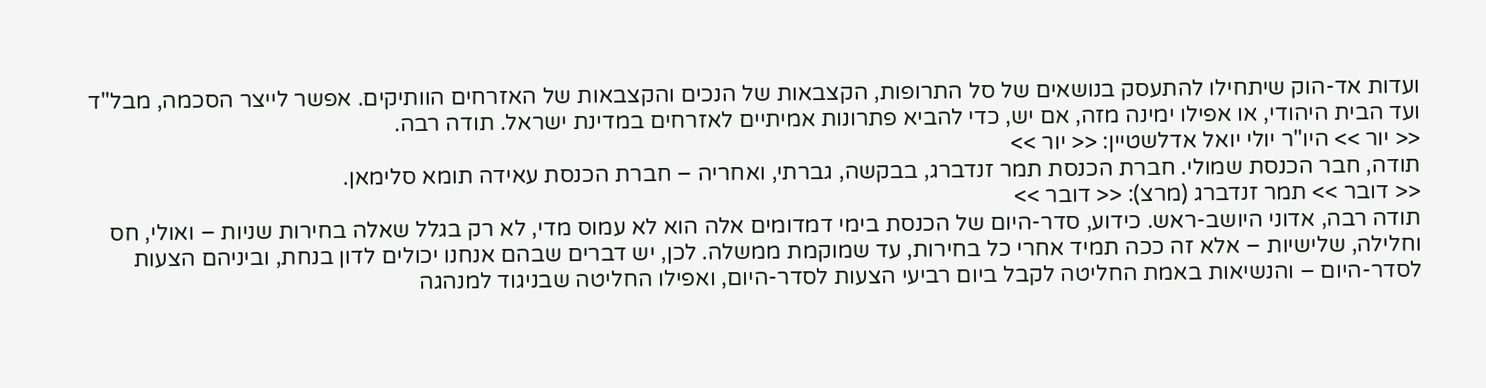ועדות אד-הוק שיתחילו להתעסק בנושאים של סל התרופות, הקצבאות של הנכים והקצבאות של האזרחים הוותיקים. אפשר לייצר הסכמה, מבל"ד ועד הבית היהודי, או אפילו ימינה מזה, אם יש, כדי להביא פתרונות אמיתיים לאזרחים במדינת ישראל. תודה רבה.
<< יור >> היו"ר יולי יואל אדלשטיין: << יור >>
תודה, חבר הכנסת שמולי. חברת הכנסת תמר זנדברג, בבקשה, גברתי, ואחריה – חברת הכנסת עאידה תומא סלימאן.
<< דובר >> תמר זנדברג (מרצ): << דובר >>
תודה רבה, אדוני היושב-ראש. כידוע, סדר-היום של הכנסת בימי דמדומים אלה הוא לא עמוס מדי, לא רק בגלל שאלה בחירות שניות – ואולי, חס וחלילה, שלישיות – אלא זה ככה תמיד אחרי כל בחירות, עד שמוקמת ממשלה. לכן, יש דברים שבהם אנחנו יכולים לדון בנחת, וביניהם הצעות לסדר-היום – והנשיאות באמת החליטה לקבל ביום רביעי הצעות לסדר-היום, ואפילו החליטה שבניגוד למנהגה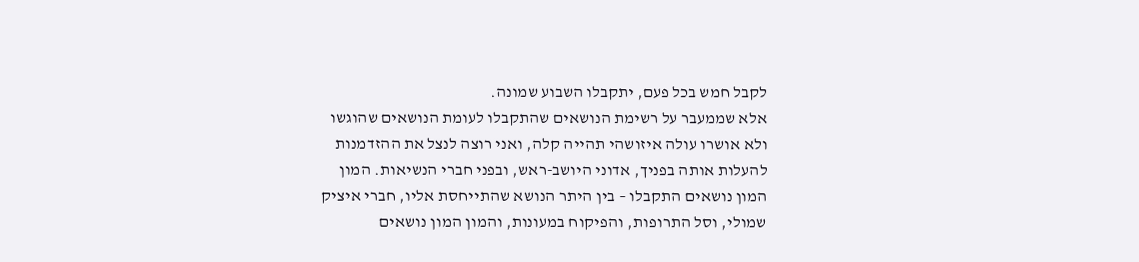לקבל חמש בכל פעם, יתקבלו השבוע שמונה.
אלא שממעבר על רשימת הנושאים שהתקבלו לעומת הנושאים שהוגשו ולא אושרו עולה איזושהי תהייה קלה, ואני רוצה לנצל את ההזדמנות להעלות אותה בפניך, אדוני היושב-ראש, ובפני חברי הנשיאות. המון המון נושאים התקבלו – בין היתר הנושא שהתייחסת אליו, חברי איציק שמולי, וסל התרופות, והפיקוח במעונות, והמון המון נושאים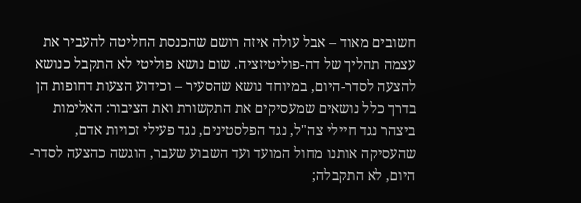חשובים מאוד – אבל עולה איזה רושם שהכנסת החליטה להעביר את עצמה תהליך של דה-פוליטיזציה. שום נושא פוליטי לא התקבל כנושא להצעה לסדר-היום, במיוחד נושא שהסעיר – וכידוע הצעות דחופות הן בדרך כלל נושאים שמעסיקים את התקשורת ואת הציבור: האלימות ביצהר נגד חיילי צה"ל, נגד הפלסטינים, נגד פעילי זכויות אדם, שהעסיקה אותנו מחול המועד ועד השבוע שעבר, הוגשה כהצעה לסדר-היום, לא התקבלה;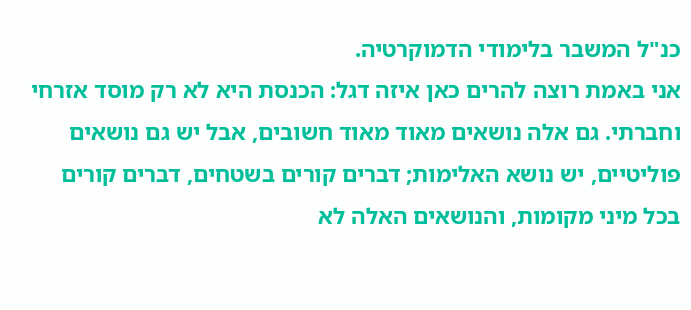כנ"ל המשבר בלימודי הדמוקרטיה.
אני באמת רוצה להרים כאן איזה דגל: הכנסת היא לא רק מוסד אזרחי וחברתי. גם אלה נושאים מאוד מאוד חשובים, אבל יש גם נושאים פוליטיים, יש נושא האלימות; דברים קורים בשטחים, דברים קורים בכל מיני מקומות, והנושאים האלה לא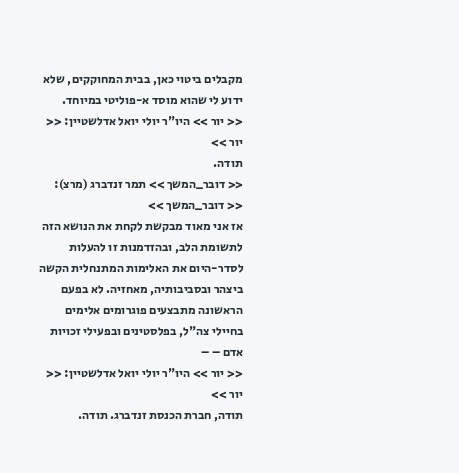מקבלים ביטוי כאן, בבית המחוקקים, שלא ידוע לי שהוא מוסד א-פוליטי במיוחד.
<< יור >> היו"ר יולי יואל אדלשטיין: << יור >>
תודה.
<< דובר_המשך >> תמר זנדברג (מרצ): << דובר_המשך >>
אז אני מאוד מבקשת לקחת את הנושא הזה לתשומת הלב, ובהזדמנות זו להעלות לסדר-היום את האלימות המתנחלית הקשה ביצהר ובסביבותיה, מאחזיה. לא בפעם הראשונה מתבצעים פוגרומים אלימים בחיילי צה"ל, בפלסטינים ובפעילי זכויות אדם – –
<< יור >> היו"ר יולי יואל אדלשטיין: << יור >>
תודה, חברת הכנסת זנדברג. תודה.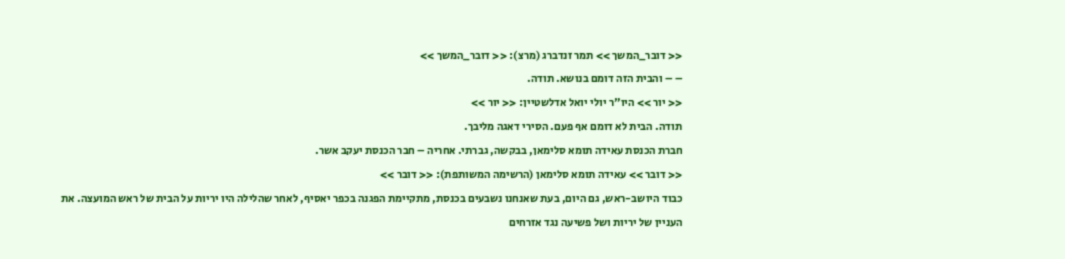<< דובר_המשך >> תמר זנדברג (מרצ): << דובר_המשך >>
– – והבית הזה דומם בנושא. תודה.
<< יור >> היו"ר יולי יואל אדלשטיין: << יור >>
תודה. הבית לא דומם אף פעם. הסירי דאגה מליבך.
חברת הכנסת עאידה תומא סלימאן, בבקשה, גברתי. אחריה – חבר הכנסת יעקב אשר.
<< דובר >> עאידה תומא סלימאן (הרשימה המשותפת): << דובר >>
כבוד היושב-ראש, גם היום, בעת שאנחנו נשבעים בכנסת, מתקיימת הפגנה בכפר יאסיף, לאחר שהלילה היו יריות על הבית של ראש המועצה. את העניין של יריות ושל פשיעה נגד אזרחים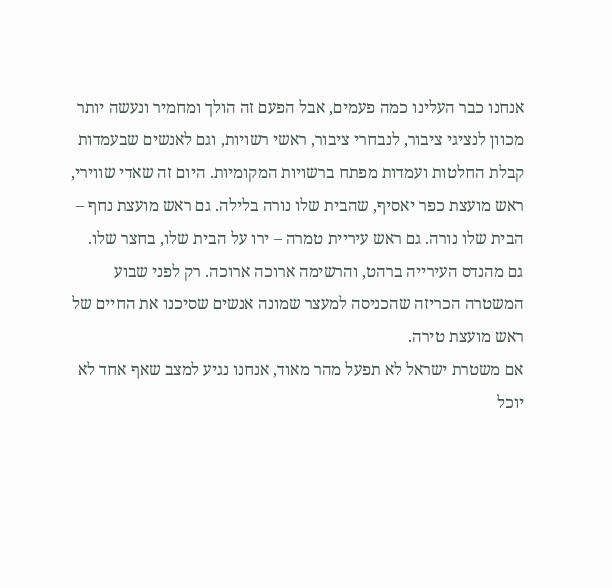אנחנו כבר העלינו כמה פעמים, אבל הפעם זה הולך ומחמיר ונעשה יותר מכוון לנציגי ציבור, לנבחרי ציבור, ראשי רשויות, וגם לאנשים שבעמדות קבלת החלטות ועמדות מפתח ברשויות המקומיות. היום זה שאדי שווירי, ראש מועצת כפר יאסיף, שהבית שלו נורה בלילה. גם ראש מועצת נחף – הבית שלו נורה. גם ראש עיריית טמרה – ירו על הבית שלו, בחצר שלו. גם מהנדס העירייה ברהט, והרשימה ארוכה ארוכה. רק לפני שבוע המשטרה הכריזה שהכניסה למעצר שמונה אנשים שסיכנו את החיים של ראש מועצת טירה.
אם משטרת ישראל לא תפעל מהר מאוד, אנחנו נגיע למצב שאף אחד לא יוכל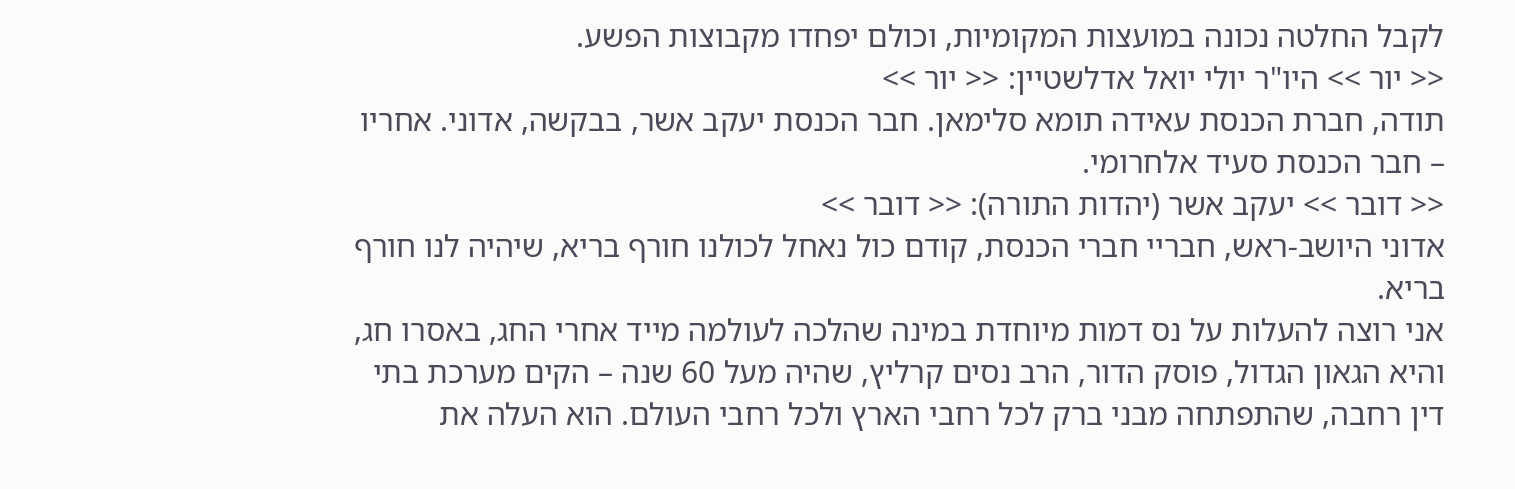לקבל החלטה נכונה במועצות המקומיות, וכולם יפחדו מקבוצות הפשע.
<< יור >> היו"ר יולי יואל אדלשטיין: << יור >>
תודה, חברת הכנסת עאידה תומא סלימאן. חבר הכנסת יעקב אשר, בבקשה, אדוני. אחריו – חבר הכנסת סעיד אלחרומי.
<< דובר >> יעקב אשר (יהדות התורה): << דובר >>
אדוני היושב-ראש, חבריי חברי הכנסת, קודם כול נאחל לכולנו חורף בריא, שיהיה לנו חורף בריא.
אני רוצה להעלות על נס דמות מיוחדת במינה שהלכה לעולמה מייד אחרי החג, באסרו חג, והיא הגאון הגדול, פוסק הדור, הרב נסים קרליץ, שהיה מעל 60 שנה – הקים מערכת בתי דין רחבה, שהתפתחה מבני ברק לכל רחבי הארץ ולכל רחבי העולם. הוא העלה את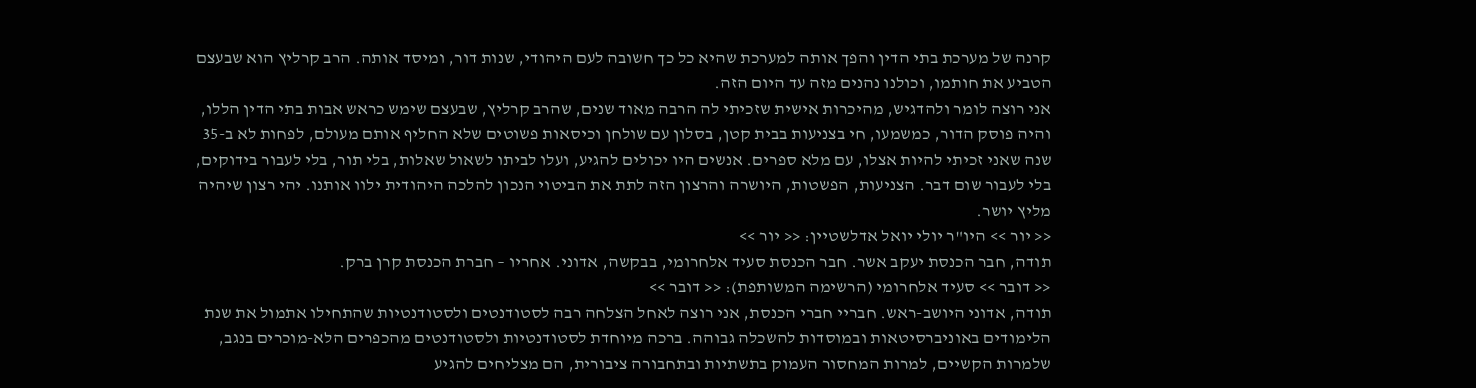קרנה של מערכת בתי הדין והפך אותה למערכת שהיא כל כך חשובה לעם היהודי, שנות דור, ומיסד אותה. הרב קרליץ הוא שבעצם הטביע את חותמו, וכולנו נהנים מזה עד היום הזה.
אני רוצה לומר ולהדגיש, מהיכרות אישית שזכיתי לה הרבה מאוד שנים, שהרב קרליץ, שבעצם שימש כראש אבות בתי הדין הללו, והיה פוסק הדור, כמשמעו, חי בצניעות בבית קטן, בסלון עם שולחן וכיסאות פשוטים שלא החליף אותם מעולם, לפחות לא ב-35 שנה שאני זכיתי להיות אצלו, עם מלא ספרים. אנשים היו יכולים להגיע, ועלו לביתו לשאול שאלות, בלי תור, בלי לעבור בידוקים, בלי לעבור שום דבר. הצניעות, הפשטות, היושרה והרצון הזה לתת את הביטוי הנכון להלכה היהודית ילוו אותנו. יהי רצון שיהיה מליץ יושר.
<< יור >> היו"ר יולי יואל אדלשטיין: << יור >>
תודה, חבר הכנסת יעקב אשר. חבר הכנסת סעיד אלחרומי, בבקשה, אדוני. אחריו – חברת הכנסת קרן ברק.
<< דובר >> סעיד אלחרומי (הרשימה המשותפת): << דובר >>
תודה, אדוני היושב-ראש. חבריי חברי הכנסת, אני רוצה לאחל הצלחה רבה לסטודנטים ולסטודנטיות שהתחילו אתמול את שנת הלימודים באוניברסיטאות ובמוסדות להשכלה גבוהה. ברכה מיוחדת לסטודנטיות ולסטודנטים מהכפרים הלא-מוכרים בנגב, שלמרות הקשיים, למרות המחסור העמוק בתשתיות ובתחבורה ציבורית, הם מצליחים להגיע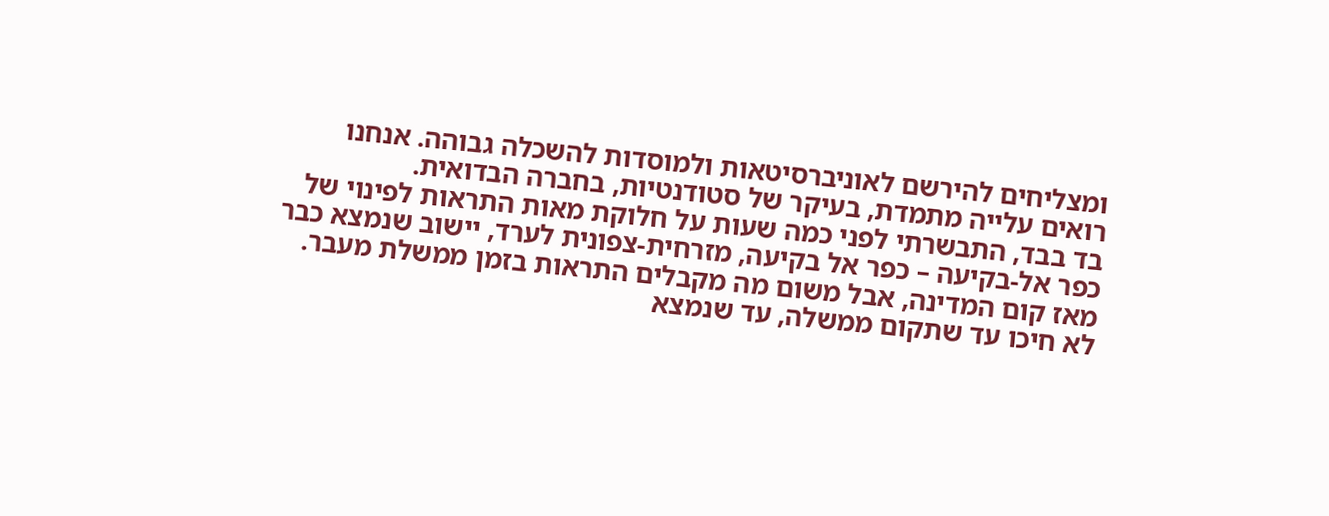ומצליחים להירשם לאוניברסיטאות ולמוסדות להשכלה גבוהה. אנחנו רואים עלייה מתמדת, בעיקר של סטודנטיות, בחברה הבדואית.
בד בבד, התבשרתי לפני כמה שעות על חלוקת מאות התראות לפינוי של כפר אל-בקיעה – כפר אל בקיעה, מזרחית-צפונית לערד, יישוב שנמצא כבר מאז קום המדינה, אבל משום מה מקבלים התראות בזמן ממשלת מעבר. לא חיכו עד שתקום ממשלה, עד שנמצא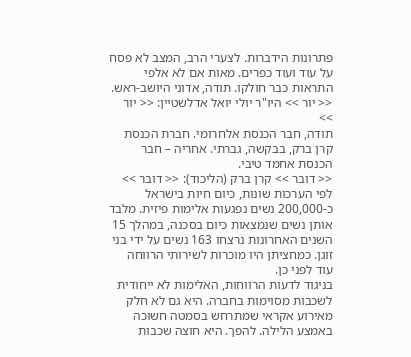פתרונות הידברות. לצערי הרב, המצב לא פסח על עוד ועוד כפרים. מאות אם לא אלפי התראות כבר חולקו. תודה, אדוני היושב-ראש.
<< יור >> היו"ר יולי יואל אדלשטיין: << יור >>
תודה, חבר הכנסת אלחרומי. חברת הכנסת קרן ברק, בבקשה, גברתי. אחריה – חבר הכנסת אחמד טיבי.
<< דובר >> קרן ברק (הליכוד): << דובר >>
לפי הערכות שונות, כיום חיות בישראל כ-200,000 נשים נפגעות אלימות פיזית. מלבד אותן נשים שנמצאות כיום בסכנה, במהלך 15 השנים האחרונות נרצחו 163 נשים על ידי בני זוגן. כמחציתן היו מוכרות לשירותי הרווחה עוד לפני כן.
בניגוד לדעות הרווחות, האלימות לא ייחודית לשכבות מסוימות בחברה. היא גם לא חלק מאירוע אקראי שמתרחש בסמטה חשוכה באמצע הלילה. להפך. היא חוצה שכבות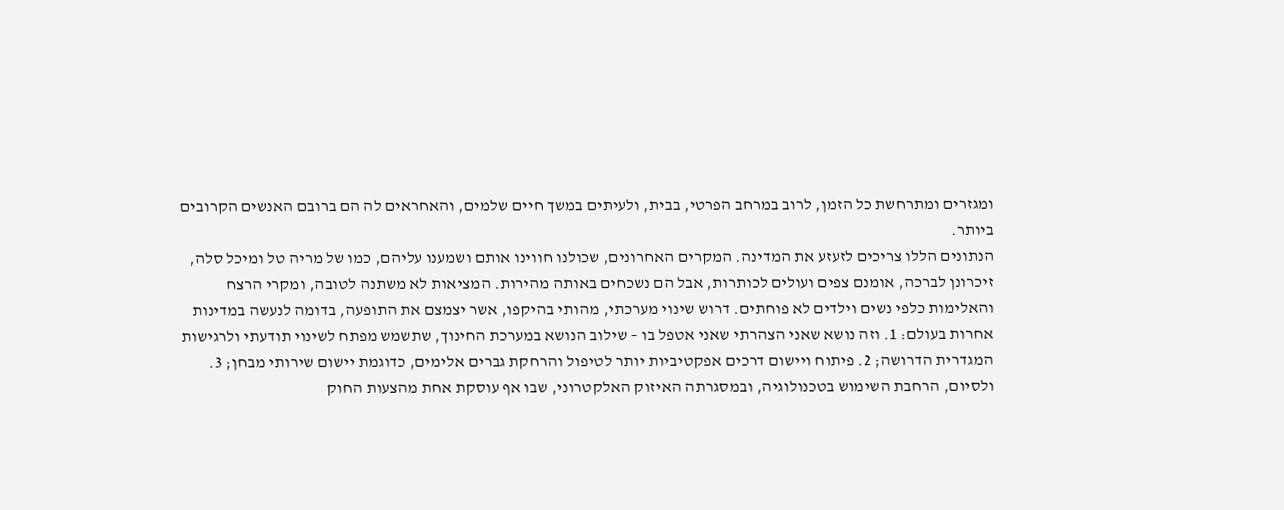ומגזרים ומתרחשת כל הזמן, לרוב במרחב הפרטי, בבית, ולעיתים במשך חיים שלמים, והאחראים לה הם ברובם האנשים הקרובים ביותר.
הנתונים הללו צריכים לזעזע את המדינה. המקרים האחרונים, שכולנו חווינו אותם ושמענו עליהם, כמו של מריה טל ומיכל סלה, זיכרונן לברכה, אומנם צפים ועולים לכותרות, אבל הם נשכחים באותה מהירות. המציאות לא משתנה לטובה, ומקרי הרצח והאלימות כלפי נשים וילדים לא פוחתים. דרוש שינוי מערכתי, מהותי בהיקפו, אשר יצמצם את התופעה, בדומה לנעשה במדינות אחרות בעולם: 1. וזה נושא שאני הצהרתי שאני אטפל בו – שילוב הנושא במערכת החינוך, שתשמש מפתח לשינוי תודעתי ולרגישות המגדרית הדרושה; 2. פיתוח ויישום דרכים אפקטיביות יותר לטיפול והרחקת גברים אלימים, כדוגמת יישום שירותי מבחן; 3. ולסיום, הרחבת השימוש בטכנולוגיה, ובמסגרתה האיזוק האלקטרוני, שבו אף עוסקת אחת מהצעות החוק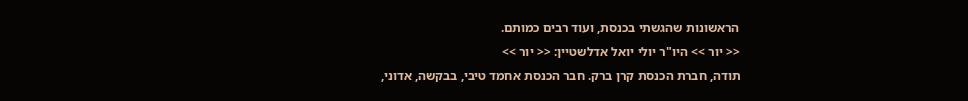הראשונות שהגשתי בכנסת, ועוד רבים כמותם.
<< יור >> היו"ר יולי יואל אדלשטיין: << יור >>
תודה, חברת הכנסת קרן ברק. חבר הכנסת אחמד טיבי, בבקשה, אדוני,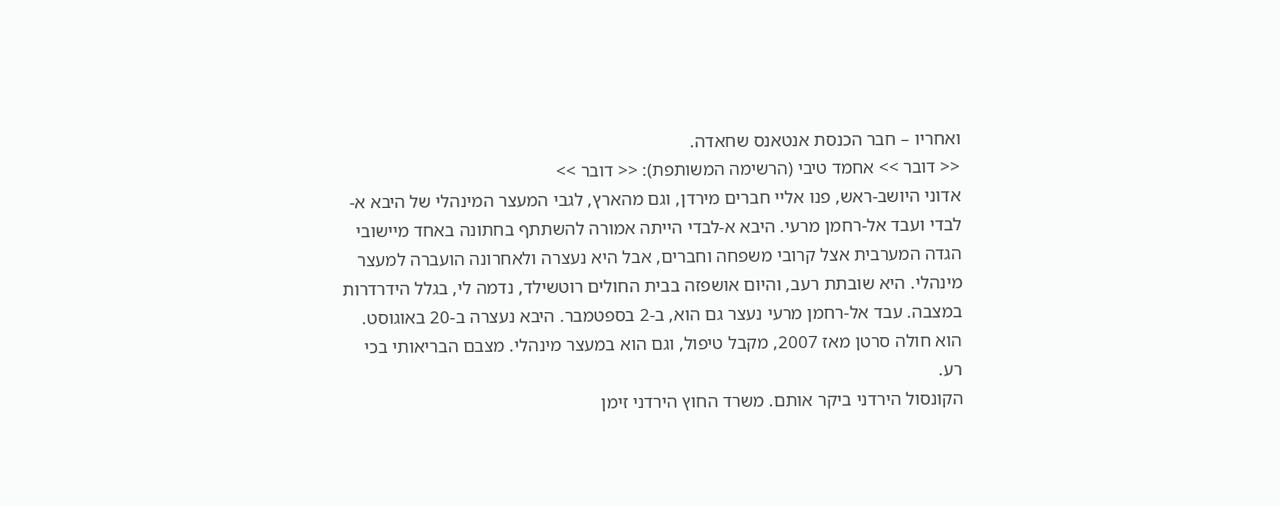ואחריו – חבר הכנסת אנטאנס שחאדה.
<< דובר >> אחמד טיבי (הרשימה המשותפת): << דובר >>
אדוני היושב-ראש, פנו אליי חברים מירדן, וגם מהארץ, לגבי המעצר המינהלי של היבא א-לבדי ועבד אל-רחמן מרעי. היבא א-לבדי הייתה אמורה להשתתף בחתונה באחד מיישובי הגדה המערבית אצל קרובי משפחה וחברים, אבל היא נעצרה ולאחרונה הועברה למעצר מינהלי. היא שובתת רעב, והיום אושפזה בבית החולים רוטשילד, נדמה לי, בגלל הידרדרות במצבה. עבד אל-רחמן מרעי נעצר גם הוא, ב-2 בספטמבר. היבא נעצרה ב-20 באוגוסט. הוא חולה סרטן מאז 2007, מקבל טיפול, וגם הוא במעצר מינהלי. מצבם הבריאותי בכי רע.
הקונסול הירדני ביקר אותם. משרד החוץ הירדני זימן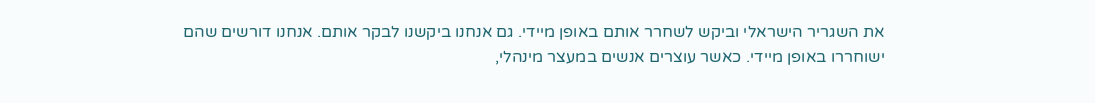את השגריר הישראלי וביקש לשחרר אותם באופן מיידי. גם אנחנו ביקשנו לבקר אותם. אנחנו דורשים שהם ישוחררו באופן מיידי. כאשר עוצרים אנשים במעצר מינהלי,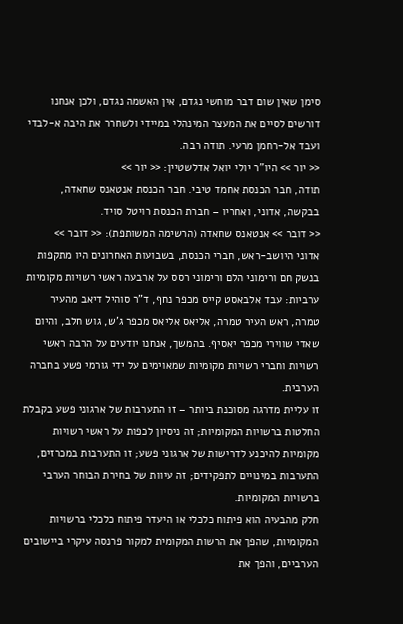סימן שאין שום דבר מוחשי נגדם, אין האשמה נגדם, ולכן אנחנו דורשים לסיים את המעצר המינהלי במיידי ולשחרר את היבה א-לבדי ועבד אל-רחמן מרעי. תודה רבה.
<< יור >> היו"ר יולי יואל אדלשטיין: << יור >>
תודה, חבר הכנסת אחמד טיבי. חבר הכנסת אנטאנס שחאדה, בבקשה, אדוני, ואחריו – חברת הכנסת רויטל סויד.
<< דובר >> אנטאנס שחאדה (הרשימה המשותפת): << דובר >>
אדוני היושב-ראש, חברי הכנסת, בשבועות האחרונים היו מתקפות בנשק חם ורימוני הלם ורימוני רסס על ארבעה ראשי רשויות מקומיות ערביות: עבד אלבאסט קייס מכפר נחף, ד"ר סוהיל דיאב מהעיר טמרה, ראש העיר טמרה, אליאס אליאס מכפר ג'ש, גוש חלב, והיום שאדי שווירי מכפר יאסיף. בהמשך, אנחנו יודעים על הרבה ראשי רשויות וחברי רשויות מקומיות שמאוימים על ידי גורמי פשע בחברה הערבית.
זו עליית מדרגה מסוכנת ביותר – זו התערבות של ארגוני פשע בקבלת החלטות ברשויות המקומיות; זה ניסיון לכפות על ראשי רשויות מקומיות להיכנע לדרישות של ארגוני פשע; זו התערבות במכרזים, התערבות במינויים לתפקידים; זה עיוות של בחירת הבוחר הערבי ברשויות המקומיות.
חלק מהבעיה הוא פיתוח כלכלי או היעדר פיתוח כלכלי ברשויות המקומיות, שהפך את הרשות המקומית למקור פרנסה עיקרי ביישובים הערביים, והפך את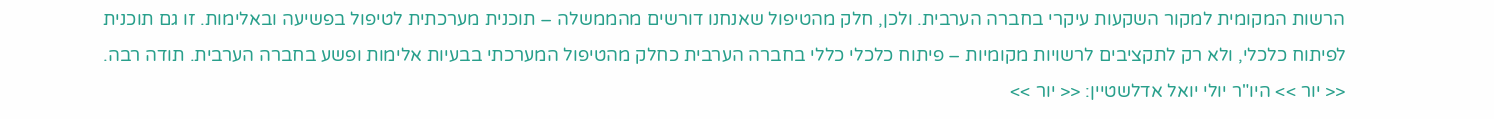הרשות המקומית למקור השקעות עיקרי בחברה הערבית. ולכן, חלק מהטיפול שאנחנו דורשים מהממשלה – תוכנית מערכתית לטיפול בפשיעה ובאלימות. זו גם תוכנית לפיתוח כלכלי, ולא רק לתקציבים לרשויות מקומיות – פיתוח כלכלי כללי בחברה הערבית כחלק מהטיפול המערכתי בבעיות אלימות ופשע בחברה הערבית. תודה רבה.
<< יור >> היו"ר יולי יואל אדלשטיין: << יור >>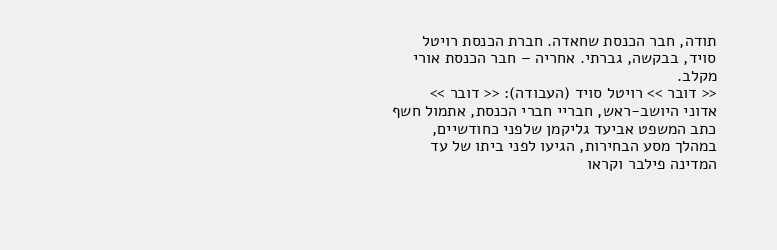תודה, חבר הכנסת שחאדה. חברת הכנסת רויטל סויד, בבקשה, גברתי. אחריה – חבר הכנסת אורי מקלב.
<< דובר >> רויטל סויד (העבודה): << דובר >>
אדוני היושב-ראש, חבריי חברי הכנסת, אתמול חשף כתב המשפט אביעד גליקמן שלפני כחודשיים, במהלך מסע הבחירות, הגיעו לפני ביתו של עד המדינה פילבר וקראו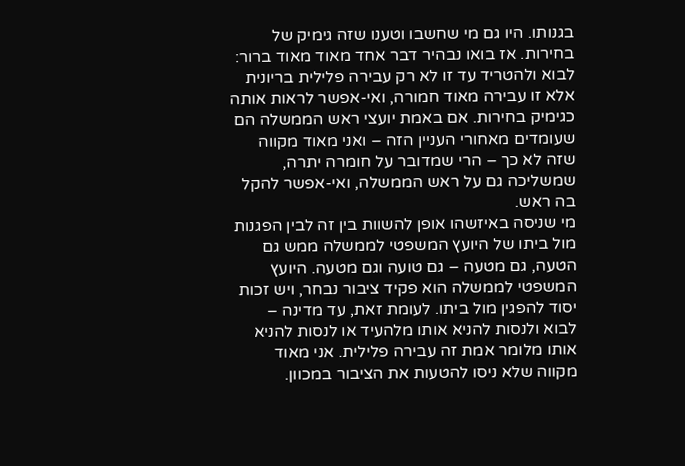בגנותו. היו גם מי שחשבו וטענו שזה גימיק של בחירות. אז בואו נבהיר דבר אחד מאוד מאוד ברור: לבוא ולהטריד עד זו לא רק עבירה פלילית בריונית אלא זו עבירה מאוד חמורה, ואי-אפשר לראות אותה כגימיק בחירות. אם באמת יועצי ראש הממשלה הם שעומדים מאחורי העניין הזה – ואני מאוד מקווה שזה לא כך – הרי שמדובר על חומרה יתרה, שמשליכה גם על ראש הממשלה, ואי-אפשר להקל בה ראש.
מי שניסה באיזשהו אופן להשוות בין זה לבין הפגנות מול ביתו של היועץ המשפטי לממשלה ממש גם הטעה, גם מטעה – גם טועה וגם מטעה. היועץ המשפטי לממשלה הוא פקיד ציבור נבחר, ויש זכות יסוד להפגין מול ביתו. לעומת זאת, עד מדינה – לבוא ולנסות להניא אותו מלהעיד או לנסות להניא אותו מלומר אמת זה עבירה פלילית. אני מאוד מקווה שלא ניסו להטעות את הציבור במכוון.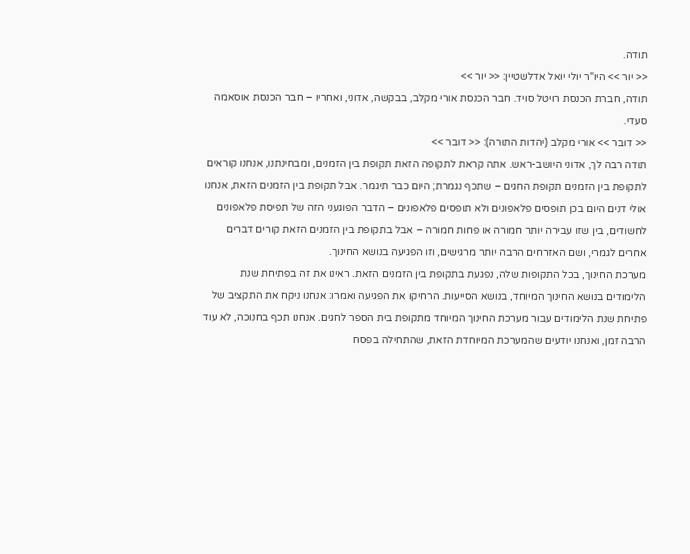תודה.
<< יור >> היו"ר יולי יואל אדלשטיין: << יור >>
תודה, חברת הכנסת רויטל סויד. חבר הכנסת אורי מקלב, בבקשה, אדוני, ואחריו – חבר הכנסת אוסאמה סעדי.
<< דובר >> אורי מקלב (יהדות התורה): << דובר >>
תודה רבה לך, אדוני היושב-ראש. אתה קראת לתקופה הזאת תקופת בין הזמנים, ומבחינתנו, אנחנו קוראים לתקופת בין הזמנים תקופת החגים – שתכף נגמרת; היום כבר תיגמר. אבל תקופת בין הזמנים הזאת, אנחנו אולי דנים היום בכן תופסים פלאפונים ולא תופסים פלאפונים – הדבר הפוגעני הזה של תפיסת פלאפונים לחשודים, בין שזו עבירה יותר חמורה או פחות חמורה – אבל בתקופת בין הזמנים הזאת קורים דברים אחרים לגמרי, ושם האזרחים הרבה יותר מרגישים, וזו הפגיעה בנושא החינוך.
מערכת החינוך, בכל התקופות שלה, נפגעת בתקופת בין הזמנים הזאת. ראינו את זה בפתיחת שנת הלימודים בנושא החינוך המיוחד, בנושא הסייעות. הרחיקו את הפגיעה ואמרו: אנחנו ניקח את התקציב של פתיחת שנת הלימודים עבור מערכת החינוך המיוחד מתקופת בית הספר לחגים. אנחנו תכף בחנוכה, לא עוד הרבה זמן, ואנחנו יודעים שהמערכת המיוחדת הזאת, שהתחילה בפסח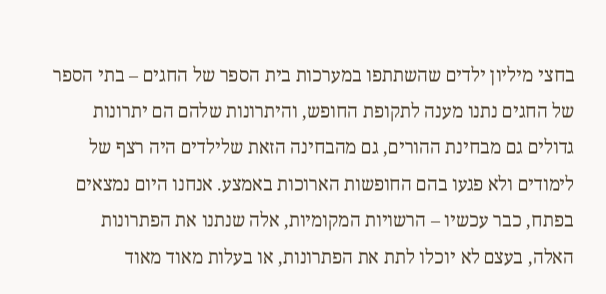בחצי מיליון ילדים שהשתתפו במערכות בית הספר של החגים – בתי הספר של החגים נתנו מענה לתקופת החופש, והיתרונות שלהם הם יתרונות גדולים גם מבחינת ההורים, גם מהבחינה הזאת שלילדים היה רצף של לימודים ולא פגעו בהם החופשות הארוכות באמצע. אנחנו היום נמצאים בפתח, כבר עכשיו – הרשויות המקומיות, אלה שנתנו את הפתרונות האלה, בעצם לא יוכלו לתת את הפתרונות, או בעלות מאוד מאוד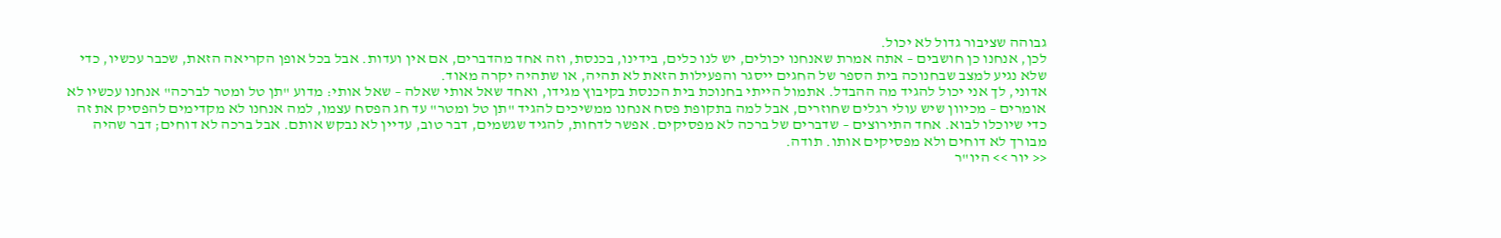גבוהה שציבור גדול לא יכול.
לכן, אנחנו כן חושבים – אתה אמרת שאנחנו יכולים, יש לנו כלים, בידינו, בכנסת, וזה אחד מהדברים, אם אין ועדות. אבל בכל אופן הקריאה הזאת, שכבר עכשיו, כדי שלא נגיע למצב שבחנוכה בית הספר של החגים ייסגר והפעילות הזאת לא תהיה, או שתהיה יקרה מאוד.
אדוני, לך אני יכול להגיד מה ההבדל. אתמול הייתי בחנוכת בית הכנסת בקיבוץ מגידו, ואחד שאל אותי שאלה – שאל אותי: מדוע "תן טל ומטר לברכה" אנחנו עכשיו לא אומרים – מכיוון שיש עולי רגלים שחוזרים, אבל למה בתקופת פסח אנחנו ממשיכים להגיד "תן טל ומטר" עד חג הפסח עצמו, למה אנחנו לא מקדימים להפסיק את זה כדי שיוכלו לבוא. אחד התירוצים – שדברים של ברכה לא מפסיקים. אפשר לדחות, להגיד שגשמים, דבר טוב, עדיין לא נבקש אותם. אבל ברכה לא דוחים; דבר שהיה מבורך לא דוחים ולא מפסיקים אותו. תודה.
<< יור >> היו"ר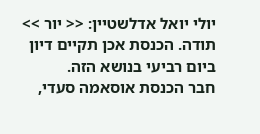יולי יואל אדלשטיין: << יור >>
תודה. הכנסת אכן תקיים דיון ביום רביעי בנושא הזה.
חבר הכנסת אוסאמה סעדי,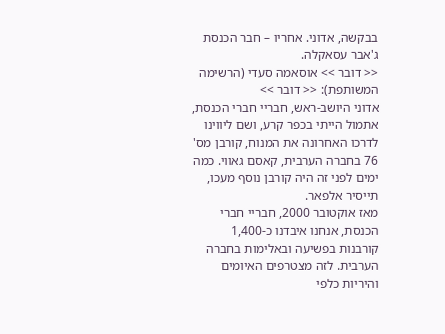בבקשה, אדוני. אחריו – חבר הכנסת ג'אבר עסאקלה.
<< דובר >> אוסאמה סעדי (הרשימה המשותפת): << דובר >>
אדוני היושב-ראש, חבריי חברי הכנסת, אתמול הייתי בכפר קרע, ושם ליווינו לדרכו האחרונה את המנוח, קורבן מס' 76 בחברה הערבית, קאסם גאווי. כמה ימים לפני זה היה קורבן נוסף מעכו, תייסיר אלפאר.
מאז אוקטובר 2000, חבריי חברי הכנסת, אנחנו איבדנו כ-1,400 קורבנות בפשיעה ובאלימות בחברה הערבית. לזה מצטרפים האיומים והיריות כלפי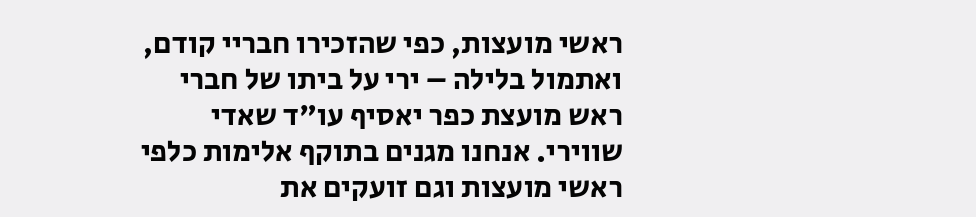ראשי מועצות, כפי שהזכירו חבריי קודם, ואתמול בלילה – ירי על ביתו של חברי ראש מועצת כפר יאסיף עו"ד שאדי שווירי. אנחנו מגנים בתוקף אלימות כלפי ראשי מועצות וגם זועקים את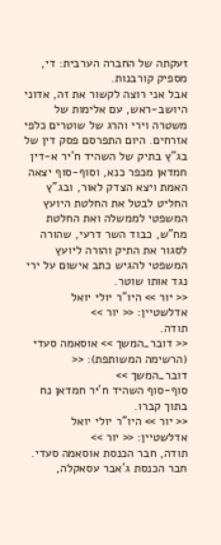זעקתה של החברה הערבית: די, מספיק קורבנות.
אבל אני רוצה לקשור את זה, אדוני היושב-ראש, עם אלימות של משטרה וירי והרג של שוטרים כלפי אזרחים. היום התפרסם פסק דין של בג"ץ בתיק של השהיד ח'יר א-דין חמדאן מכפר כנא, וסוף-סוף יצאה האמת ויצא הצדק לאור, ובג"ץ החליט לבטל את החלטת היועץ המשפטי לממשלה ואת החלטת מח"ש, כבוד השר דרעי, שהורה לסגור את התיק והורה ליועץ המשפטי להגיש כתב אישום על ירי נגד אותו שוטר.
<< יור >> היו"ר יולי יואל אדלשטיין: << יור >>
תודה.
<< דובר_המשך >> אוסאמה סעדי (הרשימה המשותפת): << דובר_המשך >>
סוף-סוף השהיד ח'יר חמדאן נח בתוך קברו.
<< יור >> היו"ר יולי יואל אדלשטיין: << יור >>
תודה, חבר הכנסת אוסאמה סעדי. חבר הכנסת ג'אבר עסאקלה,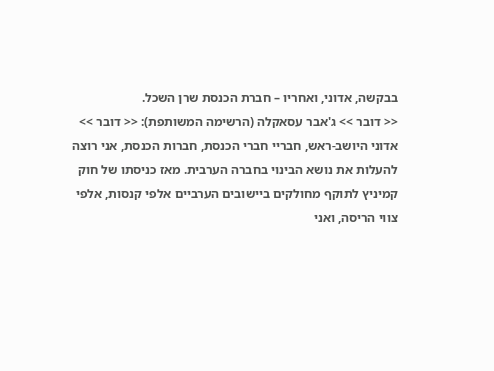בבקשה, אדוני, ואחריו – חברת הכנסת שרן השכל.
<< דובר >> ג'אבר עסאקלה (הרשימה המשותפת): << דובר >>
אדוני היושב-ראש, חבריי חברי הכנסת, חברות הכנסת, אני רוצה להעלות את נושא הבינוי בחברה הערבית. מאז כניסתו של חוק קמיניץ לתוקף מחולקים ביישובים הערביים אלפי קנסות, אלפי צווי הריסה, ואני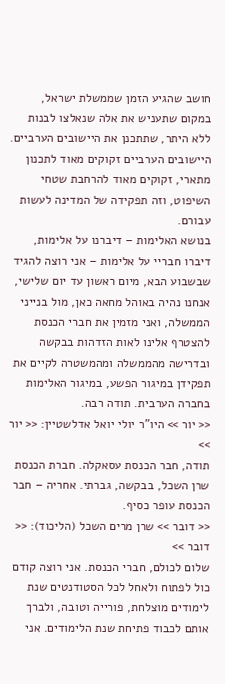חושב שהגיע הזמן שממשלת ישראל, במקום שתעניש את אלה שנאלצו לבנות ללא היתר, שתתכנן את היישובים הערביים. היישובים הערביים זקוקים מאוד לתכנון מתארי, זקוקים מאוד להרחבת שטחי השיפוט, וזה תפקידה של המדינה לעשות עבורם.
בנושא האלימות – דיברנו על אלימות, דיברו חבריי על אלימות – אני רוצה להגיד שבשבוע הבא, מיום ראשון עד יום שלישי, אנחנו נהיה באוהל מחאה כאן, מול בנייני הממשלה, ואני מזמין את חברי הכנסת להצטרף אלינו לאות הזדהות בבקשה ובדרישה מהממשלה ומהמשטרה לקיים את תפקידן במיגור הפשע, במיגור האלימות בחברה הערבית. תודה רבה.
<< יור >> היו"ר יולי יואל אדלשטיין: << יור >>
תודה, חבר הכנסת עסאקלה. חברת הכנסת שרן השכל, בבקשה, גברתי. אחריה – חבר הכנסת עופר כסיף.
<< דובר >> שרן מרים השכל (הליכוד): << דובר >>
שלום לכולם, חברי הכנסת. אני רוצה קודם כול לפתוח ולאחל לכל הסטודנטים שנת לימודים מוצלחת, פורייה וטובה, ולברך אותם לכבוד פתיחת שנת הלימודים. אני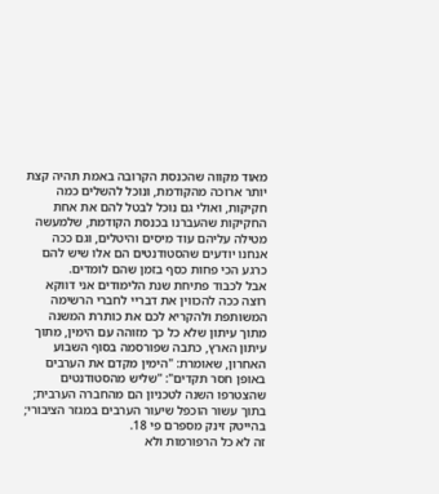מאוד מקווה שהכנסת הקרובה באמת תהיה קצת יותר ארוכה מהקודמת, ונוכל להשלים כמה חקיקות, ואולי גם נוכל לבטל להם את אחת החקיקות שהעברנו בכנסת הקודמת, שלמעשה מטילה עליהם עוד מיסים והיטלים, וגם ככה אנחנו יודעים שהסטודנטים הם אלו שיש להם כרגע הכי פחות כסף בזמן שהם לומדים.
אבל לכבוד פתיחת שנת הלימודים אני דווקא רוצה ככה להכווין את דבריי לחברי הרשימה המשותפת ולהקריא לכם את כותרת המשנה מתוך עיתון שלא כל כך מזוהה עם הימין, מתוך עיתון הארץ, כתבה שפורסמה בסוף השבוע האחרון, שאומרת: "הימין מקדם את הערבים באופן חסר תקדים": "שליש מהסטודנטים שהצטרפו השנה לטכניון הם מהחברה הערבית; בתוך עשור הוכפל שיעור הערבים במגזר הציבורי; בהייטק זינק מספרם פי 18.
זה לא כל הרפורמות ולא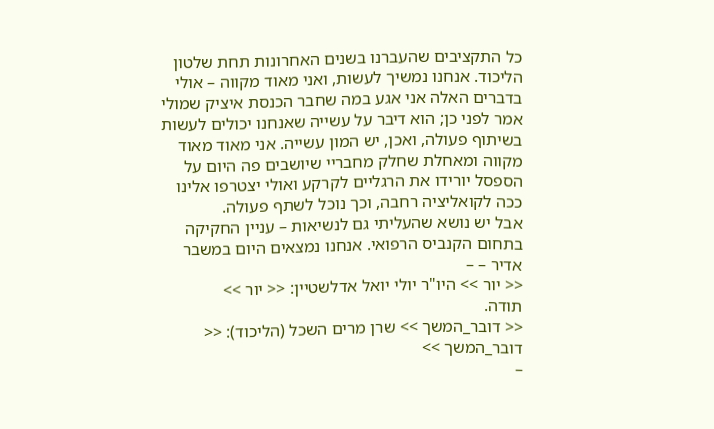כל התקציבים שהעברנו בשנים האחרונות תחת שלטון הליכוד. אנחנו נמשיך לעשות, ואני מאוד מקווה – אולי בדברים האלה אני אגע במה שחבר הכנסת איציק שמולי אמר לפני כן; הוא דיבר על עשייה שאנחנו יכולים לעשות בשיתוף פעולה, ואכן, יש המון עשייה. אני מאוד מאוד מקווה ומאחלת שחלק מחבריי שיושבים פה היום על הספסל יורידו את הרגליים לקרקע ואולי יצטרפו אלינו ככה לקואליציה רחבה, וכך נוכל לשתף פעולה.
אבל יש נושא שהעליתי גם לנשיאות – עניין החקיקה בתחום הקנביס הרפואי. אנחנו נמצאים היום במשבר אדיר – –
<< יור >> היו"ר יולי יואל אדלשטיין: << יור >>
תודה.
<< דובר_המשך >> שרן מרים השכל (הליכוד): << דובר_המשך >>
–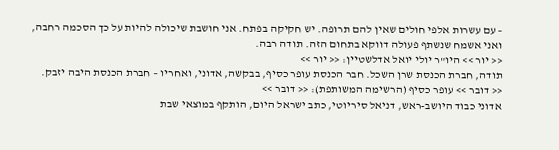– עם עשרות אלפי חולים שאין להם תרופה. יש חקיקה בפתח. אני חושבת שיכולה להיות על כך הסכמה רחבה, ואני אשמח שנשתף פעולה דווקא בתחום הזה. תודה רבה.
<< יור >> היו"ר יולי יואל אדלשטיין: << יור >>
תודה, חברת הכנסת שרן השכל. חבר הכנסת עופר כסיף, בבקשה, אדוני, ואחריו – חברת הכנסת היבה יזבק.
<< דובר >> עופר כסיף (הרשימה המשותפת): << דובר >>
אדוני כבוד היושב-ראש, דניאל סיריוטי, כתב ישראל היום, הותקף במוצאי שבת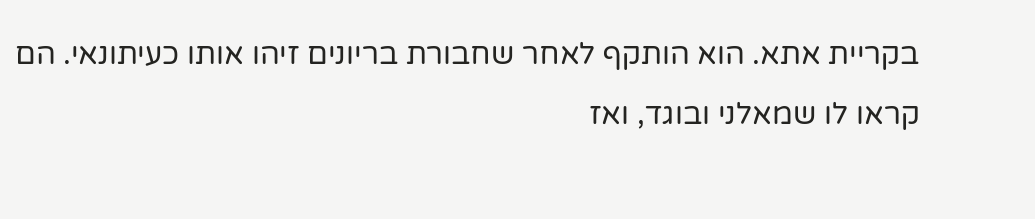בקריית אתא. הוא הותקף לאחר שחבורת בריונים זיהו אותו כעיתונאי. הם קראו לו שמאלני ובוגד, ואז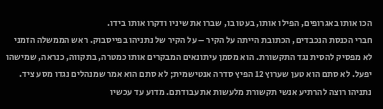הכו אותו באגרופים, הפילו אותו, בעטו בו, שברו את שיניו ודקרו אותו בידו.
חברי הכנסת הנכבדים, הכתובת הייתה על הקיר – על הקיר של נתניהו בפייסבוק. ראש הממשלה הזמני לא מפסיק להסית נגד התקשורת. הוא מסמן עיתונאים המבקרים אותו כמטרה, בתקווה, כנראה, שמישהו יפעל. לא סתם הוא טען שערוץ 12 הפיץ סדרה אנטישמית; לא סתם הוא אמר שמנהלים נגדו מסע ציד. נתניהו רוצה להרתיע אנשי תקשורת מלעשות את עבודתם. מדוע עד עכשיו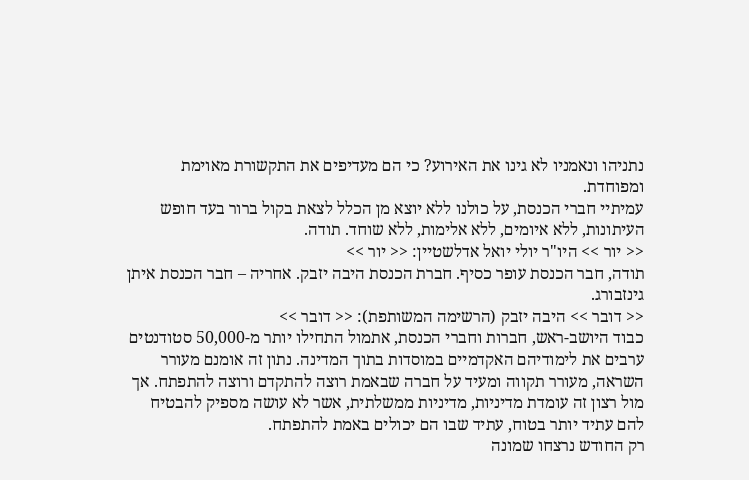נתניהו ונאמניו לא גינו את האירוע? כי הם מעדיפים את התקשורת מאוימת ומפוחדת.
עמיתיי חברי הכנסת, על כולנו ללא יוצא מן הכלל לצאת בקול ברור בעד חופש העיתונות, ללא איומים, ללא אלימות, ללא שוחד. תודה.
<< יור >> היו"ר יולי יואל אדלשטיין: << יור >>
תודה, חבר הכנסת עופר כסיף. חברת הכנסת היבה יזבק. אחריה – חבר הכנסת איתן גינזבורג.
<< דובר >> היבה יזבק (הרשימה המשותפת): << דובר >>
כבוד היושב-ראש, חברות וחברי הכנסת, אתמול התחילו יותר מ-50,000 סטודנטים ערבים את לימודיהם האקדמיים במוסדות בתוך המדינה. נתון זה אומנם מעורר השראה, מעורר תקווה ומעיד על חברה שבאמת רוצה להתקדם ורוצה להתפתח. אך מול רצון זה עומדת מדיניות, מדיניות ממשלתית, אשר לא עושה מספיק להבטיח להם עתיד יותר בטוח, עתיד שבו הם יכולים באמת להתפתח.
רק החודש נרצחו שמונה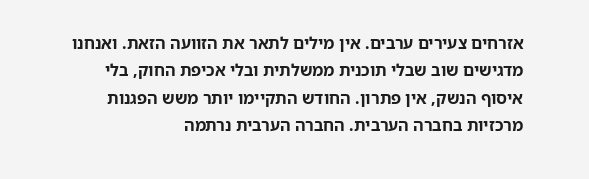אזרחים צעירים ערבים. אין מילים לתאר את הזוועה הזאת. ואנחנו מדגישים שוב שבלי תוכנית ממשלתית ובלי אכיפת החוק, בלי איסוף הנשק, אין פתרון. החודש התקיימו יותר משש הפגנות מרכזיות בחברה הערבית. החברה הערבית נרתמה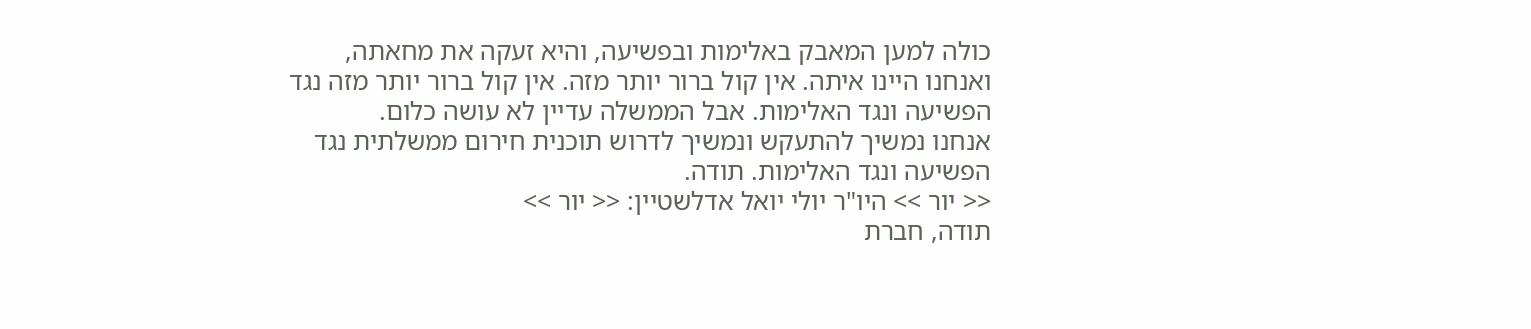כולה למען המאבק באלימות ובפשיעה, והיא זעקה את מחאתה, ואנחנו היינו איתה. אין קול ברור יותר מזה. אין קול ברור יותר מזה נגד הפשיעה ונגד האלימות. אבל הממשלה עדיין לא עושה כלום.
אנחנו נמשיך להתעקש ונמשיך לדרוש תוכנית חירום ממשלתית נגד הפשיעה ונגד האלימות. תודה.
<< יור >> היו"ר יולי יואל אדלשטיין: << יור >>
תודה, חברת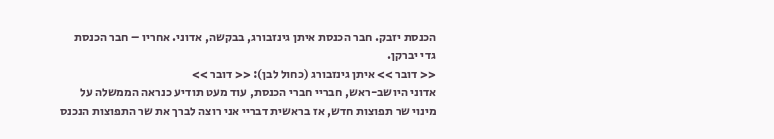הכנסת יזבק. חבר הכנסת איתן גינזבורג, בבקשה, אדוני. אחריו – חבר הכנסת גדי יברקן.
<< דובר >> איתן גינזבורג (כחול לבן): << דובר >>
אדוני היושב-ראש, חבריי חברי הכנסת, עוד מעט תודיע כנראה הממשלה על מינוי שר תפוצות חדש, אז בראשית דבריי אני רוצה לברך את שר התפוצות הנכנס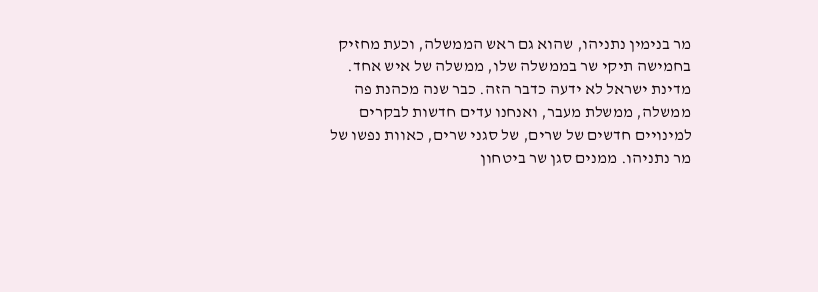מר בנימין נתניהו, שהוא גם ראש הממשלה, וכעת מחזיק בחמישה תיקי שר בממשלה שלו, ממשלה של איש אחד.
מדינת ישראל לא ידעה כדבר הזה. כבר שנה מכהנת פה ממשלה, ממשלת מעבר, ואנחנו עדים חדשות לבקרים למינויים חדשים של שרים, של סגני שרים, כאוות נפשו של מר נתניהו. ממנים סגן שר ביטחון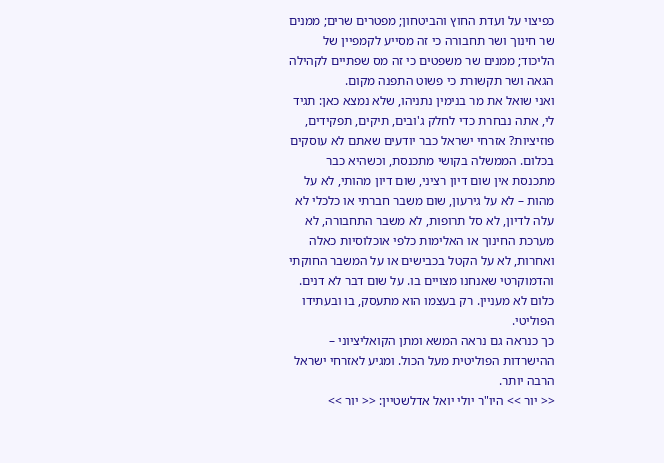כפיצוי על ועדת החוץ והביטחון; מפטרים שרים; ממנים שר חינוך ושר תחבורה כי זה מסייע לקמפיין של הליכוד; ממנים שר משפטים כי זה מס שפתיים לקהילה הגאה ושר תקשורת כי פשוט התפנה מקום.
ואני שואל את מר בנימין נתניהו, שלא נמצא כאן: תגיד לי, אתה נבחרת כדי לחלק ג'ובים, תיקים, תפקידים, פוזיציות? אזרחי ישראל כבר יודעים שאתם לא עוסקים בכלום. הממשלה בקושי מתכנסת, וכשהיא כבר מתכנסת אין שום דיון רציני, שום דיון מהותי, לא על מהות – לא על גירעון, שום משבר חברתי או כלכלי לא עלה לדיון, לא סל תרופות, לא משבר התחבורה, לא מערכת החינוך או האלימות כלפי אוכלוסיות כאלה ואחרות, לא על הקטל בכבישים או על המשבר החוקתי והדמוקרטי שאנחנו מצויים בו. על שום דבר לא דנים. כלום לא מעניין. רק בעצמו הוא מתעסק, בו ובעתידו הפוליטי.
כך כנראה גם נראה המשא ומתן הקואליציוני – ההישרדות הפוליטית מעל הכול. ומגיע לאזרחי ישראל הרבה יותר.
<< יור >> היו"ר יולי יואל אדלשטיין: << יור >>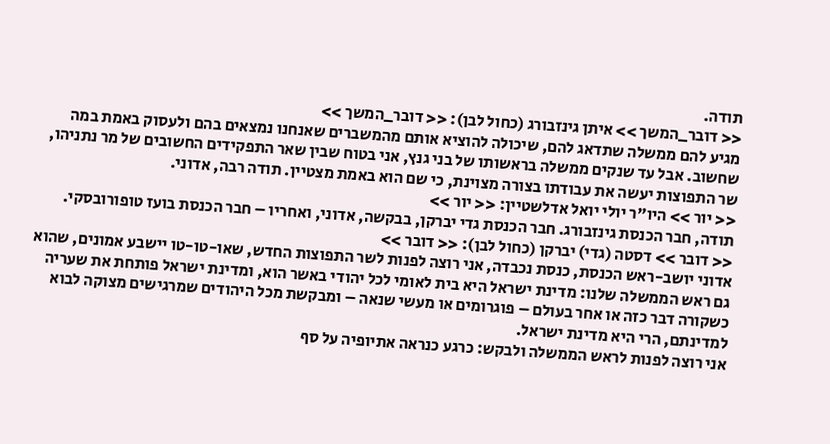תודה.
<< דובר_המשך >> איתן גינזבורג (כחול לבן): << דובר_המשך >>
מגיע להם ממשלה שתדאג להם, שיכולה להוציא אותם מהמשברים שאנחנו נמצאים בהם ולעסוק באמת במה שחשוב. אבל עד שנקים ממשלה בראשותו של בני גנץ, אני בטוח שבין שאר התפקידים החשובים של מר נתניהו, שר התפוצות יעשה את עבודתו בצורה מצוינת, כי שם הוא באמת מצטיין. תודה רבה, אדוני.
<< יור >> היו"ר יולי יואל אדלשטיין: << יור >>
תודה, חבר הכנסת גינזבורג. חבר הכנסת גדי יברקן, בבקשה, אדוני, ואחריו – חבר הכנסת בועז טופורובסקי.
<< דובר >> דסטה (גדי) יברקן (כחול לבן): << דובר >>
אדוני יושב-ראש הכנסת, כנסת נכבדה, אני רוצה לפנות לשר התפוצות החדש, שאו-טו-טו יישבע אמונים, שהוא גם ראש הממשלה שלנו: מדינת ישראל היא בית לאומי לכל יהודי באשר הוא, ומדינת ישראל פותחת את שעריה כשקורה דבר כזה או אחר בעולם – פוגרומים או מעשי שנאה – ומבקשת מכל היהודים שמרגישים מצוקה לבוא למדינתם, הרי היא מדינת ישראל.
אני רוצה לפנות לראש הממשלה ולבקש: כרגע כנראה אתיופיה על סף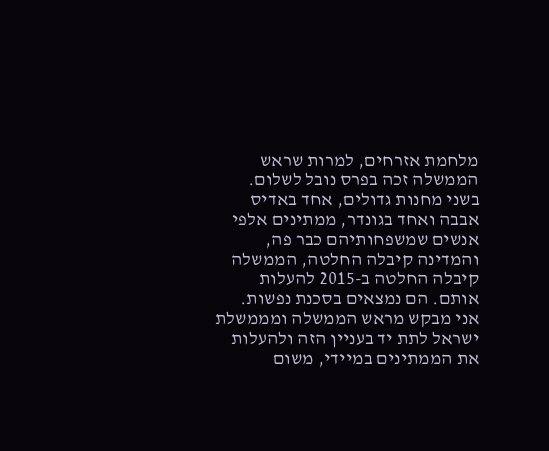מלחמת אזרחים, למרות שראש הממשלה זכה בפרס נובל לשלום. בשני מחנות גדולים, אחד באדיס אבבה ואחד בגונדר, ממתינים אלפי אנשים שמשפחותיהם כבר פה, והמדינה קיבלה החלטה, הממשלה קיבלה החלטה ב-2015 להעלות אותם. הם נמצאים בסכנת נפשות. אני מבקש מראש הממשלה ומממשלת ישראל לתת יד בעניין הזה ולהעלות את הממתינים במיידי, משום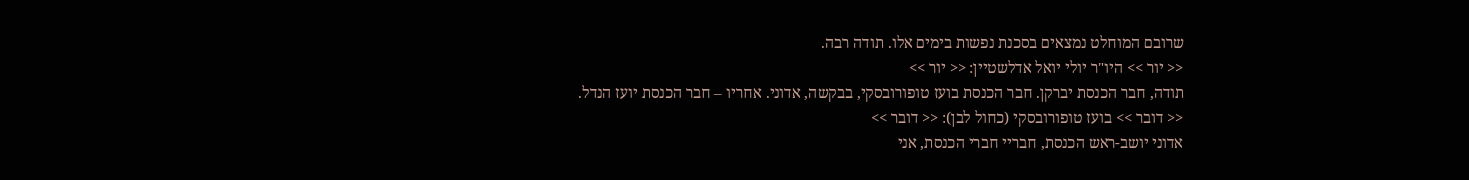שרובם המוחלט נמצאים בסכנת נפשות בימים אלו. תודה רבה.
<< יור >> היו"ר יולי יואל אדלשטיין: << יור >>
תודה, חבר הכנסת יברקן. חבר הכנסת בועז טופורובסקי, בבקשה, אדוני. אחריו – חבר הכנסת יועז הנדל.
<< דובר >> בועז טופורובסקי (כחול לבן): << דובר >>
אדוני יושב-ראש הכנסת, חבריי חברי הכנסת, אני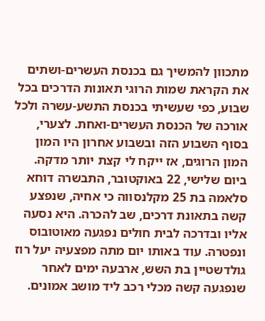מתכוון להמשיך גם בכנסת העשרים-ושתים את הקראת שמות הרוגי תאונות הדרכים בכל שבוע, כפי שעשיתי בכנסת התשע-עשרה ולכל אורכה של הכנסת העשרים-ואחת. לצערי, בסוף השבוע הזה ובשבוע אחרון היו המון המון הרוגים, אז ייקח לי קצת יותר מדקה.
ביום שלישי, 22 באוקטובר, התבשרה דוחא סלאמה בת 25 מקלנסווה כי אחיה, שנפצע קשה בתאונת דרכים, שב להכרה. היא נסעה אליו ובדרכה לבית חולים נפגעה מאוטובוס ונפטרה. עוד באותו יום מתה מפצעיה יעל רוז גולדשטיין בת השש, ארבעה ימים לאחר שנפגעה קשה מכלי רכב ליד מושב אמונים.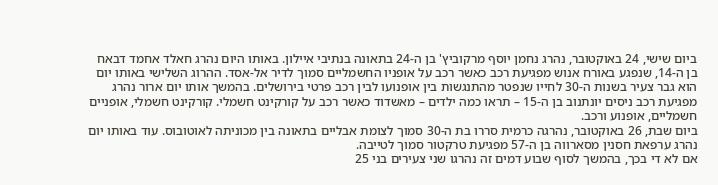ביום שישי, 24 באוקטובר, נהרג נחמן יוסף מרקוביץ' בן ה-24 בתאונה בנתיבי איילון. באותו היום נהרג חאלד אחמד דבאח בן ה-14, שנפגע באורח אנוש מפגיעת רכב כאשר רכב על אופניו החשמליים סמוך לדיר אל-אסד. ההרוג השלישי באותו יום הוא גבר צעיר בשנות ה-30 לחייו שנפטר מהתנגשות בין אופנועו לבין רכב פרטי בירושלים. בהמשך אותו יום ארור נהרג מפגיעת רכב ניסים יונתנוב בן ה-15 – תראו כמה ילדים – מאשדוד כאשר רכב על קורקינט חשמלי. קורקינט חשמלי, אופניים חשמליים, אופנוע ורכב.
ביום שבת, 26 באוקטובר, נהרגה כרמית סררו בת ה-30 סמוך לצומת אבליים בתאונה בין מכוניתה לאוטובוס. עוד באותו יום נהרג ערפאת חסנין מסארווה בן ה-57 מפגיעת טרקטור סמוך לטייבה.
אם לא די בכך, בהמשך לסוף שבוע דמים זה נהרגו שני צעירים בני 25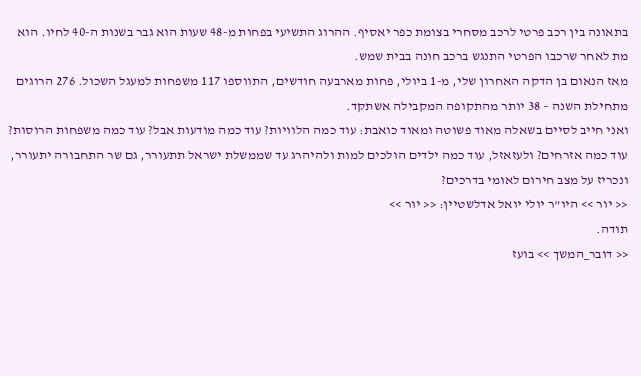בתאונה בין רכב פרטי לרכב מסחרי בצומת כפר יאסיף. ההרוג התשיעי בפחות מ-48 שעות הוא גבר בשנות ה-40 לחיו. הוא מת לאחר שרכבו הפרטי התנגש ברכב חונה בבית שמש.
מאז הנאום בן הדקה האחרון שלי, מ-1 ביולי, פחות מארבעה חודשים, התווספו 117 משפחות למעגל השכול. 276 הרוגים מתחילת השנה – 38 יותר מהתקופה המקבילה אשתקד.
ואני חייב לסיים בשאלה מאוד פשוטה ומאוד כואבת: עוד כמה הלוויות? עוד כמה מודעות אבל? עוד כמה משפחות הרוסות? עוד כמה אזרחים? ולעזאזל, עוד כמה ילדים הולכים למות ולהיהרג עד שממשלת ישראל תתעורר, גם שר התחבורה יתעורר, ונכריז על מצב חירום לאומי בדרכים?
<< יור >> היו"ר יולי יואל אדלשטיין: << יור >>
תודה.
<< דובר_המשך >> בועז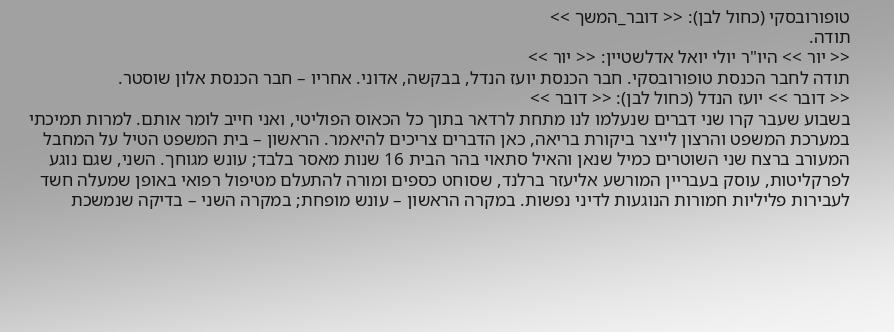טופורובסקי (כחול לבן): << דובר_המשך >>
תודה.
<< יור >> היו"ר יולי יואל אדלשטיין: << יור >>
תודה לחבר הכנסת טופורובסקי. חבר הכנסת יועז הנדל, בבקשה, אדוני. אחריו – חבר הכנסת אלון שוסטר.
<< דובר >> יועז הנדל (כחול לבן): << דובר >>
בשבוע שעבר קרו שני דברים שנעלמו לנו מתחת לרדאר בתוך כל הכאוס הפוליטי, ואני חייב לומר אותם. למרות תמיכתי במערכת המשפט והרצון לייצר ביקורת בריאה, כאן הדברים צריכים להיאמר. הראשון – בית המשפט הטיל על המחבל המעורב ברצח שני השוטרים כמיל שנאן והאיל סתאוי בהר הבית 16 שנות מאסר בלבד; עונש מגוחך. השני, שגם נוגע לפרקליטות, עוסק בעבריין המורשע אליעזר ברלנד, שסוחט כספים ומורה להתעלם מטיפול רפואי באופן שמעלה חשד לעבירות פליליות חמורות הנוגעות לדיני נפשות. במקרה הראשון – עונש מופחת; במקרה השני – בדיקה שנמשכת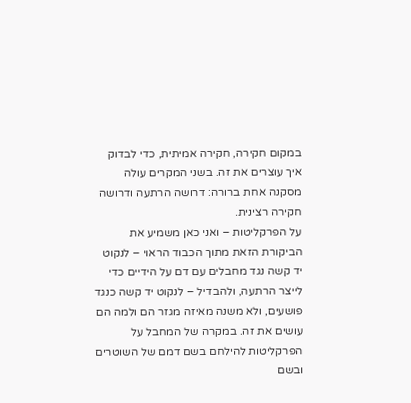במקום חקירה, חקירה אמיתית, כדי לבדוק איך עוצרים את זה. בשני המקרים עולה מסקנה אחת ברורה: דרושה הרתעה ודרושה חקירה רצינית.
על הפרקליטות – ואני כאן משמיע את הביקורת הזאת מתוך הכבוד הראוי – לנקוט יד קשה נגד מחבלים עם דם על הידיים כדי לייצר הרתעה, ולהבדיל – לנקוט יד קשה כנגד פושעים, ולא משנה מאיזה מגזר הם ולמה הם עושים את זה. במקרה של המחבל על הפרקליטות להילחם בשם דמם של השוטרים ובשם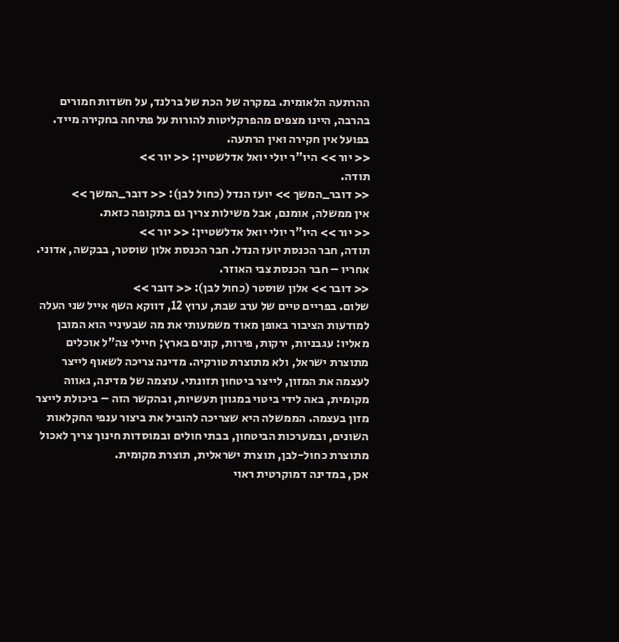ההרתעה הלאומית. במקרה של הכת של ברלנד, על חשדות חמורים בהרבה, היינו מצפים מהפרקליטות להורות על פתיחה בחקירה מייד. בפועל אין חקירה ואין הרתעה.
<< יור >> היו"ר יולי יואל אדלשטיין: << יור >>
תודה.
<< דובר_המשך >> יועז הנדל (כחול לבן): << דובר_המשך >>
אין ממשלה, אומנם, אבל משילות צריך גם בתקופה כזאת.
<< יור >> היו"ר יולי יואל אדלשטיין: << יור >>
תודה, חבר הכנסת יועז הנדל. חבר הכנסת אלון שוסטר, בבקשה, אדוני. אחריו – חבר הכנסת צבי האוזר.
<< דובר >> אלון שוסטר (כחול לבן): << דובר >>
שלום. בפריים טיים של ערב שבת, ערוץ 12, דווקא השף אייל שני העלה למודעות הציבור באופן מאוד משמעותי את מה שבעיניי הוא המובן מאליו: עגבניות, ירקות, פירות, קונים בארץ; חיילי צה"ל אוכלים מתוצרת ישראל, ולא מתוצרת טורקיה. מדינה צריכה לשאוף לייצר לעצמה את המזון, לייצר ביטחון תזונתי. עוצמה של מדינה, גאווה מקומית, באה לידי ביטוי במגוון תעשיות, ובהקשר הזה – ביכולת לייצר מזון בעצמה. הממשלה היא שצריכה להוביל את ביצור ענפי החקלאות השונים, ובמערכות הביטחון, בבתי חולים ובמוסדות חינוך צריך לאכול מתוצרת כחול-לבן, תוצרת ישראלית, תוצרת מקומית.
אכן, במדינה דמוקרטית ראוי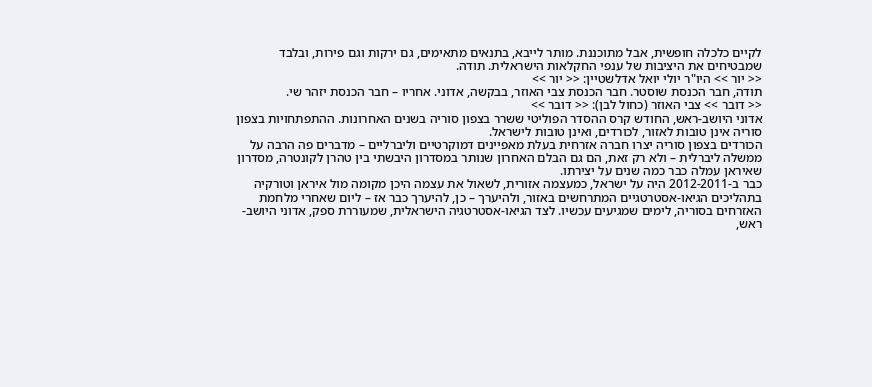לקיים כלכלה חופשית, אבל מתוכננת. מותר לייבא, בתנאים מתאימים, גם ירקות וגם פירות, ובלבד שמבטיחים את היציבות של ענפי החקלאות הישראלית. תודה.
<< יור >> היו"ר יולי יואל אדלשטיין: << יור >>
תודה, חבר הכנסת שוסטר. חבר הכנסת צבי האוזר, בבקשה, אדוני. אחריו – חבר הכנסת יזהר שי.
<< דובר >> צבי האוזר (כחול לבן): << דובר >>
אדוני היושב-ראש, החודש קרס ההסדר הפוליטי ששרר בצפון סוריה בשנים האחרונות. ההתפתחויות בצפון סוריה אינן טובות לאזור, לכורדים, ואינן טובות לישראל.
הכורדים בצפון סוריה יצרו חברה אזרחית בעלת מאפיינים דמוקרטיים וליברליים – מדברים פה הרבה על ממשלה ליברלית – ולא רק זאת, הם גם הבלם האחרון שנותר במסדרון היבשתי בין טהרן לקונטרה, מסדרון שאיראן עמלה כבר כמה שנים על יצירתו.
כבר ב-2012-2011 היה על ישראל, כמעצמה אזורית, לשאול את עצמה היכן מקומה מול איראן וטורקיה בתהליכים הגיאו-אסטרטגיים המתרחשים באזור, ולהיערך – כן, להיערך כבר אז – ליום שאחרי מלחמת האזרחים בסוריה, לימים שמגיעים עכשיו. לצד הגיאו-אסטרטגיה הישראלית, שמעוררת ספק, אדוני היושב-ראש,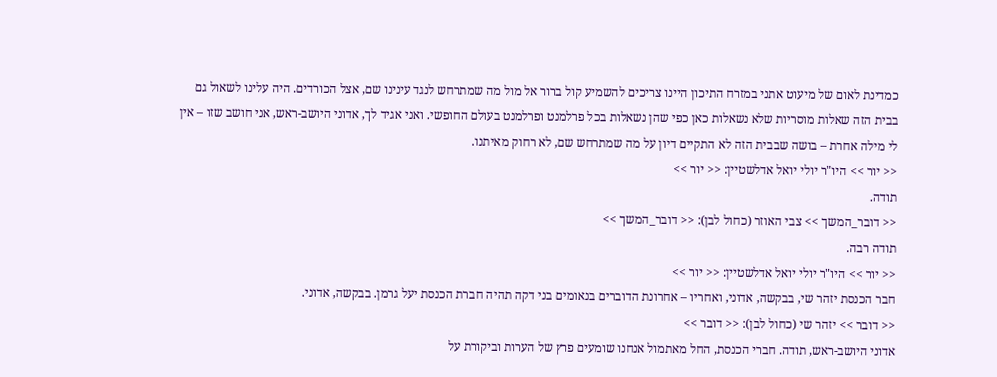כמדינת לאום של מיעוט אתני במזרח התיכון היינו צריכים להשמיע קול ברור אל מול מה שמתרחש לנגד עינינו שם, אצל הכורדים. היה עלינו לשאול גם בבית הזה שאלות מוסריות שלא נשאלות כאן כפי שהן נשאלות בכל פרלמנט ופרלמנט בעולם החופשי. ואני אגיד לך, אדוני היושב-ראש, אני חושב שזו – אין לי מילה אחרת – בושה שבבית הזה לא התקיים דיון על מה שמתרחש שם, לא רחוק מאיתנו.
<< יור >> היו"ר יולי יואל אדלשטיין: << יור >>
תודה.
<< דובר_המשך >> צבי האוזר (כחול לבן): << דובר_המשך >>
תודה רבה.
<< יור >> היו"ר יולי יואל אדלשטיין: << יור >>
חבר הכנסת יזהר שי, בבקשה, אדוני, ואחריו – אחרונת הדוברים בנאומים בני דקה תהיה חברת הכנסת יעל גרמן. בבקשה, אדוני.
<< דובר >> יזהר שי (כחול לבן): << דובר >>
אדוני היושב-ראש, תודה. חברי הכנסת, החל מאתמול אנחנו שומעים פרץ של הערות וביקורת על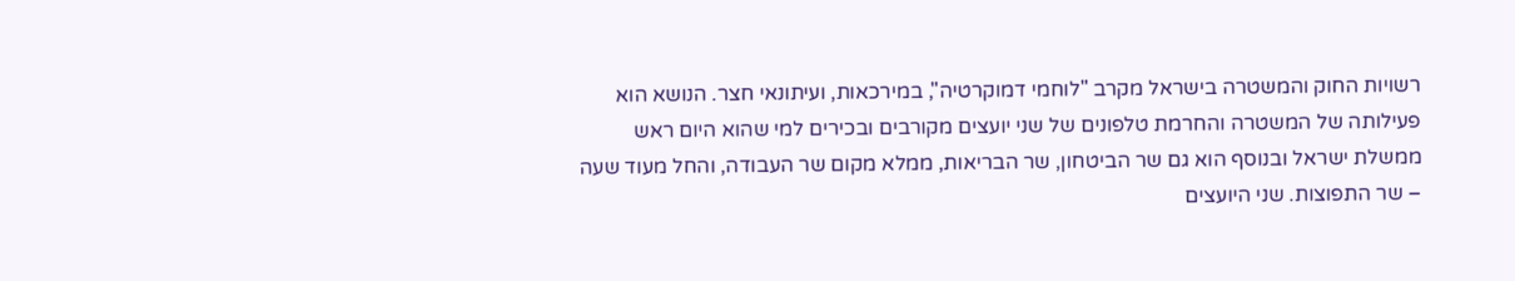רשויות החוק והמשטרה בישראל מקרב "לוחמי דמוקרטיה", במירכאות, ועיתונאי חצר. הנושא הוא פעילותה של המשטרה והחרמת טלפונים של שני יועצים מקורבים ובכירים למי שהוא היום ראש ממשלת ישראל ובנוסף הוא גם שר הביטחון, שר הבריאות, ממלא מקום שר העבודה, והחל מעוד שעה – שר התפוצות. שני היועצים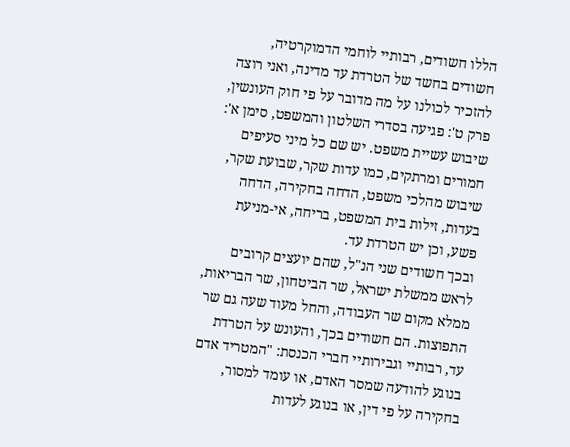הללו חשודים, רבותיי לוחמי הדמוקרטיה, חשודים בחשד של הטרדת עד מדינה, ואני רוצה להזכיר לכולנו על מה מדובר על פי חוק העונשין, פרק ט': פגיעה בסדרי השלטון והמשפט, סימן א': שיבוש עשיית משפט. יש שם כל מיני סעיפים חמורים ומרתקים, כמו עדות שקר, שבועת שקר, שיבוש מהלכי משפט, הדחה בחקירה, הדחה בעדות, זילות בית המשפט, בריחה, אי-מניעת פשע, וכן יש הטרדת עד.
ובכך חשודים שני הנ"ל, שהם יועצים קרובים לראש ממשלת ישראל, שר הביטחון, שר הבריאות, ממלא מקום שר העבודה, והחל מעוד שעה גם שר התפוצות. הם חשודים בכך, והעונש על הטרדת עד, רבותיי וגבירותיי חברי הכנסת: "המטריד אדם בנוגע להודעה שמסר האדם, או עומד למסור, בחקירה על פי דין, או בנוגע לעדות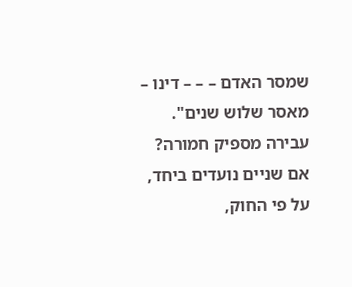שמסר האדם – – – דינו – מאסר שלוש שנים". עבירה מספיק חמורה? אם שניים נועדים ביחד, על פי החוק,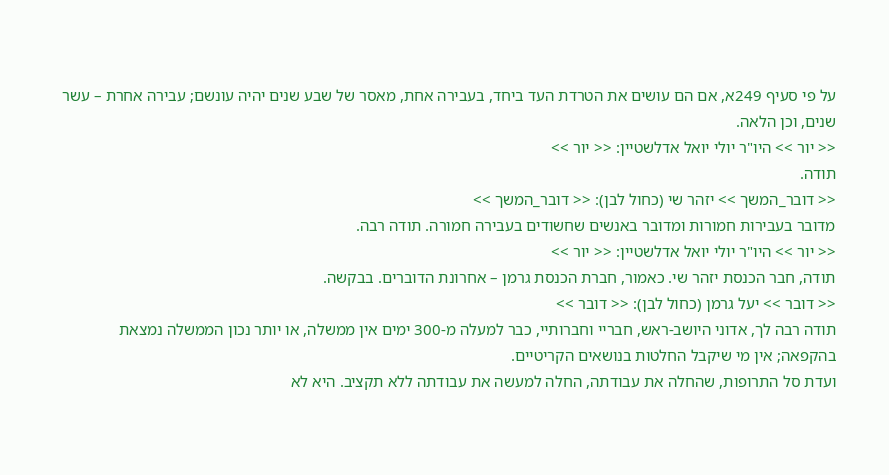על פי סעיף 249א, אם הם עושים את הטרדת העד ביחד, בעבירה אחת, מאסר של שבע שנים יהיה עונשם; עבירה אחרת – עשר שנים, וכן הלאה.
<< יור >> היו"ר יולי יואל אדלשטיין: << יור >>
תודה.
<< דובר_המשך >> יזהר שי (כחול לבן): << דובר_המשך >>
מדובר בעבירות חמורות ומדובר באנשים שחשודים בעבירה חמורה. תודה רבה.
<< יור >> היו"ר יולי יואל אדלשטיין: << יור >>
תודה, חבר הכנסת יזהר שי. כאמור, חברת הכנסת גרמן – אחרונת הדוברים. בבקשה.
<< דובר >> יעל גרמן (כחול לבן): << דובר >>
תודה רבה לך, אדוני היושב-ראש, חבריי וחברותיי, כבר למעלה מ-300 ימים אין ממשלה, או יותר נכון הממשלה נמצאת בהקפאה; אין מי שיקבל החלטות בנושאים הקריטיים.
ועדת סל התרופות, שהחלה את עבודתה, החלה למעשה את עבודתה ללא תקציב. היא לא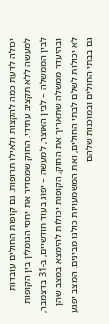יכולה לדעת כמה להקצות ולאילו תרופות. גם קופות החולים עובדות למעשה ללא תקציב עתידי. החוק שמסדיר את יחסי הגומלין בין הקופות לבין הממשלה – לבין האוצר, למעשה – יפוג בעוד חודשיים, ב-31 בדצמבר, ובהיעדר ממשלה שתאריך את החוק, הקופות יכולות להימצא במצב שהן לא יכולות לשלם לבתי החולים, ואת המשמעויות כולנו מבינים. המצב יפגע גם בבתי החולים ובמוכנות שלהם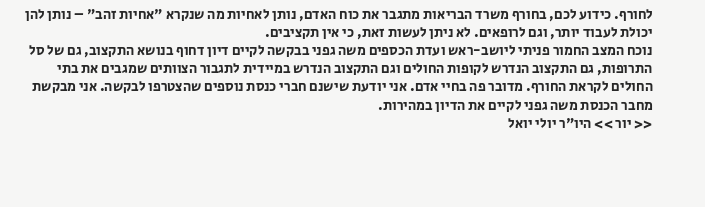לחורף. כידוע לכם, בחורף משרד הבריאות מתגבר את כוח האדם, נותן לאחיות מה שנקרא "אחיות זהב" – נותן להן יכולת לעבוד יותר, וגם לרופאים. לא ניתן לעשות זאת, כי אין תקציבים.
נוכח המצב החמור פניתי ליושב-ראש ועדת הכספים משה גפני בבקשה לקיים דיון דחוף בנושא התקצוב, גם של סל התרופות, גם התקצוב הנדרש לקופות החולים וגם התקצוב הנדרש במיידית לתגבור הצוותים שמגבים את בתי החולים לקראת החורף. מדובר פה בחיי אדם. אני יודעת שישנם חברי כנסת נוספים שהצטרפו לבקשה. אני מבקשת מחבר הכנסת משה גפני לקיים את הדיון במהירות.
<< יור >> היו"ר יולי יואל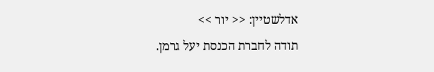אדלשטיין: << יור >>
תודה לחברת הכנסת יעל גרמן.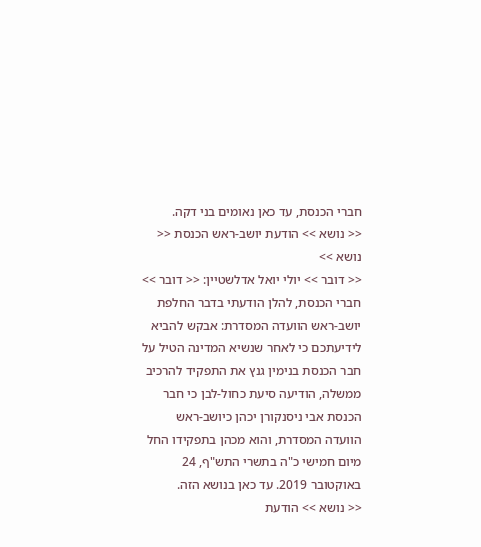חברי הכנסת, עד כאן נאומים בני דקה.
<< נושא >> הודעת יושב-ראש הכנסת << נושא >>
<< דובר >> יולי יואל אדלשטיין: << דובר >>
חברי הכנסת, להלן הודעתי בדבר החלפת יושב-ראש הוועדה המסדרת: אבקש להביא לידיעתכם כי לאחר שנשיא המדינה הטיל על חבר הכנסת בנימין גנץ את התפקיד להרכיב ממשלה, הודיעה סיעת כחול-לבן כי חבר הכנסת אבי ניסנקורן יכהן כיושב-ראש הוועדה המסדרת, והוא מכהן בתפקידו החל מיום חמישי כ"ה בתשרי התש"ף, 24 באוקטובר 2019. עד כאן בנושא הזה.
<< נושא >> הודעת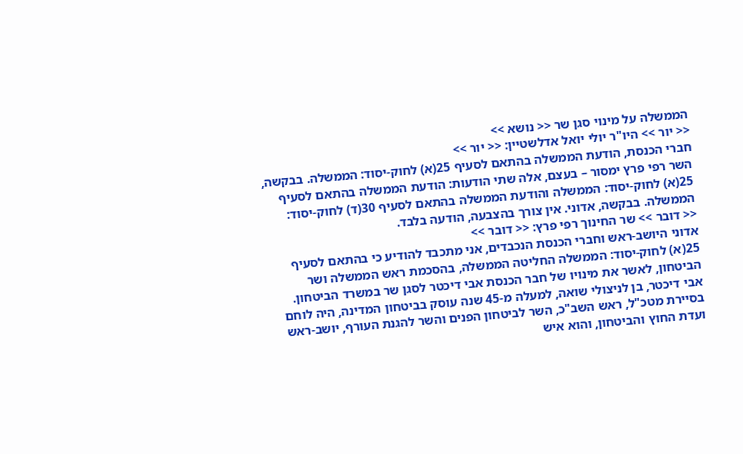הממשלה על מינוי סגן שר << נושא >>
<< יור >> היו"ר יולי יואל אדלשטיין: << יור >>
חברי הכנסת, הודעת הממשלה בהתאם לסעיף 25(א) לחוק-יסוד: הממשלה. בבקשה, השר רפי פרץ ימסור – בעצם, אלה שתי הודעות: הודעת הממשלה בהתאם לסעיף 25(א) לחוק-יסוד: הממשלה והודעת הממשלה בהתאם לסעיף 30(ד) לחוק-יסוד: הממשלה. בבקשה, אדוני. אין צורך בהצבעה, הודעה בלבד.
<< דובר >> שר החינוך רפי פרץ: << דובר >>
אדוני היושב-ראש וחברי הכנסת הנכבדים, אני מתכבד להודיע כי בהתאם לסעיף 25(א) לחוק-יסוד: הממשלה החליטה הממשלה, בהסכמת ראש הממשלה ושר הביטחון, לאשר את מינויו של חבר הכנסת אבי דיכטר לסגן שר במשרד הביטחון.
אבי דיכטר, בן לניצולי שואה, למעלה מ-45 שנה עוסק בביטחון המדינה, היה לוחם בסיירת מטכ"ל, ראש השב"כ, השר לביטחון הפנים והשר להגנת העורף, יושב-ראש ועדת החוץ והביטחון, והוא איש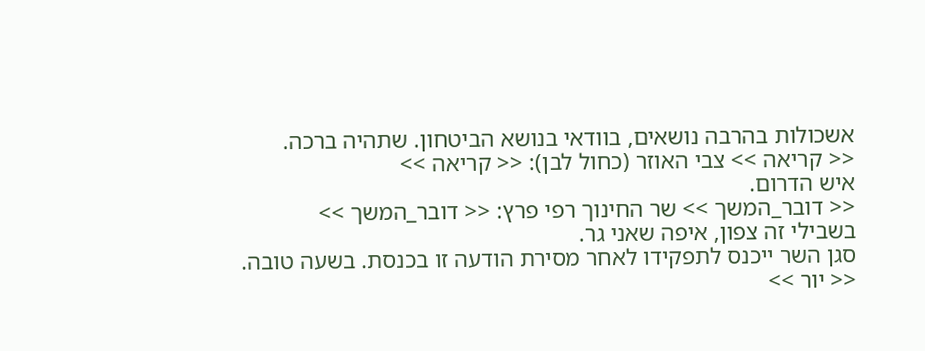אשכולות בהרבה נושאים, בוודאי בנושא הביטחון. שתהיה ברכה.
<< קריאה >> צבי האוזר (כחול לבן): << קריאה >>
איש הדרום.
<< דובר_המשך >> שר החינוך רפי פרץ: << דובר_המשך >>
בשבילי זה צפון, איפה שאני גר.
סגן השר ייכנס לתפקידו לאחר מסירת הודעה זו בכנסת. בשעה טובה.
<< יור >>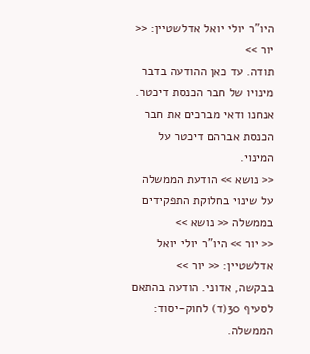היו"ר יולי יואל אדלשטיין: << יור >>
תודה. עד כאן ההודעה בדבר מינויו של חבר הכנסת דיכטר. אנחנו ודאי מברכים את חבר הכנסת אברהם דיכטר על המינוי.
<< נושא >> הודעת הממשלה על שינוי בחלוקת התפקידים בממשלה << נושא >>
<< יור >> היו"ר יולי יואל אדלשטיין: << יור >>
בבקשה, אדוני. הודעה בהתאם לסעיף 30(ד) לחוק-יסוד: הממשלה.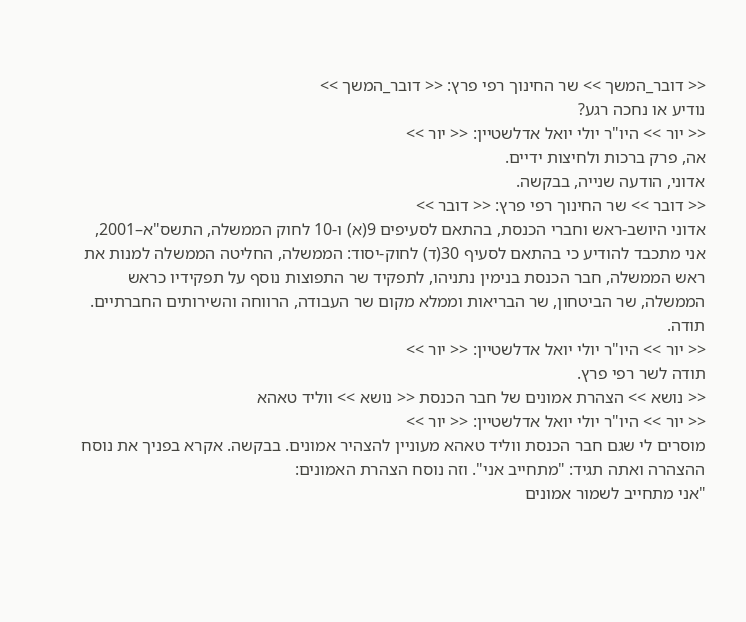<< דובר_המשך >> שר החינוך רפי פרץ: << דובר_המשך >>
נודיע או נחכה רגע?
<< יור >> היו"ר יולי יואל אדלשטיין: << יור >>
אה, פרק ברכות ולחיצות ידיים.
אדוני, הודעה שנייה, בבקשה.
<< דובר >> שר החינוך רפי פרץ: << דובר >>
אדוני היושב-ראש וחברי הכנסת, בהתאם לסעיפים 9(א) ו-10 לחוק הממשלה, התשס"א–2001, אני מתכבד להודיע כי בהתאם לסעיף 30(ד) לחוק-יסוד: הממשלה, החליטה הממשלה למנות את ראש הממשלה, חבר הכנסת בנימין נתניהו, לתפקיד שר התפוצות נוסף על תפקידיו כראש הממשלה, שר הביטחון, שר הבריאות וממלא מקום שר העבודה, הרווחה והשירותים החברתיים. תודה.
<< יור >> היו"ר יולי יואל אדלשטיין: << יור >>
תודה לשר רפי פרץ.
<< נושא >> הצהרת אמונים של חבר הכנסת << נושא >> ווליד טאהא
<< יור >> היו"ר יולי יואל אדלשטיין: << יור >>
מוסרים לי שגם חבר הכנסת ווליד טאהא מעוניין להצהיר אמונים. בבקשה. אקרא בפניך את נוסח ההצהרה ואתה תגיד: "מתחייב אני". וזה נוסח הצהרת האמונים:
"אני מתחייב לשמור אמונים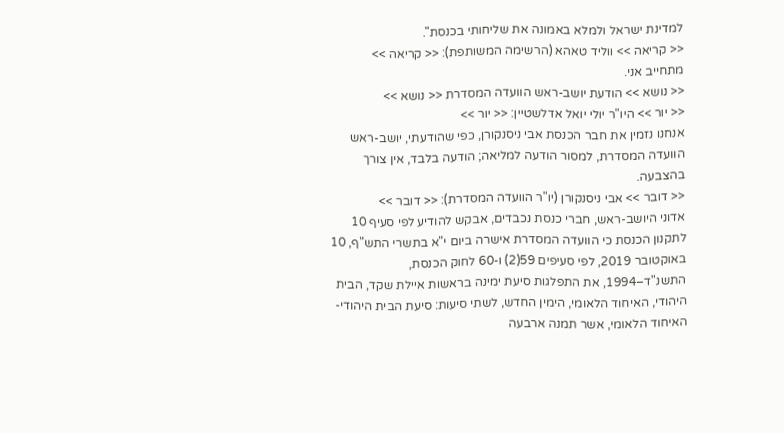למדינת ישראל ולמלא באמונה את שליחותי בכנסת".
<< קריאה >> ווליד טאהא (הרשימה המשותפת): << קריאה >>
מתחייב אני.
<< נושא >> הודעת יושב-ראש הוועדה המסדרת << נושא >>
<< יור >> היו"ר יולי יואל אדלשטיין: << יור >>
אנחנו נזמין את חבר הכנסת אבי ניסנקורן, כפי שהודעתי, יושב-ראש הוועדה המסדרת, למסור הודעה למליאה; הודעה בלבד, אין צורך בהצבעה.
<< דובר >> אבי ניסנקורן (יו"ר הוועדה המסדרת): << דובר >>
אדוני היושב-ראש, חברי כנסת נכבדים, אבקש להודיע לפי סעיף 10 לתקנון הכנסת כי הוועדה המסדרת אישרה ביום י"א בתשרי התש"ף, 10 באוקטובר 2019, לפי סעיפים 59(2) ו-60 לחוק הכנסת, התשנ"ד–1994, את התפלגות סיעת ימינה בראשות איילת שקד, הבית היהודי, האיחוד הלאומי, הימין החדש, לשתי סיעות: סיעת הבית היהודי-האיחוד הלאומי, אשר תמנה ארבעה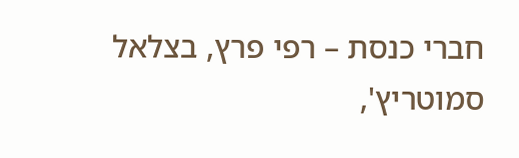חברי כנסת – רפי פרץ, בצלאל סמוטריץ',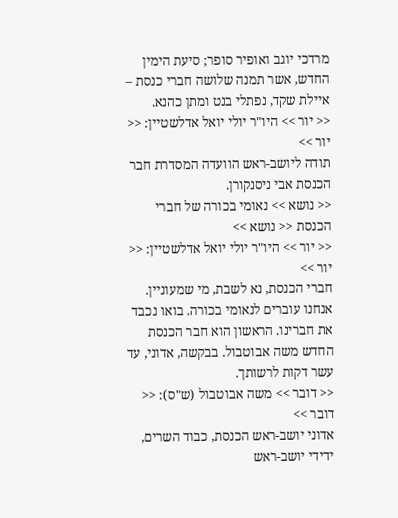מרדכי יוגב ואופיר סופר; סיעת הימין החדש, אשר תמנה שלושה חברי כנסת – איילת שקד, נפתלי בנט ומתן כהנא.
<< יור >> היו"ר יולי יואל אדלשטיין: << יור >>
תודה ליושב-ראש הוועדה המסדרת חבר הכנסת אבי ניסנקורן.
<< נושא >> נאומי בכורה של חברי הכנסת << נושא >>
<< יור >> היו"ר יולי יואל אדלשטיין: << יור >>
חברי הכנסת, נא לשבת, מי שמעוניין. אנחנו עוברים לנאומי בכורה. בואו נכבד את חברינו. הראשון הוא חבר הכנסת החדש משה אבוטבול. בבקשה, אדוני, עד עשר דקות לרשותך.
<< דובר >> משה אבוטבול (ש"ס): << דובר >>
אדוני יושב-ראש הכנסת, כבוד השרים, ידידי יושב-ראש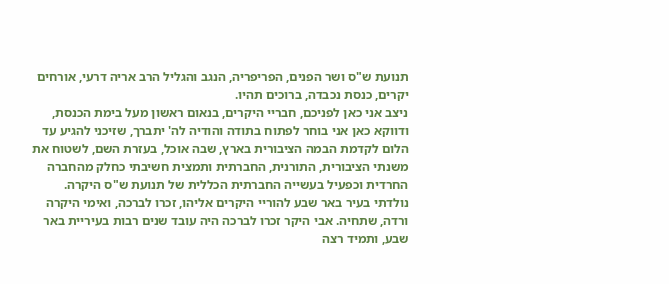תנועת ש"ס ושר הפנים, הפריפריה, הנגב והגליל הרב אריה דרעי, אורחים יקרים, כנסת נכבדה, ברוכים תהיו.
ניצב אני כאן לפניכם, חבריי היקרים, בנאום ראשון מעל בימת הכנסת, ודווקא כאן אני בוחר לפתוח בתודה והודיה לה' יתברך, שזיכני להגיע עד הלום לקדמת הבמה הציבורית בארץ, שבה אוכל, בעזרת השם, לשטוח את משנתי הציבורית, התורנית, החברתית ותמצית חשיבתי כחלק מהחברה החרדית וכפעיל בעשייה החברתית הכללית של תנועת ש"ס היקרה.
נולדתי בעיר באר שבע להוריי היקרים אליהו, זכרו לברכה, ואימי היקרה ורדה, שתחיה. אבי היקר זכרו לברכה היה עובד שנים רבות בעיריית באר שבע, ותמיד רצה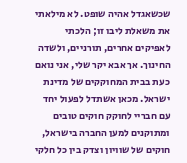שכשאגדל אהיה שופט. לא מילאתי את משאלת ליבו זו; הלכתי לאפיקים אחרים, תורניים, ולשדה החינוך. אך אבא יקר שלי, אני נואם כעת בבית המחוקקים של מדינת ישראל. מכאן אשתדל לפעול יחד עם חבריי לחוקק חוקים טובים ומתוקנים למען החברה בישראל, חוקים של שוויון וצדק בין כל חלקי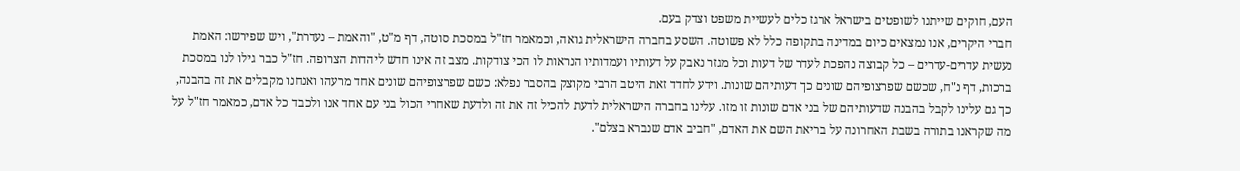העם, חוקים שייתנו לשופטים בישראל ארגז כלים לעשיית משפט וצדק בעם.
חברי היקרים, אנו נמצאים כיום במדינה בתקופה כלל לא פשוטה. השסע בחברה הישראלית גואה, וכמאמר חז"ל במסכת סוטה, דף מ"ט, "והאמת – נעדרת", ויש שפירשו: האמת נעשית עדרים-עדרים – כל קבוצה נהפכת לעדר של דעות וכל מגזר נאבק על דעותיו ועמדותיו הנראות לו הכי צודקות. מצב זה אינו חדש ליהדות הצרופה. חז"ל כבר גילו לנו במסכת ברכות, דף נ"ח, שכשם שפרצופיהם שונים כך דעותיהם שונות. וידע לחדד זאת היטב הרבי מקוצק בהסבר נפלא: כשם שפרצופיהם שונים אחד מרעהו ואנחנו מקבלים את זה בהבנה, כך גם עלינו לקבל בהבנה שדעותיהם של בני אדם שונות זו מזו. עלינו בחברה הישראלית לדעת להכיל זה את זה ולדעת שאחרי הכול בני עם אחד אנו ולכבד כל אדם, כמאמר חז"ל על מה שקראנו בתורה בשבת האחרונה על בריאת השם את האדם, "חביב אדם שנברא בצלם".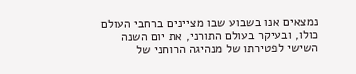נמצאים אנו בשבוע שבו מציינים ברחבי העולם כולו, ובעיקר בעולם התורני, את יום השנה השישי לפטירתו של מנהיגה הרוחני של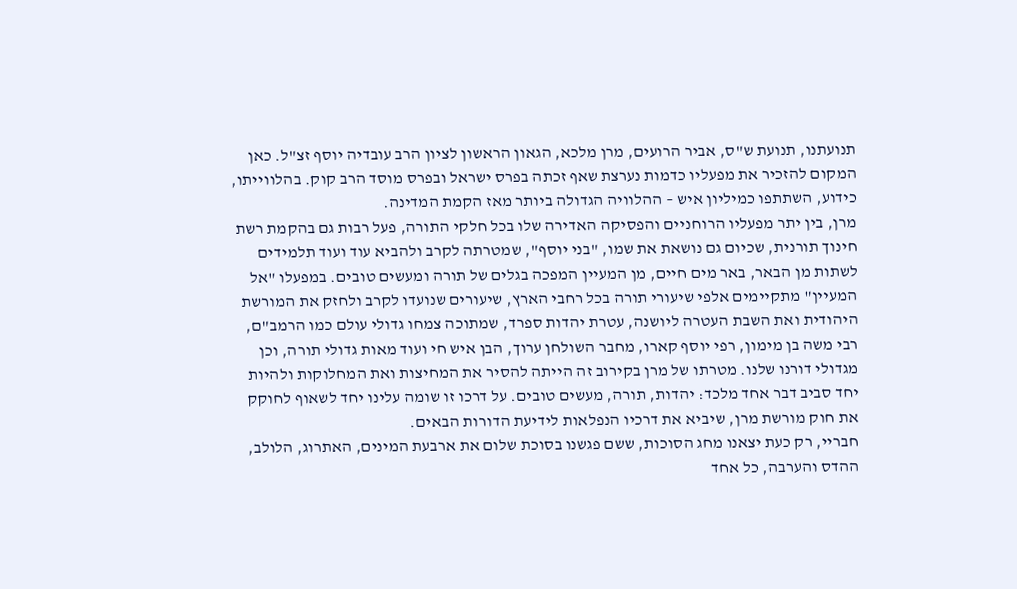תנועתנו, תנועת ש"ס, אביר הרועים, מרן מלכא, הגאון הראשון לציון הרב עובדיה יוסף זצ"ל. כאן המקום להזכיר את מפעליו כדמות נערצת שאף זכתה בפרס ישראל ובפרס מוסד הרב קוק. בהלווייתו, כידוע, השתתפו כמיליון איש – ההלוויה הגדולה ביותר מאז הקמת המדינה.
מרן, בין יתר מפעליו הרוחניים והפסיקה האדירה שלו בכל חלקי התורה, פעל רבות גם בהקמת רשת חינוך תורנית, שכיום גם נושאת את שמו, "בני יוסף", שמטרתה לקרב ולהביא עוד ועוד תלמידים לשתות מן הבאר, באר מים חיים, מן המעיין המפכה בגלים של תורה ומעשים טובים. במפעלו "אל המעיין" מתקיימים אלפי שיעורי תורה בכל רחבי הארץ, שיעורים שנועדו לקרב ולחזק את המורשת היהודית ואת השבת העטרה ליושנה, עטרת יהדות ספרד, שמתוכה צמחו גדולי עולם כמו הרמב"ם, רבי משה בן מימון, רפי יוסף קארו, מחבר השולחן ערוך, הבן איש חי ועוד מאות גדולי תורה, וכן מגדולי דורנו שלנו. מטרתו של מרן בקירוב זה הייתה להסיר את המחיצות ואת המחלוקות ולהיות יחד סביב דבר אחד מלכד: יהדות, תורה, מעשים טובים. על דרכו זו שומה עלינו יחד לשאוף לחוקק את חוק מורשת מרן, שיביא את דרכיו הנפלאות לידיעת הדורות הבאים.
חבריי, רק כעת יצאנו מחג הסוכות, ששם פגשנו בסוכת שלום את ארבעת המינים, האתרוג, הלולב, ההדס והערבה, כל אחד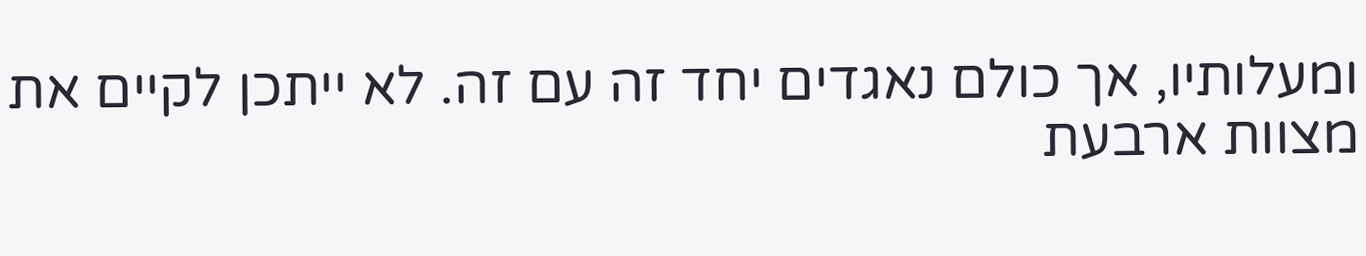ומעלותיו, אך כולם נאגדים יחד זה עם זה. לא ייתכן לקיים את מצוות ארבעת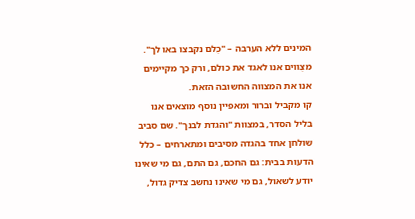המינים ללא הערבה – "כֻלם נקבצו באו לך". מצֻווים אנו לאגד את כולם, ורק כך מקיימים אנו את המצווה החשובה הזאת.
קו מקביל וברור ומאפיין נוסף מוצאים אנו בליל הסדר, במצוות "והגדת לבנך". שם סביב שולחן אחד בהגדה מסיבים ומתארחים – כלל הדעות בבית: גם החכם, גם התם, גם מי שאינו יודע לשאול, גם מי שאינו נחשב צדיק גדול,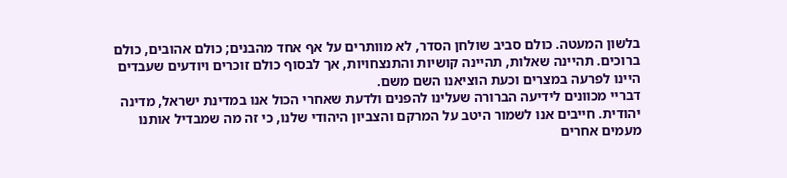בלשון המעטה. כולם סביב שולחן הסדר, לא מוותרים על אף אחד מהבנים; כולם אהובים, כולם ברוכים. תהיינה שאלות, תהיינה קושיות והתנצחויות, אך לבסוף כולם זוכרים ויודעים שעבדים היינו לפרעה במצרים וכעת הוציאנו השם משם.
דבריי מכוונים לידיעה הברורה שעלינו להפנים ולדעת שאחרי הכול אנו במדינת ישראל, מדינה יהודית. חייבים אנו לשמור היטב על המרקם והצביון היהודי שלנו, כי זה מה שמבדיל אותנו מעמים אחרים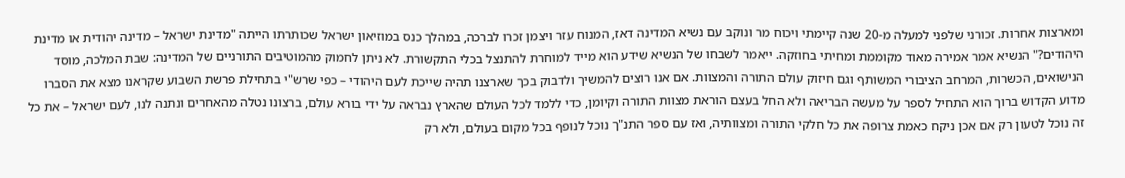ומארצות אחרות. זכורני שלפני למעלה מ-20 שנה קיימתי ויכוח מר ונוקב עם נשיא המדינה דאז, המנוח עזר ויצמן זכרו לברכה, במהלך כנס במוזיאון ישראל שכותרתו הייתה "מדינת ישראל – מדינה יהודית או מדינת היהודים?" הנשיא אמר אמירה מאוד מקוממת ומחיתי בחוזקה. ייאמר לשבחו של הנשיא שידע הוא מייד למוחרת להתנצל בכלי התקשורת. לא ניתן לחמוק מהמוטיבים התורניים של המדינה: שבת המלכה, מוסד הנישואים, הכשרות, המרחב הציבורי המשותף וגם חיזוק עולם התורה והמצוות. אם אנו רוצים להמשיך ולדבוק בכך שארצנו תהיה שייכת לעם היהודי – כפי שרש"י בתחילת פרשת השבוע שקראנו מצא את הסברו מדוע הקדוש ברוך הוא התחיל לספר על מעשה הבריאה ולא החל בעצם הוראת מצוות התורה וקיומן, כדי ללמד לכל העולם שהארץ נבראה על ידי בורא עולם, ברצונו נטלה מהאחרים ונתנה לנו, לעם ישראל – את כל זה נוכל לטעון רק אם אכן ניקח כאמת צרופה את כל חלקי התורה ומצוותיה, ואז עם ספר התנ"ך נוכל לנופף בכל מקום בעולם, ולא רק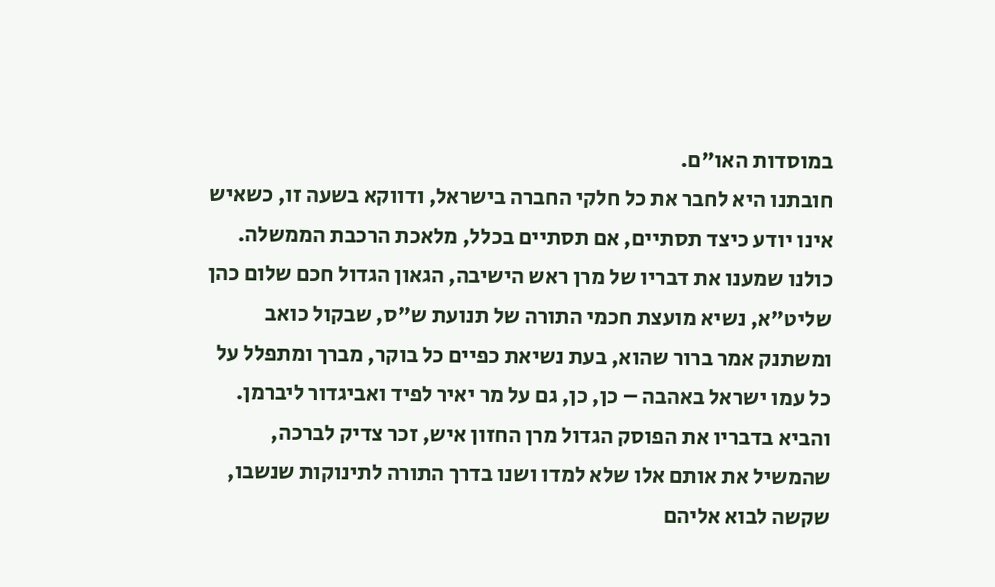במוסדות האו"ם.
חובתנו היא לחבר את כל חלקי החברה בישראל, ודווקא בשעה זו, כשאיש אינו יודע כיצד תסתיים, אם תסתיים בכלל, מלאכת הרכבת הממשלה. כולנו שמענו את דבריו של מרן ראש הישיבה, הגאון הגדול חכם שלום כהן שליט"א, נשיא מועצת חכמי התורה של תנועת ש"ס, שבקול כואב ומשתנק אמר ברור שהוא, בעת נשיאת כפיים כל בוקר, מברך ומתפלל על כל עמו ישראל באהבה – כן, כן, גם על מר יאיר לפיד ואביגדור ליברמן. והביא בדבריו את הפוסק הגדול מרן החזון איש, זכר צדיק לברכה, שהמשיל את אותם אלו שלא למדו ושנו בדרך התורה לתינוקות שנשבו, שקשה לבוא אליהם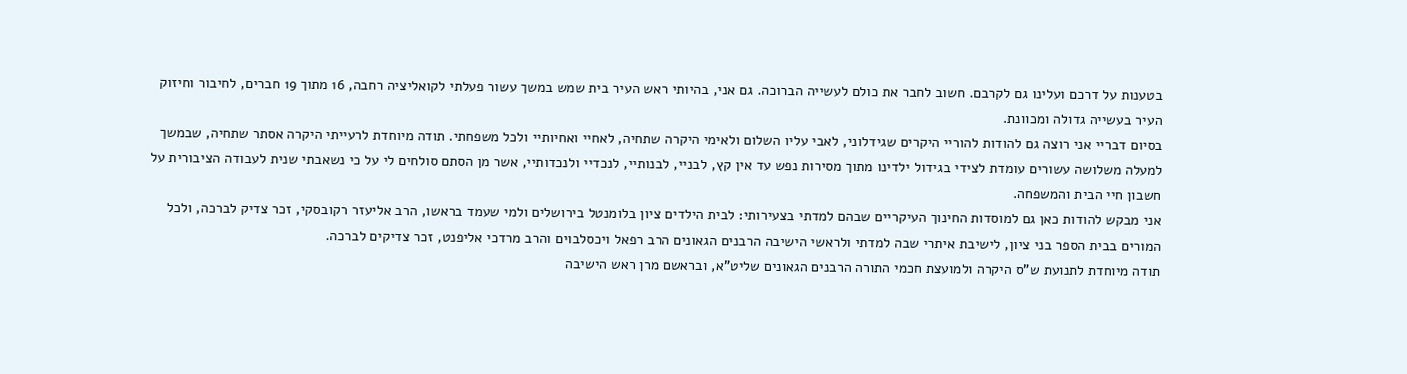בטענות על דרכם ועלינו גם לקרבם. חשוב לחבר את כולם לעשייה הברוכה. גם אני, בהיותי ראש העיר בית שמש במשך עשור פעלתי לקואליציה רחבה, 16 מתוך 19 חברים, לחיבור וחיזוק העיר בעשייה גדולה ומכוונת.
בסיום דבריי אני רוצה גם להודות להוריי היקרים שגידלוני, לאבי עליו השלום ולאימי היקרה שתחיה, לאחיי ואחיותיי ולכל משפחתי. תודה מיוחדת לרעייתי היקרה אסתר שתחיה, שבמשך למעלה משלושה עשורים עומדת לצידי בגידול ילדינו מתוך מסירות נפש עד אין קץ, לבניי, לבנותיי, לנכדיי ולנכדותיי, אשר מן הסתם סולחים לי על כי נשאבתי שנית לעבודה הציבורית על חשבון חיי הבית והמשפחה.
אני מבקש להודות כאן גם למוסדות החינוך העיקריים שבהם למדתי בצעירותי: לבית הילדים ציון בלומנטל בירושלים ולמי שעמד בראשו, הרב אליעזר רקובסקי, זכר צדיק לברכה, ולכל המורים בבית הספר בני ציון, לישיבת איתרי שבה למדתי ולראשי הישיבה הרבנים הגאונים הרב רפאל ויכסלבוים והרב מרדכי אליפנט, זכר צדיקים לברכה.
תודה מיוחדת לתנועת ש"ס היקרה ולמועצת חכמי התורה הרבנים הגאונים שליט"א, ובראשם מרן ראש הישיבה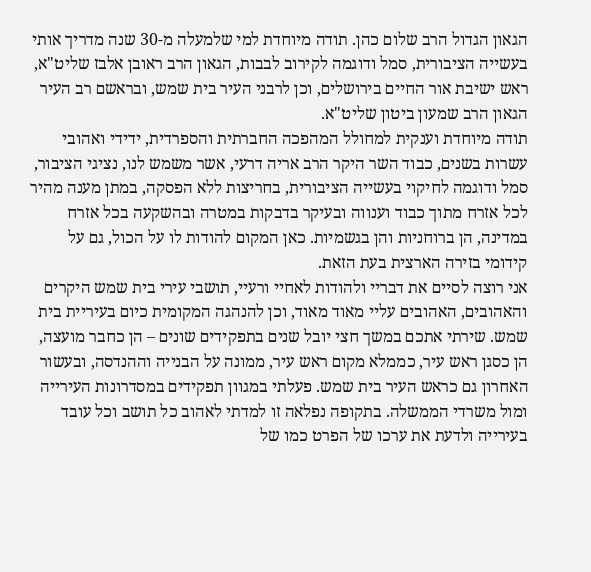הגאון הגדול הרב שלום כהן. תודה מיוחדת למי שלמעלה מ-30 שנה מדריך אותי בעשייה הציבורית, סמל ודוגמה לקירוב לבבות, הגאון הרב ראובן אלבז שליט"א, ראש ישיבת אור החיים בירושלים, וכן לרבני העיר בית שמש, ובראשם רב העיר הגאון הרב שמעון ביטון שליט"א.
תודה מיוחדת וענקית למחולל המהפכה החברתית והספרדית, ידידי ואהובי עשרות בשנים, כבוד השר היקר הרב אריה דרעי, אשר משמש לנו, נציגי הציבור, סמל ודוגמה לחיקוי בעשייה הציבורית, בחריצות ללא הפסקה, במתן מענה מהיר לכל אזרח מתוך כבוד וענווה ובעיקר בדבקות במטרה ובהשקעה בכל אזרח במדינה, הן ברוחניות והן בגשמיות. כאן המקום להודות לו על הכול, גם על קידומי בזירה הארצית בעת הזאת.
אני רוצה לסיים את דבריי ולהודות לאחיי ורעיי, תושבי עירי בית שמש היקרים והאהובים, האהובים עליי מאוד מאוד, וכן להנהגה המקומית כיום בעיריית בית שמש. שירתי אתכם במשך חצי יובל שנים בתפקידים שונים – הן כחבר מועצה, הן כסגן ראש עיר, כממלא מקום ראש עיר, ממונה על הבנייה וההנדסה, ובעשור האחרון גם כראש העיר בית שמש. פעלתי במגוון תפקידים במסדרונות העירייה ומול משרדי הממשלה. בתקופה נפלאה זו למדתי לאהוב כל תושב וכל עובד בעירייה ולדעת את ערכו של הפרט כמו של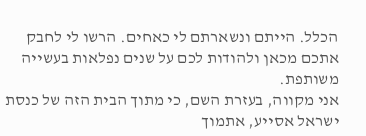הכלל. הייתם ונשארתם לי כאחים. הרשו לי לחבק אתכם מכאן ולהודות לכם על שנים נפלאות בעשייה משותפת.
אני מקווה, בעזרת השם, כי מתוך הבית הזה של כנסת ישראל אסייע, אתמוך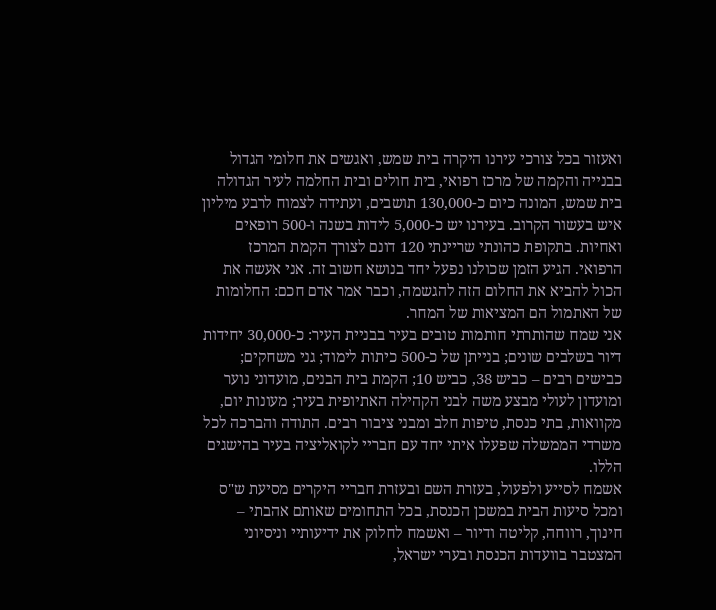ואעזור בכל צורכי עירנו היקרה בית שמש, ואגשים את חלומי הגדול בבנייה והקמה של מרכז רפואי, בית חולים ובית החלמה לעיר הגדולה בית שמש, המונה כיום כ-130,000 תושבים, ועתידה לצמוח לרבע מיליון איש בעשור הקרוב. בעירנו יש כ-5,000 לידות בשנה ו-500 רופאים ואחיות. בתקופת כהונתי שריינתי 120 דונם לצורך הקמת המרכז הרפואי. הגיע הזמן שכולנו נפעל יחד בנושא חשוב זה. אני אעשה את הכול להביא את החלום הזה להגשמה, וכבר אמר אדם חכם: החלומות של האתמול הם המציאות של המחר.
אני שמח שהותרתי חותמות טובים בעיר בבניית העיר: כ-30,000 יחידות דיור בשלבים שונים; בנייתן של כ-500 כיתות לימוד; גני משחקים; כבישים רבים – כביש 38, כביש 10; הקמת בית הבנים, מועדוני נוער ומועדון לעולי מבצע משה לבני הקהילה האתיופית בעיר; מעונות יום, מקוואות, בתי כנסת, טיפות חלב ומבני ציבור רבים. התודה והברכה לכל משרדי הממשלה שפעלו איתי יחד עם חבריי לקואליציה בעיר בהישגים הללו.
אשמח לסייע ולפעול, בעזרת השם ובעזרת חבריי היקרים מסיעת ש"ס ומכל סיעות הבית במשכן הכנסת, בכל התחומים שאותם אהבתי – חינוך, רווחה, קליטה ודיור – ואשמח לחלוק את ידיעותיי וניסיוני המצטבר בוועדות הכנסת ובערי ישראל,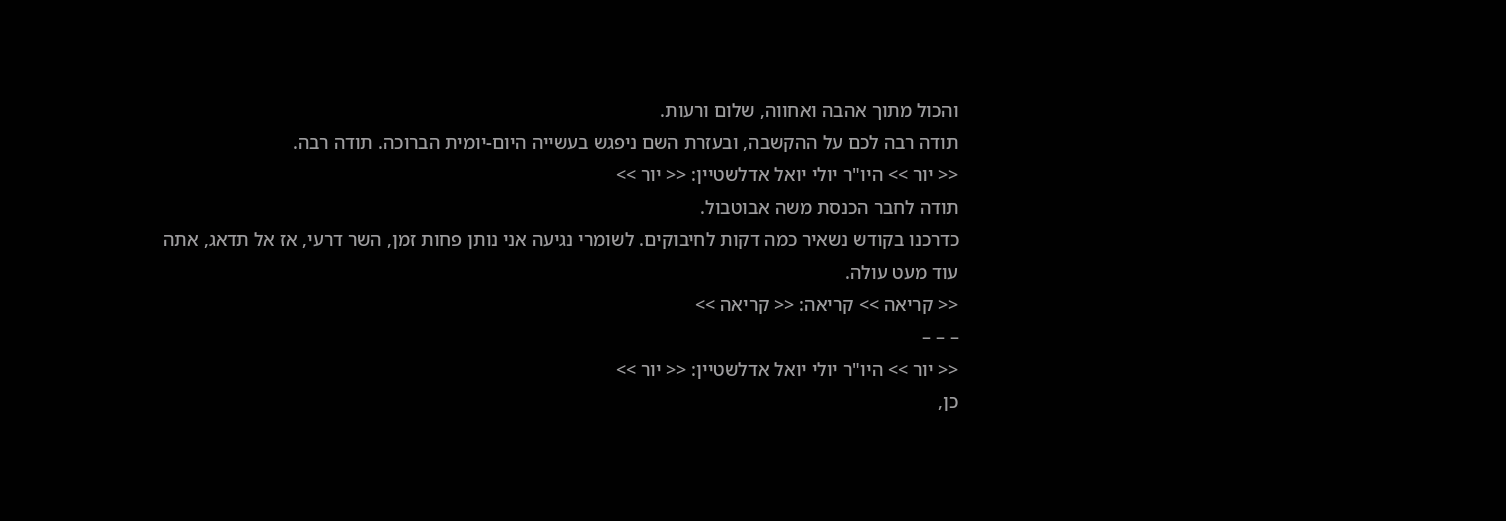והכול מתוך אהבה ואחווה, שלום ורעות.
תודה רבה לכם על ההקשבה, ובעזרת השם ניפגש בעשייה היום-יומית הברוכה. תודה רבה.
<< יור >> היו"ר יולי יואל אדלשטיין: << יור >>
תודה לחבר הכנסת משה אבוטבול.
כדרכנו בקודש נשאיר כמה דקות לחיבוקים. לשומרי נגיעה אני נותן פחות זמן, השר דרעי, אז אל תדאג, אתה עוד מעט עולה.
<< קריאה >> קריאה: << קריאה >>
– – –
<< יור >> היו"ר יולי יואל אדלשטיין: << יור >>
כן,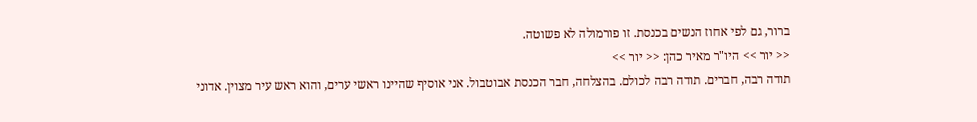ברור, גם לפי אחוז הנשים בכנסת. זו פורמולה לא פשוטה.
<< יור >> היו"ר מאיר כהן: << יור >>
תודה רבה, חברים. תודה רבה לכולם. בהצלחה, חבר הכנסת אבוטבול. אני אוסיף שהיינו ראשי ערים, והוא ראש עיר מצוין. אדוני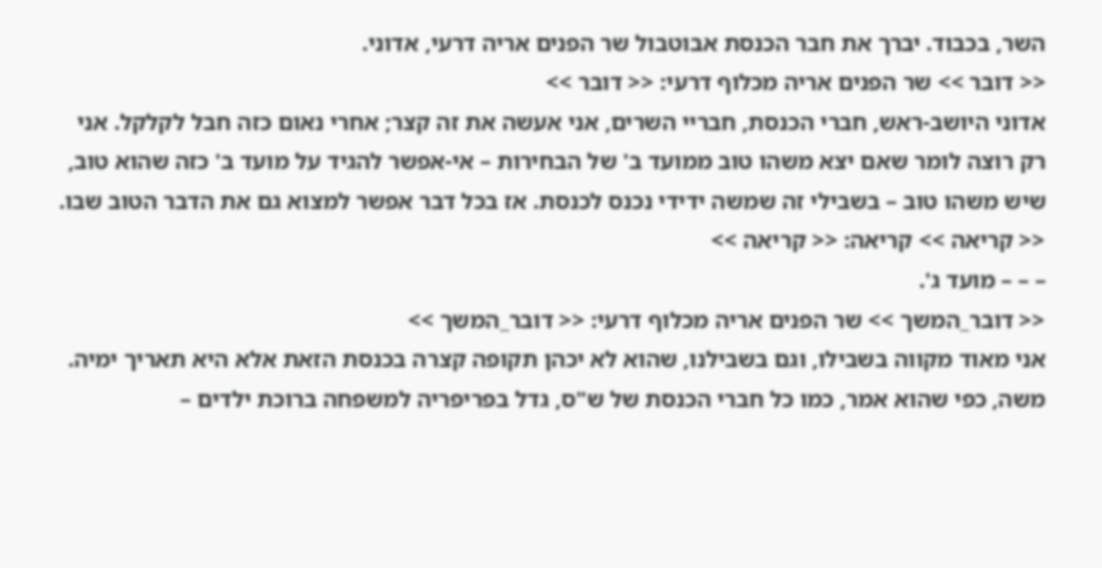השר, בכבוד. יברך את חבר הכנסת אבוטבול שר הפנים אריה דרעי, אדוני.
<< דובר >> שר הפנים אריה מכלוף דרעי: << דובר >>
אדוני היושב-ראש, חברי הכנסת, חבריי השרים, אני אעשה את זה קצר; אחרי נאום כזה חבל לקלקל. אני רק רוצה לומר שאם יצא משהו טוב ממועד ב' של הבחירות – אי-אפשר להגיד על מועד ב' כזה שהוא טוב, שיש משהו טוב – בשבילי זה שמשה ידידי נכנס לכנסת. אז בכל דבר אפשר למצוא גם את הדבר הטוב שבו.
<< קריאה >> קריאה: << קריאה >>
– – – מועד ג'.
<< דובר_המשך >> שר הפנים אריה מכלוף דרעי: << דובר_המשך >>
אני מאוד מקווה בשבילו, וגם בשבילנו, שהוא לא יכהן תקופה קצרה בכנסת הזאת אלא היא תאריך ימיה.
משה, כפי שהוא אמר, כמו כל חברי הכנסת של ש"ס, גדל בפריפריה למשפחה ברוכת ילדים –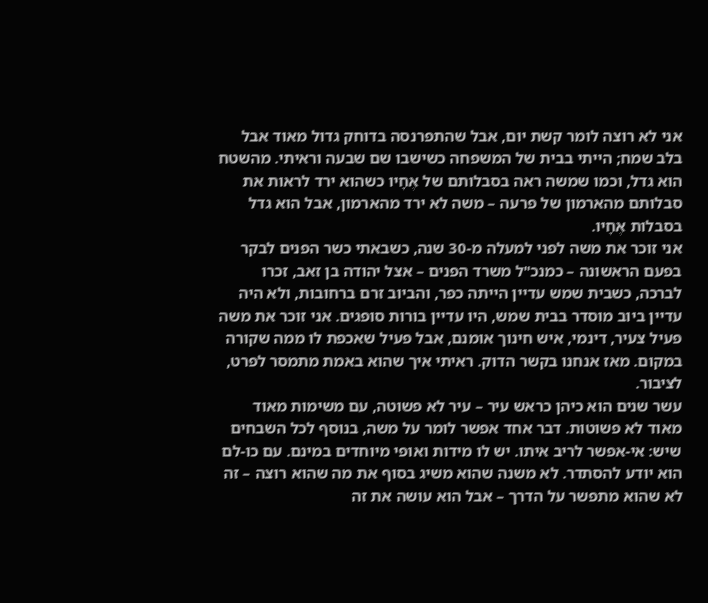אני לא רוצה לומר קשת יום, אבל שהתפרנסה בדוחק גדול מאוד אבל בלב שמח; הייתי בבית של המשפחה כשישבו שם שבעה וראיתי. מהשטח הוא גדל, וכמו שמשה ראה בסבלותם של אֶחָיו כשהוא ירד לראות את סבלותם מהארמון של פרעה – משה לא ירד מהארמון, אבל הוא גדל בסבלות אֶחָיו.
אני זוכר את משה לפני למעלה מ-30 שנה, כשבאתי כשר הפנים לבקר בפעם הראשונה – כמנכ"ל משרד הפנים – אצל יהודה בן זאב, זכרו לברכה, כשבית שמש עדיין הייתה כפר, והביוב זרם ברחובות, ולא היה עדיין ביוב מוסדר בבית שמש, היו עדיין בורות סופגים. אני זוכר את משה פעיל צעיר, דינמי, איש חינוך אומנם, אבל פעיל שאכפת לו ממה שקורה במקום. מאז אנחנו בקשר הדוק. ראיתי איך שהוא באמת מתמסר לפרט, לציבור.
עשר שנים הוא כיהן כראש עיר – עיר לא פשוטה, עם משימות מאוד מאוד לא פשוטות. דבר אחד אפשר לומר על משה, בנוסף לכל השבחים שיש: אי-אפשר לריב איתו. יש לו מידות ואופי מיוחדים במינם. עם כו-לם הוא יודע להסתדר. לא משנה שהוא משיג בסוף את מה שהוא רוצה – זה לא שהוא מתפשר על הדרך – אבל הוא עושה את זה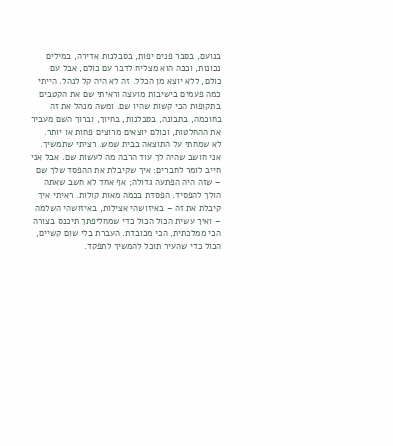בנועם, בסבר פנים יפות, בסבלנות אדירה, במילים נכונות, וככה הוא מצליח לדבר עם כולם, אבל עם כולם, ללא יוצא מן הכלל. זה לא היה קל לנהל. הייתי כמה פעמים בישיבות מועצה וראיתי שם את הקטבים בתקופות הכי קשות שהיו שם. ומשה מנהל את זה בחוכמה, בתבונה, בסבלנות, בחיוך, וברוך השם מעביר את ההחלטות, וכולם יוצאים מרוצים פחות או יותר.
לא שמחתי על התוצאה בבית שמש. רציתי שתמשיך. אני חושב שהיה לך עוד הרבה מה לעשות שם. אבל אני חייב לומר לחברים: איך שקיבלת את ההפסד שלך שם – שזה היה הפתעה גדולה; אף אחד לא חשב שאתה הולך להפסיד. הפסדת בכמה מאות קולות. ראיתי איך קיבלת את זה – באיזושהי אצילות, באיזושהי השלמה – ואיך עשית הכול הכול כדי שמחליפתך תיכנס בצורה הכי ממלכתית, הכי מכובדת. העברת בלי שום קשיים, הכול כדי שהעיר תוכל להמשיך לתפקד.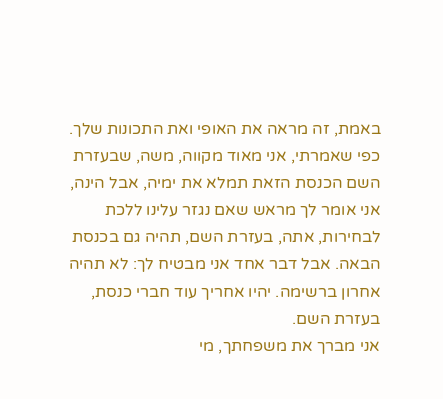באמת, זה מראה את האופי ואת התכונות שלך.
כפי שאמרתי, אני מאוד מקווה, משה, שבעזרת השם הכנסת הזאת תמלא את ימיה, אבל הינה, אני אומר לך מראש שאם נגזר עלינו ללכת לבחירות, אתה, בעזרת השם, תהיה גם בכנסת הבאה. אבל דבר אחד אני מבטיח לך: לא תהיה אחרון ברשימה. יהיו אחריך עוד חברי כנסת, בעזרת השם.
אני מברך את משפחתך, מי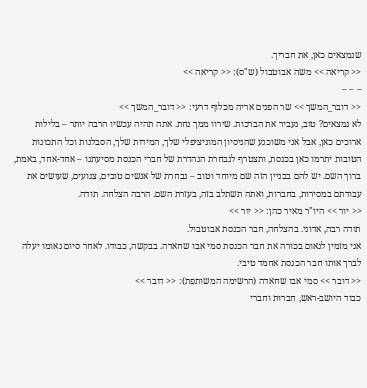שנמצאים כאן, את חבריך.
<< קריאה >> משה אבוטבול (ש"ס): << קריאה >>
– – –
<< דובר_המשך >> שר הפנים אריה מכלוף דרעי: << דובר_המשך >>
לא נמצאים? טוב, נעביר את הברכות. שירוו ממך נחת. אתה תהיה עכשיו הרבה יותר – בלילות ארוכים כאן, אבל אני משוכנע שהניסיון המוניציפלי שלך, המידות שלך, הסבלנות וכל התכונות הטובות יתרמו כאן בכנסת, ותצטרף לנבחרת הנהדרת של חברי הכנסת מסיעתנו – אחד-אחד, באמת, ברוך השם. יש להם בבניין הזה שם מיוחד וטוב – נבחרת של אנשים טובים, צנועים, שעושים את עבודתם במסירות, בחברות, ואתה תשתלב בזה, בעזרת השם. הרבה הצלחה. תודה.
<< יור >> היו"ר מאיר כהן: << יור >>
תודה רבה, אדוני. בהצלחה, חבר הכנסת אבוטבול.
אני מזמין לנאום בכורה את חבר הכנסת סמי אבו שחאדה. בבקשה, כבודו. לאחר סיום נאומו יעלה לברך אותו חבר הכנסת אחמד טיבי.
<< דובר >> סמי אבו שחאדה (הרשימה המשותפת): << דובר >>
כבוד היושב-ראש, חברות וחברי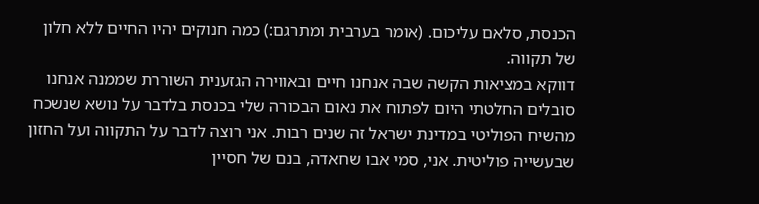הכנסת, סלאם עליכום. (אומר בערבית ומתרגם:) כמה חנוקים יהיו החיים ללא חלון של תקווה.
דווקא במציאות הקשה שבה אנחנו חיים ובאווירה הגזענית השוררת שממנה אנחנו סובלים החלטתי היום לפתוח את נאום הבכורה שלי בכנסת בלדבר על נושא שנשכח מהשיח הפוליטי במדינת ישראל זה שנים רבות. אני רוצה לדבר על התקווה ועל החזון שבעשייה פוליטית. אני, סמי אבו שחאדה, בנם של חסיין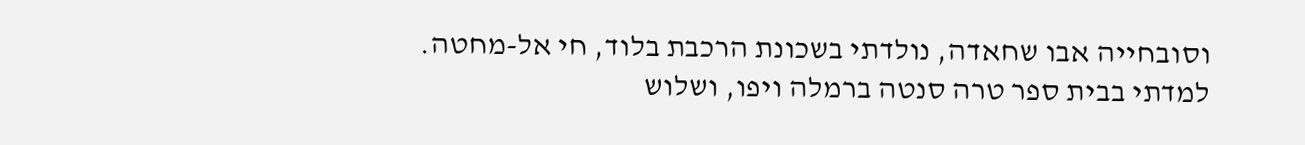וסובחייה אבו שחאדה, נולדתי בשכונת הרכבת בלוד, חי אל-מחטה. למדתי בבית ספר טרה סנטה ברמלה ויפו, ושלוש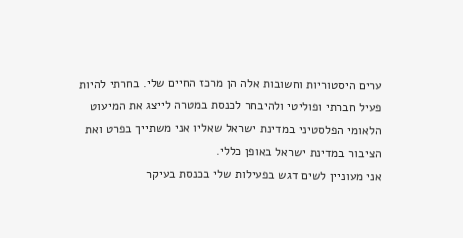ערים היסטוריות וחשובות אלה הן מרכז החיים שלי. בחרתי להיות פעיל חברתי ופוליטי ולהיבחר לכנסת במטרה לייצג את המיעוט הלאומי הפלסטיני במדינת ישראל שאליו אני משתייך בפרט ואת הציבור במדינת ישראל באופן כללי.
אני מעוניין לשים דגש בפעילות שלי בכנסת בעיקר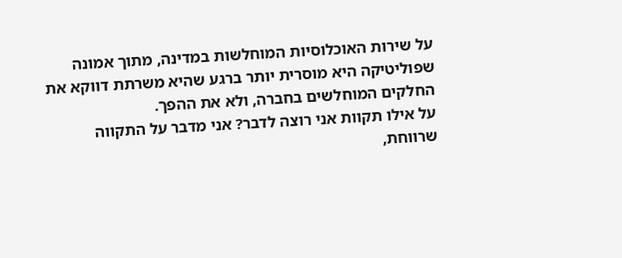על שירות האוכלוסיות המוחלשות במדינה, מתוך אמונה שפוליטיקה היא מוסרית יותר ברגע שהיא משרתת דווקא את החלקים המוחלשים בחברה, ולא את ההפך.
על אילו תקוות אני רוצה לדבר? אני מדבר על התקווה שרווחת,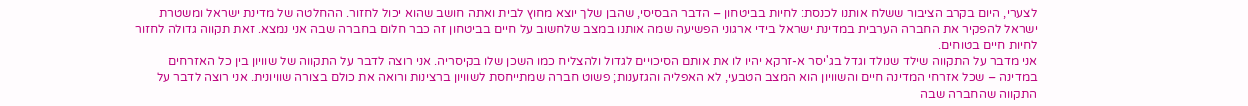לצערי, היום בקרב הציבור ששלח אותנו לכנסת: לחיות בביטחון – הדבר הבסיסי, שהבן שלך יוצא מחוץ לבית ואתה חושב שהוא יכול לחזור. ההחלטה של מדינת ישראל ומשטרת ישראל להפקיר את החברה הערבית במדינת ישראל בידי ארגוני הפשיעה שמה אותנו במצב שלחשוב על חיים בביטחון זה כבר חלום בחברה שבה אני נמצא. זאת תקווה גדולה לחזור לחיות חיים בטוחים.
אני מדבר על התקווה שילד שנולד וגדל בג'יסר א-זרקא יהיו לו את אותם הסיכויים לגדול ולהצליח כמו השכן שלו בקיסריה. אני רוצה לדבר על התקווה של שוויון בין כל האזרחים במדינה – שכל אזרחי המדינה חיים והשוויון הוא המצב הטבעי, לא האפליה והגזענות; פשוט חברה שמתייחסת לשוויון ברצינות ורואה את כולם בצורה שוויונית. אני רוצה לדבר על התקווה שהחברה שבה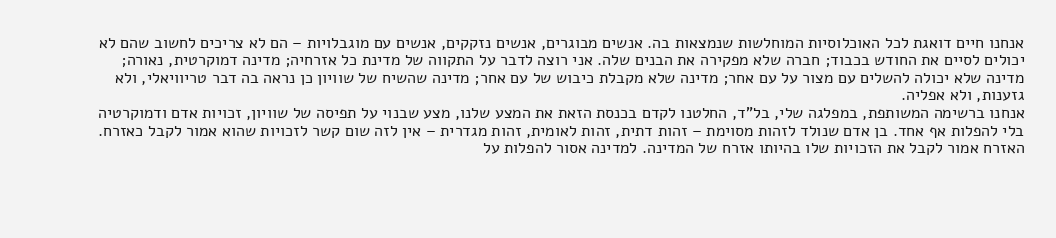אנחנו חיים דואגת לכל האוכלוסיות המוחלשות שנמצאות בה. אנשים מבוגרים, אנשים נזקקים, אנשים עם מוגבלויות – הם לא צריכים לחשוב שהם לא יכולים לסיים את החודש בכבוד; חברה שלא מפקירה את הבנים שלה. אני רוצה לדבר על התקווה של מדינת כל אזרחיה; מדינה דמוקרטית, נאורה; מדינה שלא יכולה להשלים עם מצור על עם אחר; מדינה שלא מקבלת כיבוש של עם אחר; מדינה שהשיח של שוויון כן נראה בה דבר טריוויאלי, ולא גזענות, ולא אפליה.
אנחנו ברשימה המשותפת, במפלגה שלי, בל"ד, החלטנו לקדם בכנסת הזאת את המצע שלנו, מצע שבנוי על תפיסה של שוויון, זכויות אדם ודמוקרטיה בלי להפלות אף אחד. בן אדם שנולד לזהות מסוימת – זהות דתית, זהות לאומית, זהות מגדרית – אין לזה שום קשר לזכויות שהוא אמור לקבל כאזרח. האזרח אמור לקבל את הזכויות שלו בהיותו אזרח של המדינה. למדינה אסור להפלות על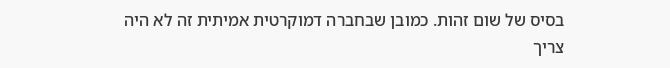בסיס של שום זהות. כמובן שבחברה דמוקרטית אמיתית זה לא היה צריך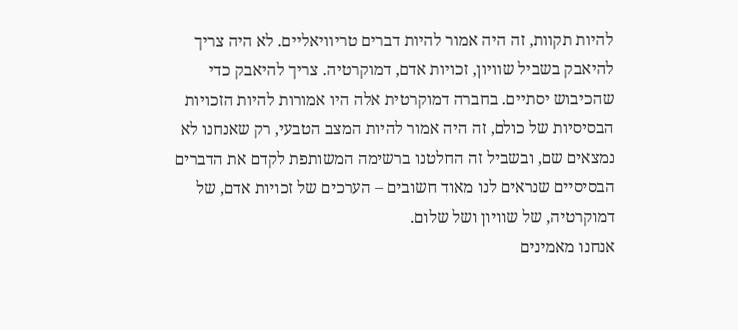להיות תקוות, זה היה אמור להיות דברים טריוויאליים. לא היה צריך להיאבק בשביל שוויון, זכויות אדם, דמוקרטיה. צריך להיאבק כדי שהכיבוש יסתיים. בחברה דמוקרטית אלה היו אמורות להיות הזכויות הבסיסיות של כולם, זה היה אמור להיות המצב הטבעי, רק שאנחנו לא נמצאים שם, ובשביל זה החלטנו ברשימה המשותפת לקדם את הדברים הבסיסיים שנראים לנו מאוד חשובים – הערכים של זכויות אדם, של דמוקרטיה, של שוויון ושל שלום.
אנחנו מאמינים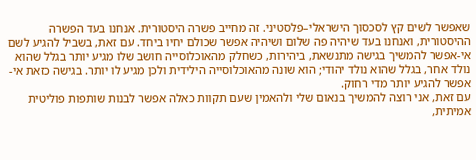שאפשר לשים קץ לסכסוך הישראלי–פלסטיני. זה מחייב פשרה היסטורית. אנחנו בעד הפשרה ההיסטורית, ואנחנו בעד שיהיה פה שלום ושיהיה אפשר שכולם יחיו ביחד. עם זאת, בשביל להגיע לשם אי-אפשר להמשיך בגישה מתנשאת, ביהירות, כשחלק מהאוכלוסייה חושב שלו מגיע יותר בגלל שהוא נולד אחר, בגלל שהוא נולד יהודי; הוא שונה מהאוכלוסייה הילידית ולכן מגיע לו יותר. בגישה כזאת אי-אפשר להגיע יותר מדי רחוק.
עם זאת, אני רוצה להמשיך בנאום שלי ולהאמין שעם תקוות כאלה אפשר לבנות שותפות פוליטית אמיתית,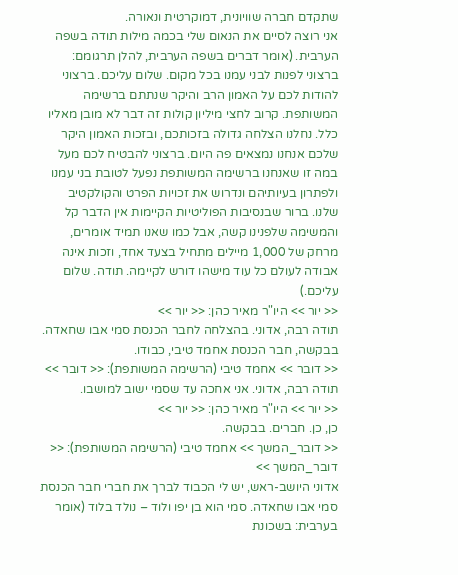שתקדם חברה שוויונית, דמוקרטית ונאורה.
אני רוצה לסיים את הנאום שלי בכמה מילות תודה בשפה הערבית. (אומר דברים בשפה הערבית, להלן תרגומם: ברצוני לפנות לבני עמנו בכל מקום. שלום עליכם. ברצוני להודות לכם על האמון הרב והיקר שנתתם ברשימה המשותפת. קרוב לחצי מיליון קולות זה דבר לא מובן מאליו כלל. נחלנו הצלחה גדולה בזכותכם, ובזכות האמון היקר שלכם אנחנו נמצאים פה היום. ברצוני להבטיח לכם מעל במה זו שאנחנו ברשימה המשותפת נפעל לטובת בני עמנו ולפתרון בעיותיהם ונדרוש את זכויות הפרט והקולקטיב שלנו. ברור שבנסיבות הפוליטיות הקיימות אין הדבר קל והמשימה שלפנינו קשה, אבל כמו שאנו תמיד אומרים, מרחק של 1,000 מיילים מתחיל בצעד אחד, וזכות אינה אבודה לעולם כל עוד מישהו דורש לקיימה. תודה. שלום עליכם.)
<< יור >> היו"ר מאיר כהן: << יור >>
תודה רבה, אדוני. בהצלחה לחבר הכנסת סמי אבו שחאדה. בבקשה, חבר הכנסת אחמד טיבי, כבודו.
<< דובר >> אחמד טיבי (הרשימה המשותפת): << דובר >>
תודה רבה, אדוני. אני אחכה עד שסמי ישוב למושבו.
<< יור >> היו"ר מאיר כהן: << יור >>
כן, כן. חברים. בבקשה.
<< דובר_המשך >> אחמד טיבי (הרשימה המשותפת): << דובר_המשך >>
אדוני היושב-ראש, יש לי הכבוד לברך את חברי חבר הכנסת סמי אבו שחאדה. סמי הוא בן יפו ולוד – נולד בלוד (אומר בערבית: בשכונת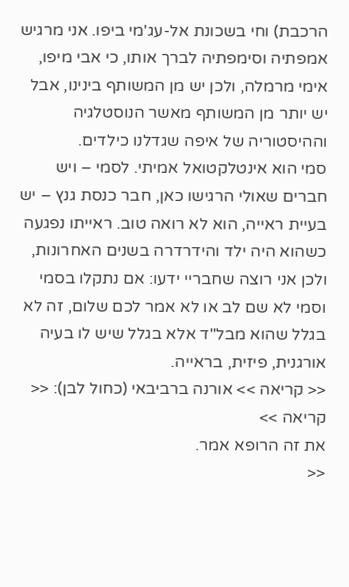הרכבת) וחי בשכונת אל-עג'מי ביפו. אני מרגיש אמפתיה וסימפתיה לברך אותו, כי אבי מיפו, אימי מרמלה, ולכן יש מן המשותף בינינו, אבל יש יותר מן המשותף מאשר הנוסטלגיה וההיסטוריה של איפה שגדלנו כילדים.
סמי הוא אינטלקטואל אמיתי. לסמי – ויש חברים שאולי הרגישו כאן, חבר כנסת גנץ – יש בעיית ראייה, הוא לא רואה טוב. ראייתו נפגעה כשהוא היה ילד והידרדרה בשנים האחרונות, ולכן אני רוצה שחבריי ידעו: אם נתקלו בסמי וסמי לא שם לב או לא אמר לכם שלום, זה לא בגלל שהוא מבל"ד אלא בגלל שיש לו בעיה אורגנית, פיזית, בראייה.
<< קריאה >> אורנה ברביבאי (כחול לבן): << קריאה >>
את זה הרופא אמר.
<<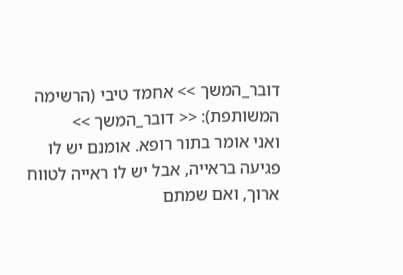דובר_המשך >> אחמד טיבי (הרשימה המשותפת): << דובר_המשך >>
ואני אומר בתור רופא. אומנם יש לו פגיעה בראייה, אבל יש לו ראייה לטווח ארוך, ואם שמתם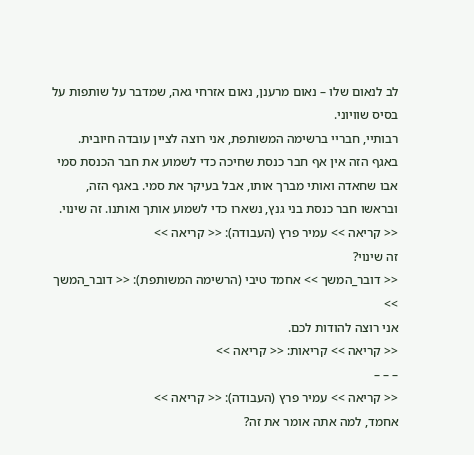לב לנאום שלו – נאום מרענן, נאום אזרחי גאה, שמדבר על שותפות על בסיס שוויוני.
רבותיי, חבריי ברשימה המשותפת, אני רוצה לציין עובדה חיובית. באגף הזה אין אף חבר כנסת שחיכה כדי לשמוע את חבר הכנסת סמי אבו שחאדה ואותי מברך אותו, אבל בעיקר את סמי. באגף הזה, ובראשו חבר כנסת בני גנץ, נשארו כדי לשמוע אותך ואותנו. זה שינוי.
<< קריאה >> עמיר פרץ (העבודה): << קריאה >>
זה שינוי?
<< דובר_המשך >> אחמד טיבי (הרשימה המשותפת): << דובר_המשך >>
אני רוצה להודות לכם.
<< קריאה >> קריאות: << קריאה >>
– – –
<< קריאה >> עמיר פרץ (העבודה): << קריאה >>
אחמד, למה אתה אומר את זה?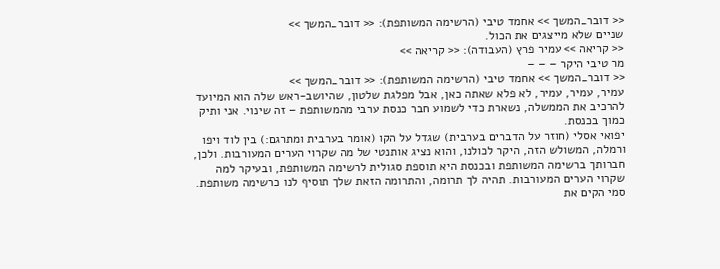<< דובר_המשך >> אחמד טיבי (הרשימה המשותפת): << דובר_המשך >>
שניים שלא מייצגים את הכול.
<< קריאה >> עמיר פרץ (העבודה): << קריאה >>
מר טיבי היקר – – –
<< דובר_המשך >> אחמד טיבי (הרשימה המשותפת): << דובר_המשך >>
עמיר, עמיר, עמיר, לא פלא שאתה כאן, אבל מפלגת שלטון, שהיושב-ראש שלה הוא המיועד להרכיב את הממשלה, נשארת כדי לשמוע חבר כנסת ערבי מהמשותפת – זה שינוי. אני ותיק כמוך בכנסת.
יפואי אסלי (חוזר על הדברים בערבית) שגדל על הקו (אומר בערבית ומתרגם:) בין לוד ויפו ורמלה, המשולש הזה, היקר לכולנו, והוא נציג אותנטי של מה שקרוי הערים המעורבות. ולכן, חברותך ברשימה המשותפת ובכנסת היא תוספת סגולית לרשימה המשותפת, ובעיקר למה שקרוי הערים המעורבות. תהיה לך תרומה, והתרומה הזאת שלך תוסיף לנו כרשימה משותפת.
סמי הקים את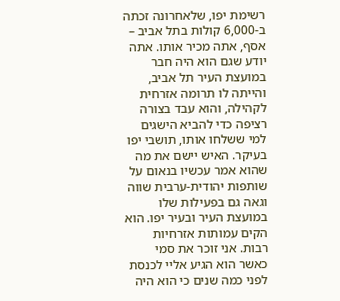רשימת יפו, שלאחרונה זכתה ב-6,000 קולות בתל אביב – אסף, אתה מכיר אותו. אתה יודע שגם הוא היה חבר במועצת העיר תל אביב, והייתה לו תרומה אזרחית לקהילה, והוא עבד בצורה רציפה כדי להביא הישגים למי ששלחו אותו, תושבי יפו בעיקר. האיש יישם את מה שהוא אמר עכשיו בנאום על שותפות יהודית-ערבית שווה וגאה גם בפעילות שלו במועצת העיר ובעיר יפו. הוא הקים עמותות אזרחיות רבות. אני זוכר את סמי כאשר הוא הגיע אליי לכנסת לפני כמה שנים כי הוא היה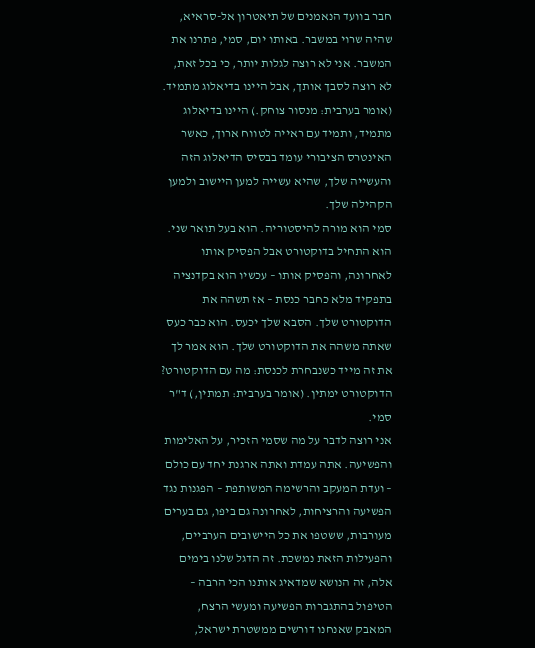חבר בוועד הנאמנים של תיאטרון אל-סראיא, שהיה שרוי במשבר. באותו יום, סמי, פתרנו את המשבר. אני לא רוצה לגלות יותר, כי בכל זאת, לא רוצה לסבך אותך, אבל היינו בדיאלוג מתמיד. (אומר בערבית: מנסור צוחק.) היינו בדיאלוג מתמיד, ותמיד עם ראייה לטווח ארוך, כאשר האינטרס הציבורי עומד בבסיס הדיאלוג הזה והעשייה שלך, שהיא עשייה למען היישוב ולמען הקהילה שלך.
סמי הוא מורה להיסטוריה. הוא בעל תואר שני. הוא התחיל בדוקטורט אבל הפסיק אותו לאחרונה, והפסיק אותו – עכשיו הוא בקדנציה בתפקיד מלא כחבר כנסת – אז תשהה את הדוקטורט שלך. הסבא שלך יכעס. הוא כבר כעס שאתה משהה את הדוקטורט שלך. הוא אמר לך את זה מייד כשנבחרת לכנסת: מה עם הדוקטורט? הדוקטורט ימתין. (אומר בערבית: תמתין,) ד"ר סמי.
אני רוצה לדבר על מה שסמי הזכיר, על האלימות והפשיעה. אתה עמדת ואתה ארגנת יחד עם כולם – ועדת המעקב והרשימה המשותפת – הפגנות נגד הפשיעה והרציחות, לאחרונה גם ביפו, גם בערים מעורבות, ששטפו את כל היישובים הערביים, והפעילות הזאת נמשכת. זה הדגל שלנו בימים אלה, זה הנושא שמדאיג אותנו הכי הרבה – הטיפול בהתגברות הפשיעה ומעשי הרצח, המאבק שאנחנו דורשים ממשטרת ישראל,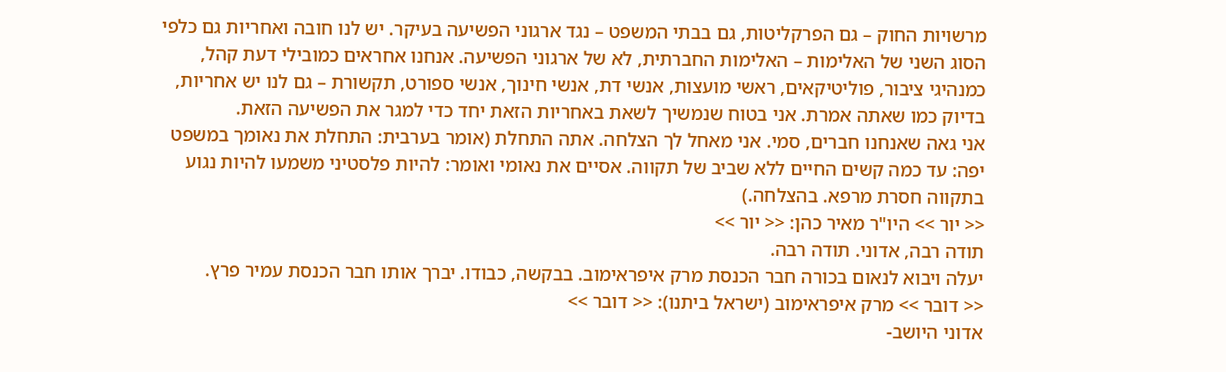מרשויות החוק – גם הפרקליטות, גם בבתי המשפט – נגד ארגוני הפשיעה בעיקר. יש לנו חובה ואחריות גם כלפי הסוג השני של האלימות – האלימות החברתית, לא של ארגוני הפשיעה. אנחנו אחראים כמובילי דעת קהל, כמנהיגי ציבור, פוליטיקאים, ראשי מועצות, אנשי דת, אנשי חינוך, אנשי ספורט, תקשורת – גם לנו יש אחריות, בדיוק כמו שאתה אמרת. אני בטוח שנמשיך לשאת באחריות הזאת יחד כדי למגר את הפשיעה הזאת.
אני גאה שאנחנו חברים, סמי. אני מאחל לך הצלחה. אתה התחלת (אומר בערבית: התחלת את נאומך במשפט יפה: עד כמה קשים החיים ללא שביב של תקווה. אסיים את נאומי ואומר: להיות פלסטיני משמעו להיות נגוע בתקווה חסרת מרפא. בהצלחה.)
<< יור >> היו"ר מאיר כהן: << יור >>
תודה רבה, אדוני. תודה רבה.
יעלה ויבוא לנאום בכורה חבר הכנסת מרק איפראימוב. בבקשה, כבודו. יברך אותו חבר הכנסת עמיר פרץ.
<< דובר >> מרק איפראימוב (ישראל ביתנו): << דובר >>
אדוני היושב-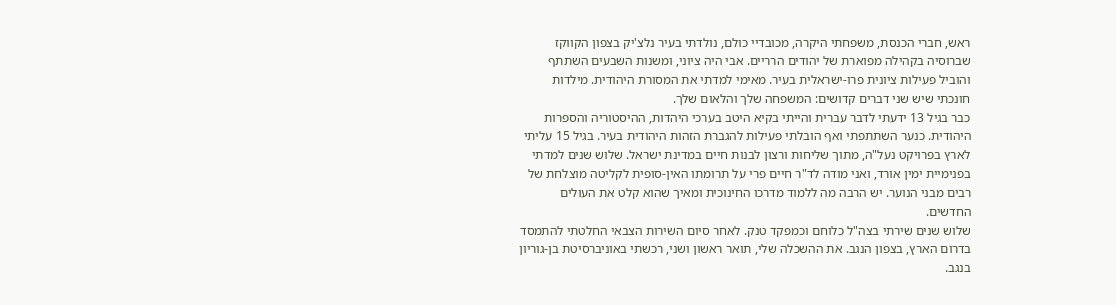ראש, חברי הכנסת, משפחתי היקרה, מכובדיי כולם, נולדתי בעיר נלצ'יק בצפון הקווקז שברוסיה בקהילה מפוארת של יהודים הרריים. אבי היה ציוני, ומשנות השבעים השתתף והוביל פעילות ציונית פרו-ישראלית בעיר. מאימי למדתי את המסורת היהודית. מילדות חונכתי שיש שני דברים קדושים: המשפחה שלך והלאום שלך.
כבר בגיל 13 ידעתי לדבר עברית והייתי בקיא היטב בערכי היהדות, ההיסטוריה והספרות היהודית. כנער השתתפתי ואף הובלתי פעילות להגברת הזהות היהודית בעיר. בגיל 15 עליתי לארץ בפרויקט נעל"ה, מתוך שליחות ורצון לבנות חיים במדינת ישראל. שלוש שנים למדתי בפנימיית ימין אורד, ואני מודה לד"ר חיים פרי על תרומתו האין-סופית לקליטה מוצלחת של רבים מבני הנוער. יש הרבה מה ללמוד מדרכו החינוכית ומאיך שהוא קלט את העולים החדשים.
שלוש שנים שירתי בצה"ל כלוחם וכמפקד טנק. לאחר סיום השירות הצבאי החלטתי להתמסד בדרום הארץ, בצפון הנגב. את ההשכלה שלי, תואר ראשון ושני, רכשתי באוניברסיטת בן-גוריון בנגב.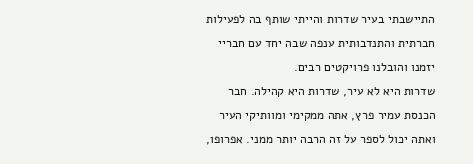התיישבתי בעיר שדרות והייתי שותף בה לפעילות חברתית והתנדבותית ענפה שבה יחד עם חבריי יזמנו והובלנו פרויקטים רבים.
שדרות היא לא עיר, שדרות היא קהילה. חבר הכנסת עמיר פרץ, אתה ממקימי ומוותיקי העיר ואתה יכול לספר על זה הרבה יותר ממני. אפרופו,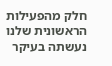חלק מהפעילות הראשונית שלנו נעשתה בעיקר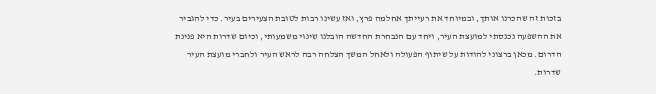בזכות זה שהכרנו אותך, ובמיוחד את רעייתך אחלמה פרץ, ואז עשינו רבות לטובת הצעירים בעיר. כדי להגביר את ההשפעה נכנסתי למועצת העיר, ויחד עם הנבחרת החדשה הובלנו שינוי משמעותי, וכיום שדרות היא פנינת הדרום. מכאן ברצוני להודות על שיתוף הפעולה ולאחל המשך הצלחה רבה לראש העיר ולחברי מועצת העיר שדרות.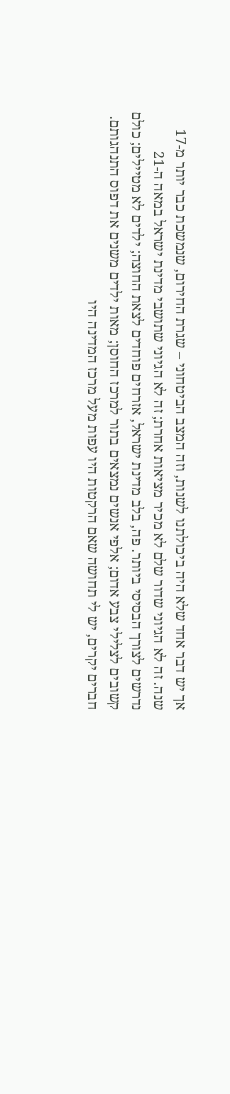אך יש דבר אחד שלא היה ביכולתנו לשנות, וזה המצב הביטחוני – שגרת החירום, שנמשכת כבר יותר מ-17 שנה. זה לא הגיוני שדור שלם לא מכיר מציאות אחרת; זה לא הגיוני שתושבי מדינת ישראל במאה ה-21 נדרשים לצורך הבסיסי ביותר. פה, בלב מדינת ישראל, אזרחים פוחדים לצאת החוצה; ילדים לא מטיילים; כולם קשובים לצלילי צבע אדום; אלפי אנשים נמצאים בתור למרכז החוסן; מאות ילדים משנים את דפוס התנהגותם. חברים יקרים, יש לי תחושה שאם הרקטות היו עפות מעל מרכז המדינה היו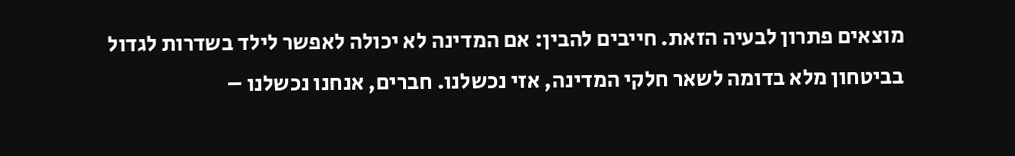מוצאים פתרון לבעיה הזאת. חייבים להבין: אם המדינה לא יכולה לאפשר לילד בשדרות לגדול בביטחון מלא בדומה לשאר חלקי המדינה, אזי נכשלנו. חברים, אנחנו נכשלנו –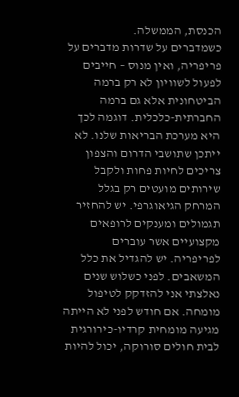הכנסת, הממשלה.
כשמדברים על שדרות מדברים על פריפריה, ואין מנוס – חייבים לפעול לשוויון לא רק ברמה הביטחונית אלא גם ברמה החברתית-כלכלית. דוגמה לכך היא מערכת הבריאות שלנו. לא ייתכן שתושבי הדרום והצפון צריכים לחיות פחות ולקבל שירותים מועטים רק בגלל המרחק הגיאוגרפי. יש להחזיר תגמולים ומענקים לרופאים מקצועיים אשר עוברים לפריפריה. יש להגדיל את כלל המשאבים. לפני כשלוש שנים נאלצתי אני להזדקק לטיפול מומחה. אם חודש לפני לא הייתה מגיעה מומחית קרדיו-כירורגית לבית חולים סורוקה, יכול להיות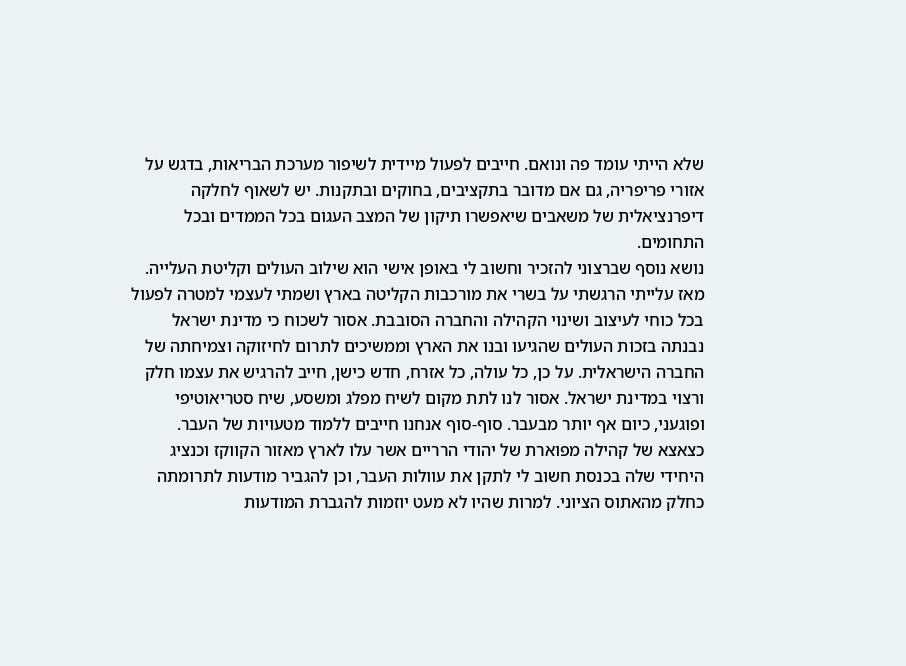שלא הייתי עומד פה ונואם. חייבים לפעול מיידית לשיפור מערכת הבריאות, בדגש על אזורי פריפריה, גם אם מדובר בתקציבים, בחוקים ובתקנות. יש לשאוף לחלקה דיפרנציאלית של משאבים שיאפשרו תיקון של המצב העגום בכל הממדים ובכל התחומים.
נושא נוסף שברצוני להזכיר וחשוב לי באופן אישי הוא שילוב העולים וקליטת העלייה. מאז עלייתי הרגשתי על בשרי את מורכבות הקליטה בארץ ושמתי לעצמי למטרה לפעול בכל כוחי לעיצוב ושינוי הקהילה והחברה הסובבת. אסור לשכוח כי מדינת ישראל נבנתה בזכות העולים שהגיעו ובנו את הארץ וממשיכים לתרום לחיזוקה וצמיחתה של החברה הישראלית. על כן, כל עולה, כל אזרח, חדש כישן, חייב להרגיש את עצמו חלק ורצוי במדינת ישראל. אסור לנו לתת מקום לשיח מפלג ומשסע, שיח סטריאוטיפי ופוגעני, כיום אף יותר מבעבר. סוף-סוף אנחנו חייבים ללמוד מטעויות של העבר.
כצאצא של קהילה מפוארת של יהודי הרריים אשר עלו לארץ מאזור הקווקז וכנציג היחידי שלה בכנסת חשוב לי לתקן את עוולות העבר, וכן להגביר מודעות לתרומתה כחלק מהאתוס הציוני. למרות שהיו לא מעט יוזמות להגברת המודעות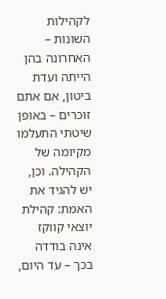לקהילות השונות – האחרונה בהן הייתה ועדת ביטון, אם אתם זוכרים – באופן שיטתי התעלמו מקיומה של הקהילה. וכן, יש להגיד את האמת: קהילת יוצאי קווקז אינה בודדה בכך – עד היום,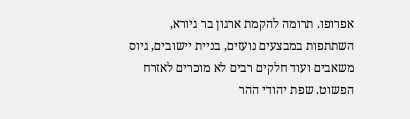אפרופו. תרומה להקמת ארגון בר גיורא, השתתפות במבצעים נועזים, בניית יישובים, גיוס משאבים ועוד חלקים רבים לא מוכרים לאזרח הפשוט. שפת יהודי ההר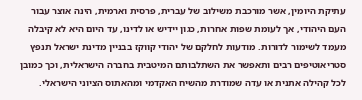עתיקת היומין, אשר מורכבת משילוב של עברית, פרסית וארמית, הינה אוצר עבור העם היהודי, אך לעומת שפות אחרות, כגון יידיש או לדינו, עד היום היא לא קיבלה מעמד לשימור לדורות. מודעות לחלקם של יהודי קווקז בבניין מדינת ישראל תנפץ סטריאוטיפים רבים ותאפשר את השתלבותם המיטבית בחברה הישראלית, וכך כמובן לכל קהילה אתנית או עדה שמודרת מהשיח האקדמי ומהאתוס הציוני הישראלי.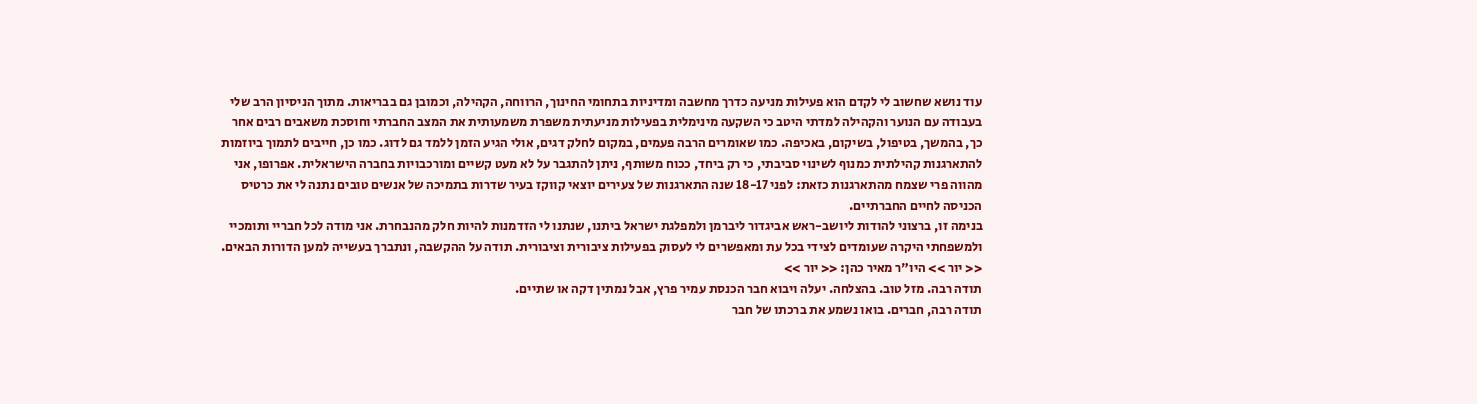עוד נושא שחשוב לי לקדם הוא פעילות מניעה כדרך מחשבה ומדיניות בתחומי החינוך, הרווחה, הקהילה, וכמובן גם בבריאות. מתוך הניסיון הרב שלי בעבודה עם הנוער והקהילה למדתי היטב כי השקעה מינימלית בפעילות מניעתית משפרת משמעותית את המצב החברתי וחוסכת משאבים רבים אחר כך, בהמשך, בטיפול, בשיקום, באכיפה. כמו שאומרים הרבה פעמים, במקום לחלק דגים, אולי הגיע הזמן ללמד גם לדוג. כמו כן, חייבים לתמוך ביוזמות להתארגנות קהילתית כמנוף לשינוי סביבתי, כי רק ביחד, ככוח משותף, ניתן להתגבר על לא מעט קשיים ומורכבויות בחברה הישראלית. אפרופו, אני מהווה פרי שצמח מהתארגנות כזאת: לפני 18-17 שנה התארגנות של צעירים יוצאי קווקז בעיר שדרות בתמיכה של אנשים טובים נתנה לי את כרטיס הכניסה לחיים החברתיים.
בנימה זו, ברצוני להודות ליושב-ראש אביגדור ליברמן ולמפלגת ישראל ביתנו, שנתנו לי הזדמנות להיות חלק מהנבחרת. אני מודה לכל חבריי ותומכיי ולמשפחתי היקרה שעומדים לצידי בכל עת ומאפשרים לי לעסוק בפעילות ציבורית וציבורית. תודה על ההקשבה, ונתברך בעשייה למען הדורות הבאים.
<< יור >> היו"ר מאיר כהן: << יור >>
תודה רבה. מזל טוב. בהצלחה. יעלה ויבוא חבר הכנסת עמיר פרץ, אבל נמתין דקה או שתיים.
תודה רבה, חברים. בואו נשמע את ברכתו של חבר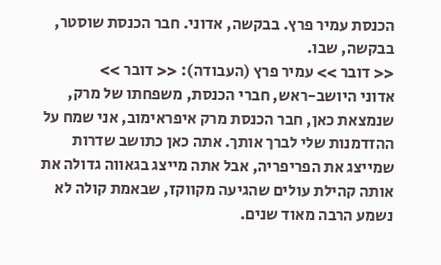הכנסת עמיר פרץ. בבקשה, אדוני. חבר הכנסת שוסטר, בבקשה, שבו.
<< דובר >> עמיר פרץ (העבודה): << דובר >>
אדוני היושב-ראש, חברי הכנסת, משפחתו של מרק, שנמצאת כאן, חבר הכנסת מרק איפראימוב, אני שמח על ההזדמנות שלי לברך אותך. אתה כאן כתושב שדרות שמייצג את הפריפריה, אבל אתה מייצג בגאווה גדולה את אותה קהילת עולים שהגיעה מקווקז, שבאמת קולה לא נשמע הרבה מאוד שנים.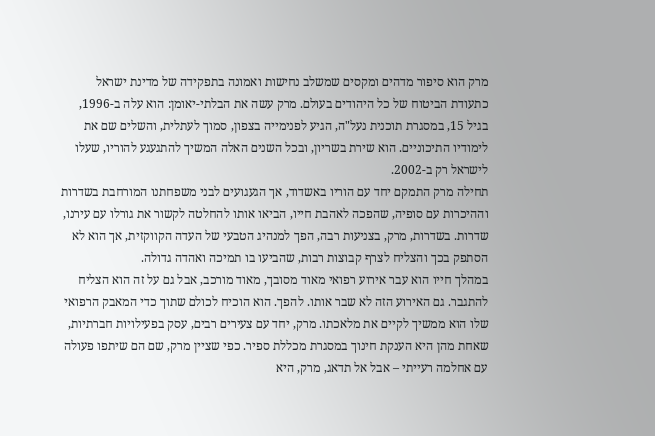מרק הוא סיפור מדהים ומקסים שמשלב נחישות ואמונה בתפקידה של מדינת ישראל כתעודת הביטוח של כל היהודים בעולם. מרק עשה את הבלתי-יאומן: הוא עלה ב-1996, בגיל 15, במסגרת תוכנית נעל"ה, הגיע לפנימייה בצפון, סמוך לעתלית, והשלים שם את לימודיו התיכוניים. הוא שירת בשריון, ובכל השנים האלה המשיך להתגעגע להוריו, שעלו לישראל רק ב-2002.
תחילה מרק התמקם יחד עם הוריו באשדוד, אך הגעגועים לבני משפחתנו המורחבת בשדרות וההיכרות עם סופיה, שהפכה לאהבת חייו, הביאו אותו להחלטה לקשור את גורלו עם עירנו, שדרות. בשדרות, מרק, בצניעות רבה, הפך למנהיג הטבעי של העדה הקווקזית, אך הוא לא הסתפק בכך והצליח לצרף קבוצות רבות, שהביעו בו תמיכה ואהדה גדולה.
במהלך חייו הוא עבר אירוע רפואי מאוד מסובך, מאוד מורכב, אבל גם על זה הוא הצליח להתגבר. גם האירוע הזה לא שבר אותו. להפך. הוא הוכיח לכולם שתוך כדי המאבק הרפואי שלו הוא ממשיך לקיים את מלאכתו. מרק, יחד עם צעירים רבים, עסק בפעילויות חברתיות, שאחת מהן היא הענקת חינוך במסגרת מכללת ספיר. כפי שציין מרק, שם הם שיתפו פעולה עם אחלמה רעייתי – אבל אל תדאג, מרק, היא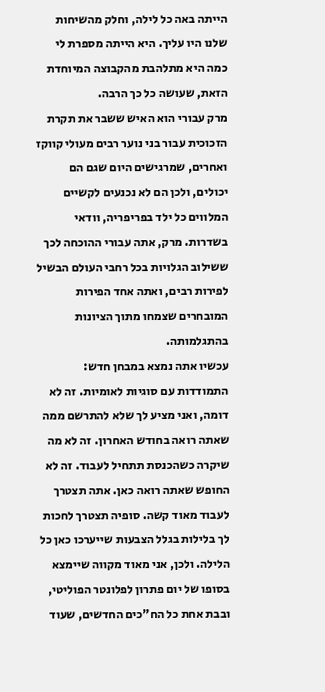הייתה באה כל לילה, וחלק מהשיחות שלנו היו עליך. היא הייתה מספרת לי כמה היא מתלהבת מהקבוצה המיוחדת הזאת, שעושה כל כך הרבה.
מרק עבורי הוא האיש ששבר את תקרת הזכוכית עבור בני נוער רבים מעולי קווקז ואחרים, שמרגישים היום שגם הם יכולים, ולכן הם לא נכנעים לקשיים המלווים כל ילד בפריפריה, וודאי בשדרות. מרק, אתה עבורי ההוכחה לכך ששילוב הגלויות בכל רחבי העולם הבשיל לפירות רבים, ואתה אחד הפירות המובחרים שצמחו מתוך הציונות בהתגלמותה.
עכשיו אתה נמצא במבחן חדש: התמודדות עם סוגיות לאומיות. זה לא דומה, ואני מציע לך שלא להתרשם ממה שאתה רואה בחודש האחרון. זה לא מה שיקרה כשהכנסת תתחיל לעבוד. זה לא החופש שאתה רואה כאן. אתה תצטרך לעבוד מאוד קשה. סופיה תצטרך לחכות לך בלילות בגלל הצבעות שייערכו כאן כל הלילה. ולכן, אני מאוד מקווה שיימצא בסופו של יום פתרון לפלונטר הפוליטי, ובבת אחת כל הח"כים החדשים, שעוד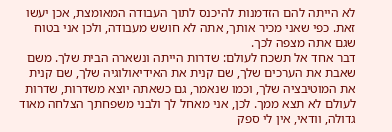לא הייתה להם הזדמנות להיכנס לתוך העבודה המאומצת, אכן יעשו זאת. כפי שאני מכיר אותך, אתה לא חושש מעבודה, ולכן אני בטוח שגם אתה מצפה לכך.
דבר אחד אל תשכח לעולם: שדרות הייתה ונשארה הבית שלך. משם שאבת את הערכים שלך, שם קנית את האידיאולוגיה שלך, שם קנית את המוטיבציה שלך, וכמו שנאמר, גם כשאתה יוצא משדרות, שדרות לעולם לא תצא ממך. לכן, אני מאחל לך ולבני משפחתך הצלחה מאוד גדולה, וודאי, אין לי ספק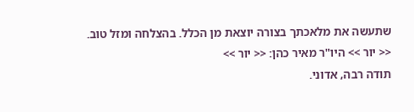שתעשה את מלאכתך בצורה יוצאת מן הכלל. בהצלחה ומזל טוב.
<< יור >> היו"ר מאיר כהן: << יור >>
תודה רבה, אדוני.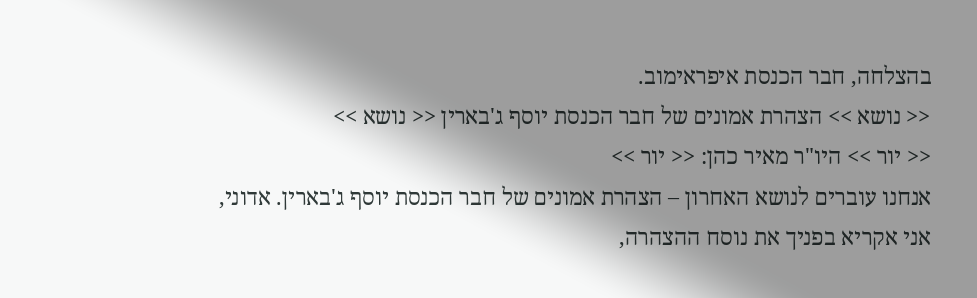בהצלחה, חבר הכנסת איפראימוב.
<< נושא >> הצהרת אמונים של חבר הכנסת יוסף ג'בארין << נושא >>
<< יור >> היו"ר מאיר כהן: << יור >>
אנחנו עוברים לנושא האחרון – הצהרת אמונים של חבר הכנסת יוסף ג'בארין. אדוני, אני אקריא בפניך את נוסח ההצהרה,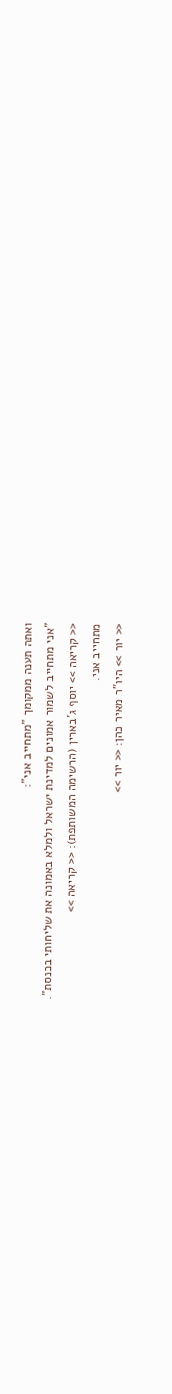ואתה תענה ממקומך "מתחייב אני":
"אני מתחייב לשמור אמונים למדינת ישראל ולמלא באמונה את שליחותי בכנסת".
<< קריאה >> יוסף ג'בארין (הרשימה המשותפת): << קריאה >>
מתחייב אני.
<< יור >> היו"ר מאיר כהן: << יור >>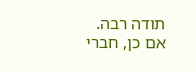תודה רבה.
אם כן, חברי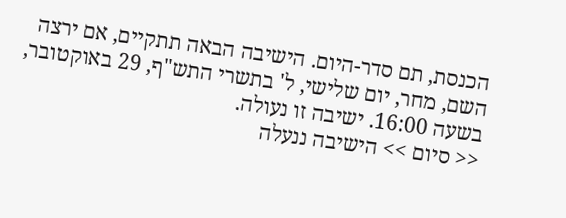הכנסת, תם סדר-היום. הישיבה הבאה תתקיים, אם ירצה השם, מחר, יום שלישי, ל' בתשרי התש"ף, 29 באוקטובר, בשעה 16:00. ישיבה זו נעולה.
<< סיום >> הישיבה ננעלה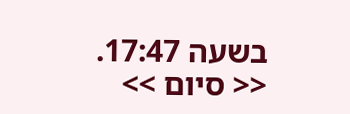בשעה 17:47. << סיום >>